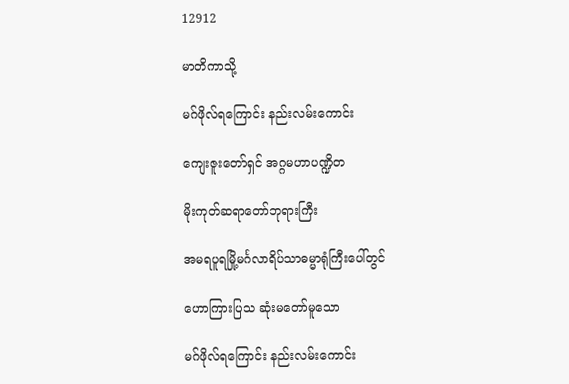12912

မာတိကာသို့

မဂ်ဖိုလ်ရကြောင်း နည်းလမ်းကောင်း

ကျေးဇူးတော်ရှင် အဂ္ဂမဟာပဏ္ဍိတ

မိုးကုတ်ဆရာတော်ဘုရားကြီး

အမရပူရမြို့မင်္ဂလာရိပ်သာဓမ္မာရုံကြီးပေါ်တွင်

ဟောကြားပြသ ဆုံးမတော်မူသော

မဂ်ဖိုလ်ရကြောင်း နည်းလမ်းကောင်း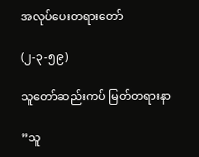အလုပ်ပေးတရားတော်

(၂-၃-၅၉)

သူတော်ဆည်းကပ် မြတ်တရားနာ

”သူ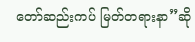တော်ဆည်းကပ် မြတ်တရားနာ”ဆို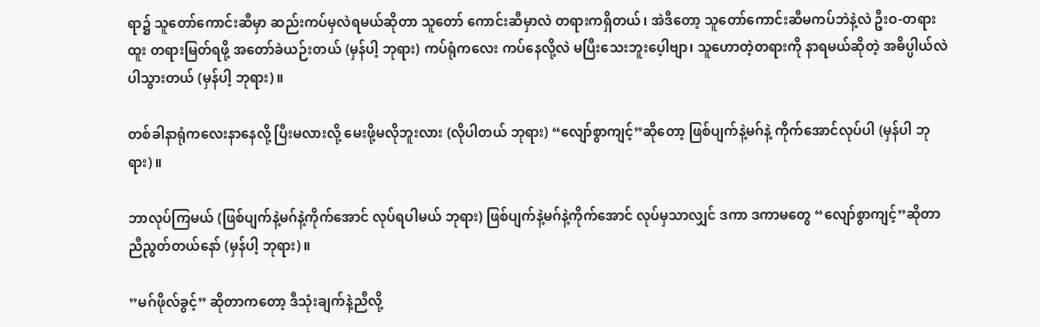ရာ၌ သူတော်ကောင်းဆီမှာ ဆည်းကပ်မှလဲရမယ်ဆိုတာ သူတော် ကောင်းဆီမှာလဲ တရားကရှိတယ်၊ အဲဒီတော့ သူတော်ကောင်းဆီမကပ်ဘဲနဲ့လဲ ဦးဝ-တရားထူး တရားမြတ်ရဖို့ အတော်ခဲယဉ်းတယ် (မှန်ပါ့ ဘုရား) ကပ်ရုံကလေး ကပ်နေလို့လဲ မပြီးသေးဘူးပေ့ါဗျာ၊ သူဟောတဲ့တရားကို နာရမယ်ဆိုတဲ့ အဓိပ္ပါယ်လဲပါသွားတယ် (မှန်ပါ့ ဘုရား)။

တစ်ခါနာရုံကလေးနာနေလို့ ပြီးမလားလို့ မေးဖို့မလိုဘူးလား (လိုပါတယ် ဘုရား) “လျော်စွာကျင့်”ဆိုတော့ ဖြစ်ပျက်နဲ့မဂ်နဲ့ ကိုက်အောင်လုပ်ပါ (မှန်ပါ ဘုရား)။

ဘာလုပ်ကြမယ် (ဖြစ်ပျက်နဲ့မဂ်နဲ့ကိုက်အောင် လုပ်ရပါမယ် ဘုရား) ဖြစ်ပျက်နဲ့မဂ်နဲ့ကိုက်အောင် လုပ်မှသာလျှင် ဒကာ ဒကာမတွေ “လျော်စွာကျင့်”ဆိုတာ ညီညွတ်တယ်နော် (မှန်ပါ့ ဘုရား)။

”မဂ်ဖိုလ်ခွင့်” ဆိုတာကတော့ ဒီသုံးချက်နဲ့ညီလို့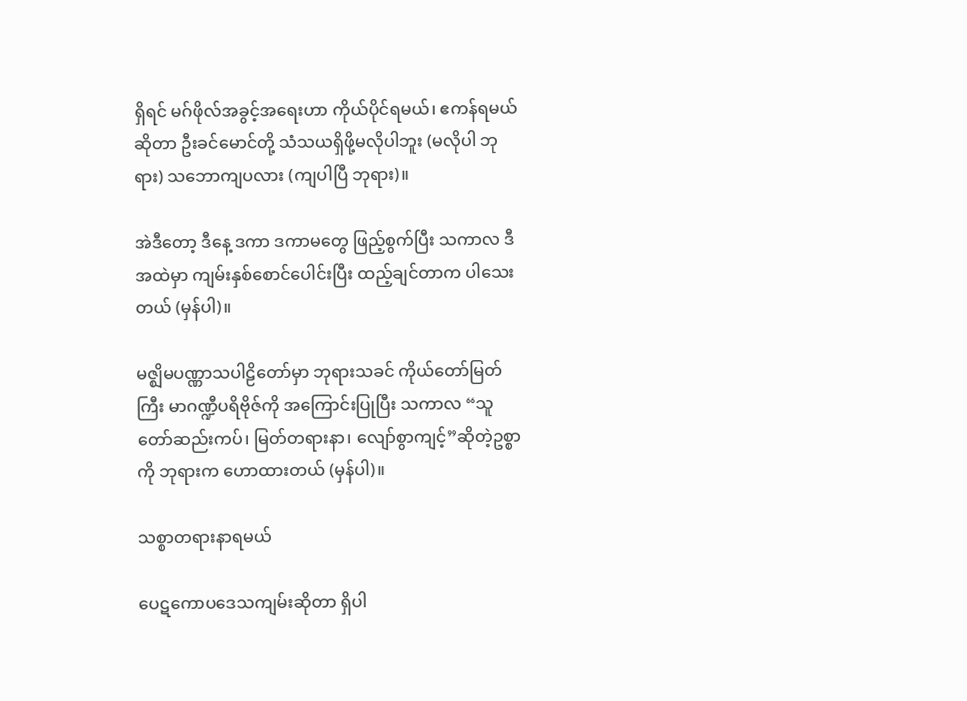ရှိရင် မဂ်ဖိုလ်အခွင့်အရေးဟာ ကိုယ်ပိုင်ရမယ်၊ ဧကန်ရမယ်ဆိုတာ ဦးခင်မောင်တို့ သံသယရှိဖို့မလိုပါဘူး (မလိုပါ ဘုရား) သဘောကျပလား (ကျပါပြီ ဘုရား)။

အဲဒီတော့ ဒီနေ့ ဒကာ ဒကာမတွေ ဖြည့်စွက်ပြီး သကာလ ဒီအထဲမှာ ကျမ်းနှစ်စောင်ပေါင်းပြီး ထည့်ချင်တာက ပါသေးတယ် (မှန်ပါ)။

မဇ္ဈိမပဏ္ဏာသပါဠိတော်မှာ ဘုရားသခင် ကိုယ်တော်မြတ်ကြီး မာဂဏ္ဍီပရိဗိုဇ်ကို အကြောင်းပြုပြီး သကာလ “သူတော်ဆည်းကပ်၊ မြတ်တရားနာ၊ လျော်စွာကျင့်”ဆိုတဲ့ဥစ္စာကို ဘုရားက ဟောထားတယ် (မှန်ပါ)။

သစ္စာတရားနာရမယ်

ပေဋကောပဒေသကျမ်းဆိုတာ ရှိပါ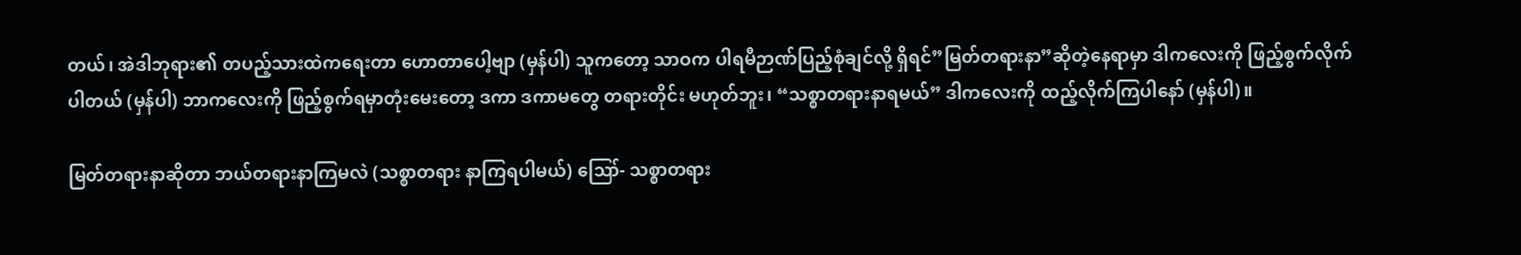တယ်၊ အဲဒါဘုရား၏ တပည့်သားထဲကရေးတာ ဟောတာပေါ့ဗျာ (မှန်ပါ) သူကတော့ သာဝက ပါရမီဉာဏ်ပြည့်စုံချင်လို့ ရှိရင်”မြတ်တရားနာ”ဆိုတဲ့နေရာမှာ ဒါကလေးကို ဖြည့်စွက်လိုက်ပါတယ် (မှန်ပါ) ဘာကလေးကို ဖြည့်စွက်ရမှာတုံးမေးတော့ ဒကာ ဒကာမတွေ တရားတိုင်း မဟုတ်ဘူး၊ “သစ္စာတရားနာရမယ်” ဒါကလေးကို ထည့်လိုက်ကြပါနော် (မှန်ပါ)။

မြတ်တရားနာဆိုတာ ဘယ်တရားနာကြမလဲ (သစ္စာတရား နာကြရပါမယ်) ဪ- သစ္စာတရား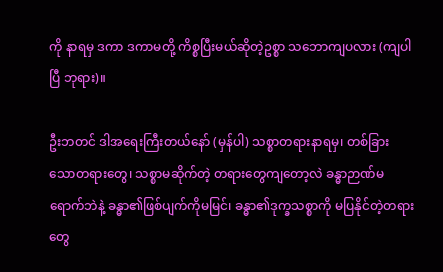ကို နာရမှ ဒကာ ဒကာမတို့ ကိစ္စပြီးမယ်ဆိုတဲ့ဥစ္စာ သဘောကျပလား (ကျပါပြီ ဘုရား)။

ဦးဘတင် ဒါအရေးကြီးတယ်နော် (မှန်ပါ) သစ္စာတရားနာရမှ၊ တစ်ခြားသောတရားတွေ၊ သစ္စာမဆိုက်တဲ့ တရားတွေကျတော့လဲ ခန္ဓာဉာဏ်မရောက်ဘဲနဲ့ ခန္ဓာ၏ဖြစ်ပျက်ကိုမမြင်၊ ခန္ဓာ၏ဒုက္ခသစ္စာကို မပြနိုင်တဲ့တရားတွေ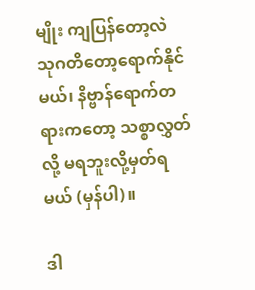မျိုး ကျပြန်တော့လဲ သုဂတိတော့ရောက်နိုင်မယ်၊ နိဗ္ဗာန်ရောက်တရားကတော့ သစ္စာလွှတ်လို့ မရဘူးလို့မှတ်ရမယ် (မှန်ပါ)။

ဒါ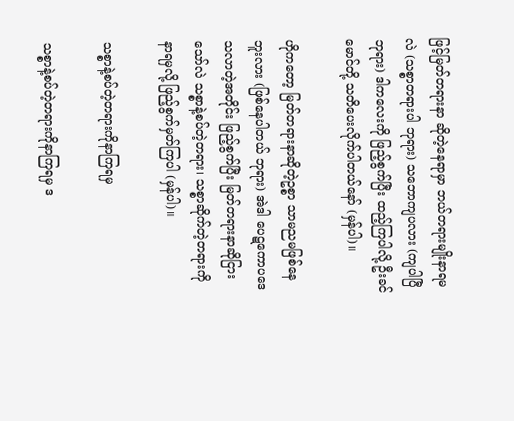ဖြင့်မြတ်တရားနာ ဆိုတဲ့နေရာမှာ ဘယ်တရားမျိုးနာရမလဲ (သစ္စာတရားပါ ဘုရား) သဘောကျပလား (ကျပါပြီ ဘုရား) ဒါကလေးကို ဖြည့်စွက်ပြီး ထည့်ကြပါလို့ ဦးခင်မောင်တို့ သတိပေးလိုက်ပါတယ်နော် (မှန်ပါ)။

ဟိုကတော့ မြတ်တရားနာဆိုတဲ့ဥစ္စာ သာမညမဖြစ်နေဘူးလား (ဖြစ်နေပါတယ် ဘုရား) အဲဒါ ပေဋကောပဒေသလာတဲ့အတိုင်း ဖြည့်စွက်ပြီး မြတ်တရားနာဆိုငြားသော်လဲ သစ္စာနဲ့စပ်တဲ့တရား၊ သစ္စာဆိုက်တဲ့တရားကို နာရမှလို့ ဖြည့်စွက်မှတ်ကြပါ (မှန်ပါ)။

သစ္စာနဲ့စပ်တဲ့တရားကိုနာကြရမှ

သစ္စာနဲ့စပ်တဲ့တရားကိုနာကြရမှ ဒ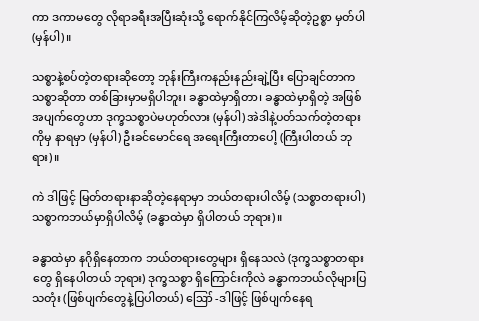ကာ ဒကာမတွေ လိုရာခရီးအပြီးဆုံးသို့ ရောက်နိုင်ကြလိမ့်ဆိုတဲ့ဥစ္စာ မှတ်ပါ (မှန်ပါ)။

သစ္စာနဲ့စပ်တဲ့တရားဆိုတော့ ဘုန်းကြီးကနည်းနည်းချဲ့ပြီး ပြောချင်တာက သစ္စာဆိုတာ တစ်ခြားမှာမရှိပါဘူး၊ ခန္ဓာထဲမှာရှိတာ၊ ခန္ဓာထဲမှာရှိတဲ့ အဖြစ်အပျက်တွေဟာ ဒုက္ခသစ္စာပဲမဟုတ်လား (မှန်ပါ) အဲဒါနဲ့ပတ်သက်တဲ့တရားကိုမှ နာရမှာ (မှန်ပါ) ဦးခင်မောင်ရေ အရေးကြီးတာပေါ့ (ကြီးပါတယ် ဘုရား)။

ကဲ ဒါဖြင့် မြတ်တရားနာဆိုတဲ့နေရာမှာ ဘယ်တရားပါလိမ့် (သစ္စာတရားပါ) သစ္စာကဘယ်မှာရှိပါလိမ့် (ခန္ဓာထဲမှာ ရှိပါတယ် ဘုရား)။

ခန္ဓာထဲမှာ နဂိုရှိနေတာက ဘယ်တရားတွေများ ရှိနေသလဲ (ဒုက္ခသစ္စာတရားတွေ ရှိနေပါတယ် ဘုရား) ဒုက္ခသစ္စာ ရှိကြောင်းကိုလဲ ခန္ဓာကဘယ်လိုများပြသတုံး (ဖြစ်ပျက်တွေနဲ့ပြပါတယ်) ဪ -ဒါဖြင့် ဖြစ်ပျက်နေရ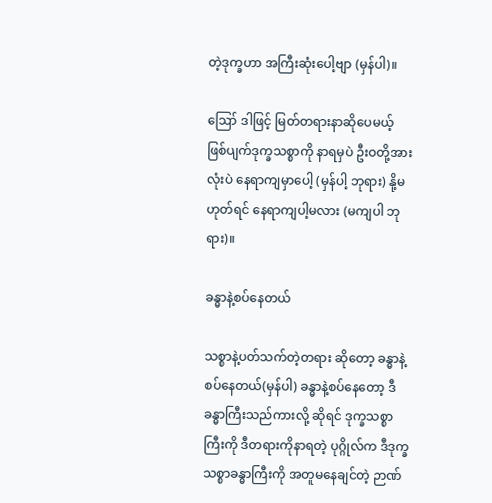တဲ့ဒုက္ခဟာ အကြီးဆုံးပေါ့ဗျာ (မှန်ပါ)။

ဪ ဒါဖြင့် မြတ်တရားနာဆိုပေမယ့် ဖြစ်ပျက်ဒုက္ခသစ္စာကို နာရမှပဲ ဦးဝတို့အားလုံးပဲ နေရာကျမှာပေါ့ (မှန်ပါ့ ဘုရား) နို့မဟုတ်ရင် နေရာကျပါ့မလား (မကျပါ ဘုရား)။

ခန္ဓာနဲ့စပ်နေတယ်

သစ္စာနဲ့ပတ်သက်တဲ့တရား ဆိုတော့ ခန္ဓာနဲ့စပ်နေတယ်(မှန်ပါ) ခန္ဓာနဲ့စပ်နေတော့ ဒီခန္ဓာကြီးသည်ကားလို့ ဆိုရင် ဒုက္ခသစ္စာကြီးကို ဒီတရားကိုနာရတဲ့ ပုဂ္ဂိုလ်က ဒီဒုက္ခသစ္စာခန္ဓာကြီးကို အတူမနေချင်တဲ့ ဉာဏ်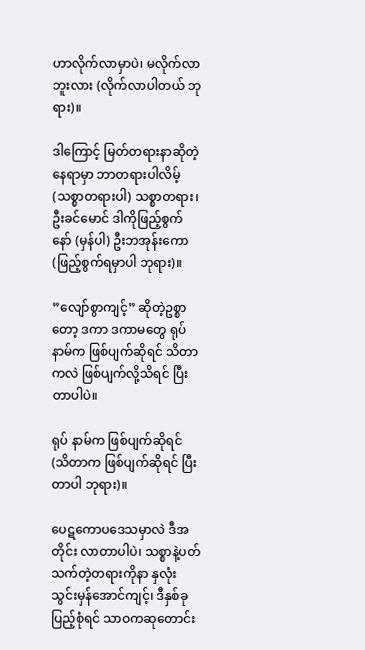ဟာလိုက်လာမှာပဲ၊ မလိုက်လာဘူးလား (လိုက်လာပါတယ် ဘုရား)။

ဒါကြောင့် မြတ်တရားနာဆိုတဲ့နေရာမှာ ဘာတရားပါလိမ့် (သစ္စာတရားပါ) သစ္စာတရား၊ ဦးခင်မောင် ဒါကိုဖြည့်စွက်နော် (မှန်ပါ) ဦးဘအုန်းကော (ဖြည့်စွက်ရမှာပါ ဘုရား)။

”လျော်စွာကျင့်” ဆိုတဲ့ဥစ္စာတော့ ဒကာ ဒကာမတွေ ရုပ်နာမ်က ဖြစ်ပျက်ဆိုရင် သိတာကလဲ ဖြစ်ပျက်လို့သိရင် ပြီးတာပါပဲ။

ရုပ် နာမ်က ဖြစ်ပျက်ဆိုရင် (သိတာက ဖြစ်ပျက်ဆိုရင် ပြီးတာပါ ဘုရား)။

ပေဋကောပဒေသမှာလဲ ဒီအတိုင်း လာတာပါပဲ၊ သစ္စာနဲ့ပတ်သက်တဲ့တရားကိုနာ နှလုံးသွင်းမှန်အောင်ကျင့်၊ ဒီနှစ်ခုပြည့်စုံရင် သာဝကဆုတောင်း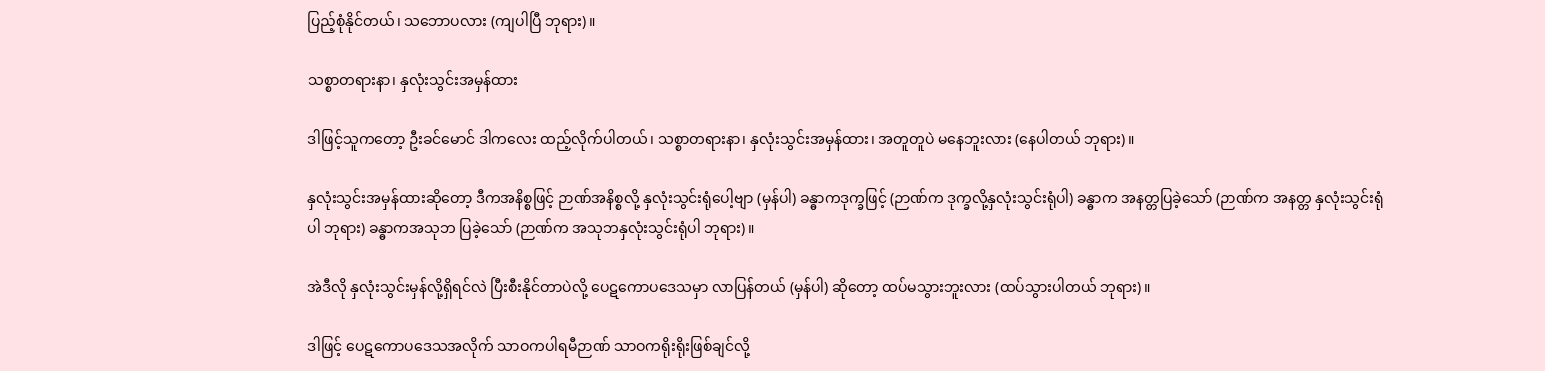ပြည့်စုံနိုင်တယ်၊ သဘောပလား (ကျပါပြီ ဘုရား)။

သစ္စာတရားနာ၊ နှလုံးသွင်းအမှန်ထား

ဒါဖြင့်သူကတော့ ဦးခင်မောင် ဒါကလေး ထည့်လိုက်ပါတယ်၊ သစ္စာတရားနာ၊ နှလုံးသွင်းအမှန်ထား၊ အတူတူပဲ မနေဘူးလား (နေပါတယ် ဘုရား)။

နှလုံးသွင်းအမှန်ထားဆိုတော့ ဒီကအနိစ္စဖြင့် ဉာဏ်အနိစ္စလို့ နှလုံးသွင်းရုံပေါ့ဗျာ (မှန်ပါ) ခန္ဓာကဒုက္ခဖြင့် (ဉာဏ်က ဒုက္ခလို့နှလုံးသွင်းရုံပါ) ခန္ဓာက အနတ္တပြခဲ့သော် (ဉာဏ်က အနတ္တ နှလုံးသွင်းရုံပါ ဘုရား) ခန္ဓာကအသုဘ ပြခဲ့သော် (ဉာဏ်က အသုဘနှလုံးသွင်းရုံပါ ဘုရား)။

အဲဒီလို နှလုံးသွင်းမှန်လို့ရှိရင်လဲ ပြီးစီးနိုင်တာပဲလို့ ပေဋကောပဒေသမှာ လာပြန်တယ် (မှန်ပါ) ဆိုတော့ ထပ်မသွားဘူးလား (ထပ်သွားပါတယ် ဘုရား)။

ဒါဖြင့် ပေဋကောပဒေသအလိုက် သာဝကပါရမီဉာဏ် သာဝကရိုးရိုးဖြစ်ချင်လို့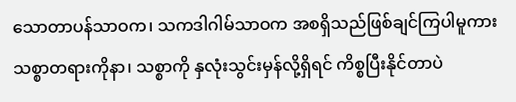သောတာပန်သာဝက၊ သကဒါဂါမ်သာဝက အစရှိသည်ဖြစ်ချင်ကြပါမူကား သစ္စာတရားကိုနာ၊ သစ္စာကို နှလုံးသွင်းမှန်လို့ရှိရင် ကိစ္စပြီးနိုင်တာပဲ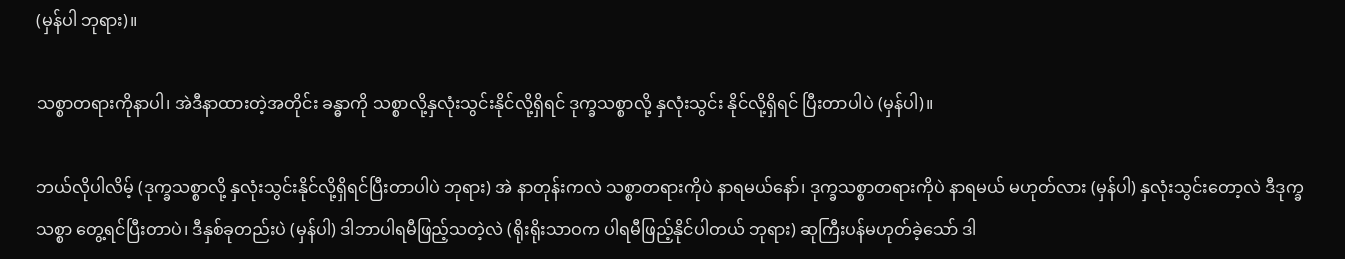(မှန်ပါ ဘုရား)။

သစ္စာတရားကိုနာပါ၊ အဲဒီနာထားတဲ့အတိုင်း ခန္ဓာကို သစ္စာလို့နှလုံးသွင်းနိုင်လို့ရှိရင် ဒုက္ခသစ္စာလို့ နှလုံးသွင်း နိုင်လို့ရှိရင် ပြီးတာပါပဲ (မှန်ပါ)။

ဘယ်လိုပါလိမ့် (ဒုက္ခသစ္စာလို့ နှလုံးသွင်းနိုင်လို့ရှိရင်ပြီးတာပါပဲ ဘုရား) အဲ နာတုန်းကလဲ သစ္စာတရားကိုပဲ နာရမယ်နော်၊ ဒုက္ခသစ္စာတရားကိုပဲ နာရမယ် မဟုတ်လား (မှန်ပါ) နှလုံးသွင်းတော့လဲ ဒီဒုက္ခသစ္စာ တွေ့ရင်ပြီးတာပဲ၊ ဒီနှစ်ခုတည်းပဲ (မှန်ပါ) ဒါဘာပါရမီဖြည့်သတဲ့လဲ (ရိုးရိုးသာဝက ပါရမီဖြည့်နိုင်ပါတယ် ဘုရား) ဆုကြီးပန်မဟုတ်ခဲ့သော် ဒါ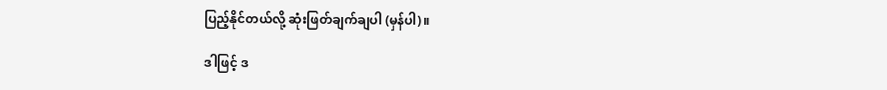ပြည့်နိုင်တယ်လို့ ဆုံးဖြတ်ချက်ချပါ (မှန်ပါ)။

ဒါဖြင့် ဒ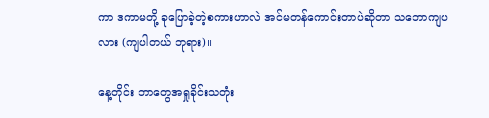ကာ ဒကာမတို့ ခုပြောခဲ့တဲ့စကားဟာလဲ အင်မတန်ကောင်းတာပဲဆိုတာ သဘောကျပလား (ကျပါတယ် ဘုရား)။

နေ့တိုင်း ဘာတွေအရှုခိုင်းသတုံး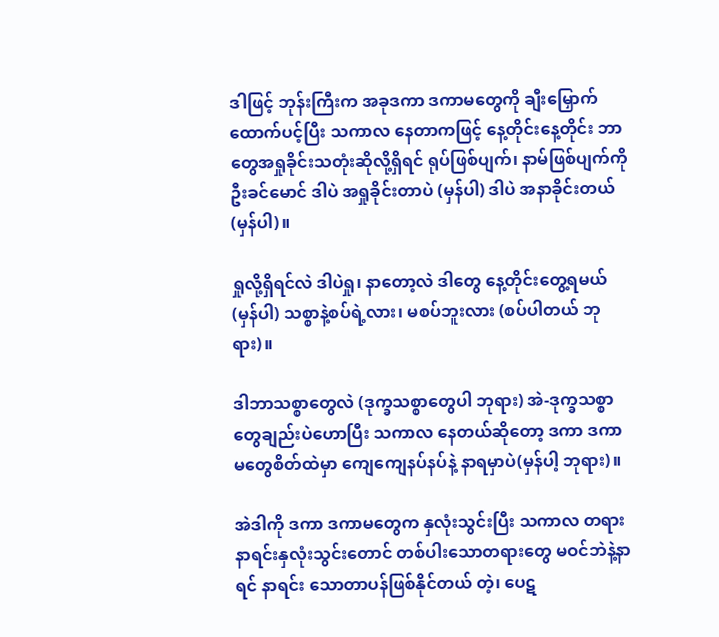ဒါဖြင့် ဘုန်းကြီးက အခုဒကာ ဒကာမတွေကို ချီးမြှောက်ထောက်ပင့်ပြီး သကာလ နေတာကဖြင့် နေ့တိုင်းနေ့တိုင်း ဘာတွေအရှုခိုင်းသတုံးဆိုလို့ရှိရင် ရုပ်ဖြစ်ပျက်၊ နာမ်ဖြစ်ပျက်ကိုဦးခင်မောင် ဒါပဲ အရှုခိုင်းတာပဲ (မှန်ပါ) ဒါပဲ အနာခိုင်းတယ် (မှန်ပါ)။

ရှုလို့ရှိရင်လဲ ဒါပဲရှု၊ နာတော့လဲ ဒါတွေ နေ့တိုင်းတွေ့ရမယ် (မှန်ပါ) သစ္စာနဲ့စပ်ရဲ့လား၊ မစပ်ဘူးလား (စပ်ပါတယ် ဘုရား)။

ဒါဘာသစ္စာတွေလဲ (ဒုက္ခသစ္စာတွေပါ ဘုရား) အဲ-ဒုက္ခသစ္စာတွေချည်းပဲဟောပြီး သကာလ နေတယ်ဆိုတော့ ဒကာ ဒကာမတွေစိတ်ထဲမှာ ကျေကျေနပ်နပ်နဲ့ နာရမှာပဲ(မှန်ပါ့ ဘုရား)။

အဲဒါကို ဒကာ ဒကာမတွေက နှလုံးသွင်းပြီး သကာလ တရားနာရင်းနှလုံးသွင်းတောင် တစ်ပါးသောတရားတွေ မဝင်ဘဲနဲ့နာရင် နာရင်း သောတာပန်ဖြစ်နိုင်တယ် တဲ့၊ ပေဋ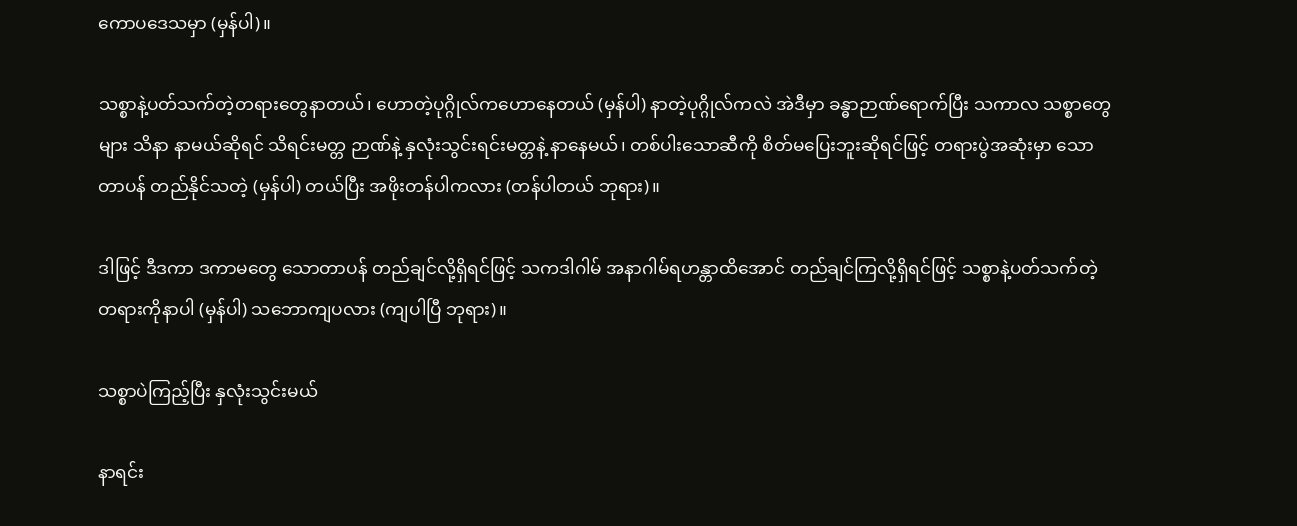ကောပဒေသမှာ (မှန်ပါ)။

သစ္စာနဲ့ပတ်သက်တဲ့တရားတွေနာတယ်၊ ဟောတဲ့ပုဂ္ဂိုလ်ကဟောနေတယ် (မှန်ပါ) နာတဲ့ပုဂ္ဂိုလ်ကလဲ အဲဒီမှာ ခန္ဓာဉာဏ်ရောက်ပြီး သကာလ သစ္စာတွေများ သိနာ နာမယ်ဆိုရင် သိရင်းမတ္တ ဉာဏ်နဲ့ နှလုံးသွင်းရင်းမတ္တနဲ့ နာနေမယ်၊ တစ်ပါးသောဆီကို စိတ်မပြေးဘူးဆိုရင်ဖြင့် တရားပွဲအဆုံးမှာ သောတာပန် တည်နိုင်သတဲ့ (မှန်ပါ) တယ်ပြီး အဖိုးတန်ပါကလား (တန်ပါတယ် ဘုရား)။

ဒါဖြင့် ဒီဒကာ ဒကာမတွေ သောတာပန် တည်ချင်လို့ရှိရင်ဖြင့် သကဒါဂါမ် အနာဂါမ်ရဟန္တာထိအောင် တည်ချင်ကြလို့ရှိရင်ဖြင့် သစ္စာနဲ့ပတ်သက်တဲ့ တရားကိုနာပါ (မှန်ပါ) သဘောကျပလား (ကျပါပြီ ဘုရား)။

သစ္စာပဲကြည့်ပြီး နှလုံးသွင်းမယ်

နာရင်း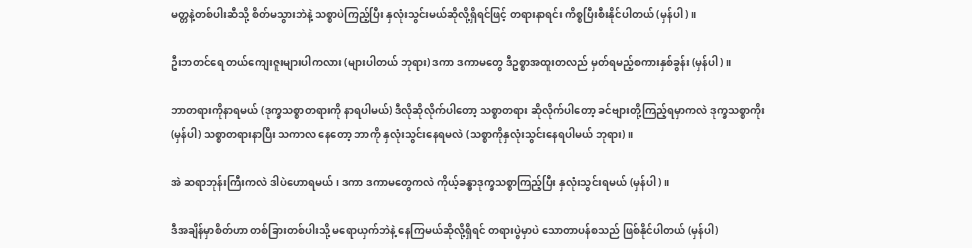မတ္တနဲ့တစ်ပါးဆီသို့ စိတ်မသွားဘဲနဲ့ သစ္စာပဲကြည့်ပြီး နှလုံးသွင်းမယ်ဆိုလို့ရှိရင်ဖြင့် တရားနာရင်း ကိစ္စပြီးစီးနိုင်ပါတယ် (မှန်ပါ)။

ဦးဘတင်ရေ တယ်ကျေးဇူးများပါကလား (များပါတယ် ဘုရား) ဒကာ ဒကာမတွေ ဒီဥစ္စာအထူးတလည် မှတ်ရမည့်စကားနှစ်ခွန်း (မှန်ပါ)။

ဘာတရားကိုနာရမယ် (ဒုက္ခသစ္စာတရားကို နာရပါမယ်) ဒီလိုဆိုလိုက်ပါတော့ သစ္စာတရား ဆိုလိုက်ပါတော့ ခင်ဗျားတို့ကြည့်ရမှာကလဲ ဒုက္ခသစ္စာကိုး (မှန်ပါ) သစ္စာတရားနာပြီး သကာလ နေတော့ ဘာကို နှလုံးသွင်းနေရမလဲ (သစ္စာကိုနှလုံးသွင်းနေရပါမယ် ဘုရား)။

အဲ ဆရာဘုန်းကြီးကလဲ ဒါပဲဟောရမယ်၊ ဒကာ ဒကာမတွေကလဲ ကိုယ့်ခန္ဓာဒုက္ခသစ္စာကြည့်ပြီး နှလုံးသွင်းရမယ် (မှန်ပါ)။

ဒီအချိန်မှာစိတ်ဟာ တစ်ခြားတစ်ပါးသို့ မရောယှက်ဘဲနဲ့ နေကြမယ်ဆိုလို့ရှိရင် တရားပွဲမှာပဲ သောတာပန်စသည် ဖြစ်နိုင်ပါတယ် (မှန်ပါ)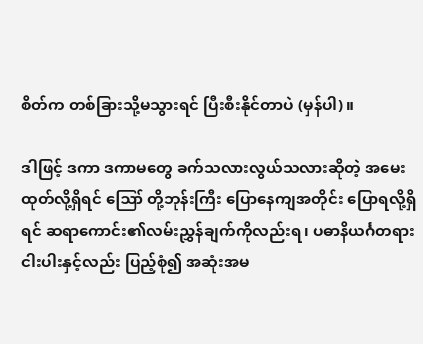စိတ်က တစ်ခြားသို့မသွားရင် ပြီးစီးနိုင်တာပဲ (မှန်ပါ)။

ဒါဖြင့် ဒကာ ဒကာမတွေ ခက်သလားလွယ်သလားဆိုတဲ့ အမေးထုတ်လို့ရှိရင် ဪ တို့ဘုန်းကြီး ပြောနေကျအတိုင်း ပြောရလို့ရှိရင် ဆရာကောင်း၏လမ်းညွှန်ချက်ကိုလည်းရ၊ ပဓာနိယင်္ဂတရားငါးပါးနှင့်လည်း ပြည့်စုံ၍ အဆုံးအမ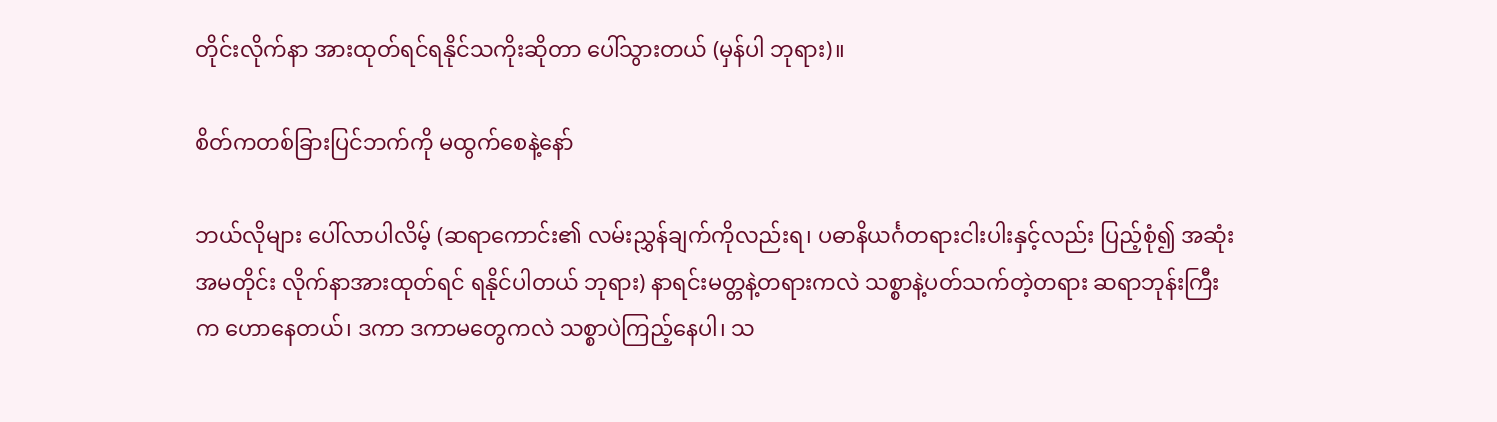တိုင်းလိုက်နာ အားထုတ်ရင်ရနိုင်သကိုးဆိုတာ ပေါ်သွားတယ် (မှန်ပါ ဘုရား)။

စိတ်ကတစ်ခြားပြင်ဘက်ကို မထွက်စေနဲ့နော်

ဘယ်လိုများ ပေါ်လာပါလိမ့် (ဆရာကောင်း၏ လမ်းညွှန်ချက်ကိုလည်းရ၊ ပဓာနိယင်္ဂတရားငါးပါးနှင့်လည်း ပြည့်စုံ၍ အဆုံးအမတိုင်း လိုက်နာအားထုတ်ရင် ရနိုင်ပါတယ် ဘုရား) နာရင်းမတ္တနဲ့တရားကလဲ သစ္စာနဲ့ပတ်သက်တဲ့တရား ဆရာဘုန်းကြီးက ဟောနေတယ်၊ ဒကာ ဒကာမတွေကလဲ သစ္စာပဲကြည့်နေပါ၊ သ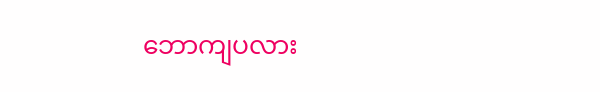ဘောကျပလား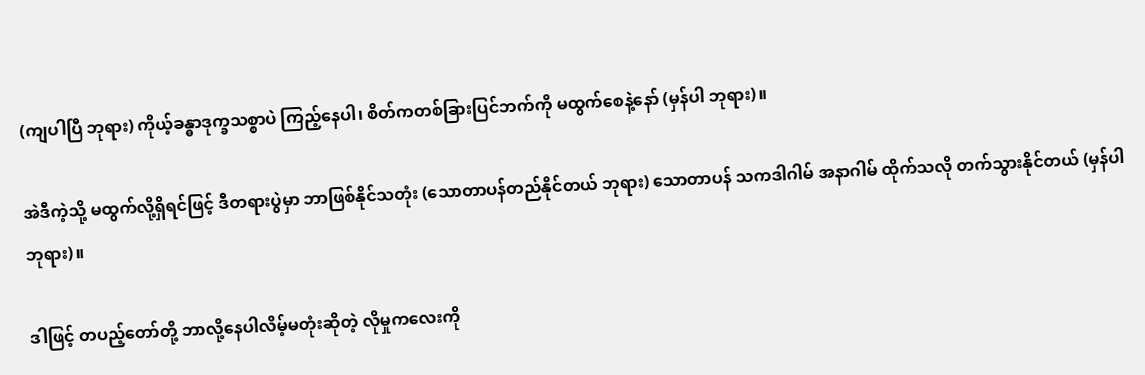(ကျပါပြီ ဘုရား) ကိုယ့်ခန္ဓာဒုက္ခသစ္စာပဲ ကြည့်နေပါ၊ စိတ်ကတစ်ခြားပြင်ဘက်ကို မထွက်စေနဲ့နော် (မှန်ပါ ဘုရား)။

အဲဒီကဲ့သို့ မထွက်လို့ရှိရင်ဖြင့် ဒီတရားပွဲမှာ ဘာဖြစ်နိုင်သတုံး (သောတာပန်တည်နိုင်တယ် ဘုရား) သောတာပန် သကဒါဂါမ် အနာဂါမ် ထိုက်သလို တက်သွားနိုင်တယ် (မှန်ပါ ဘုရား)။

ဒါဖြင့် တပည့်တော်တို့ ဘာလို့နေပါလိမ့်မတုံးဆိုတဲ့ လိုမှုကလေးကို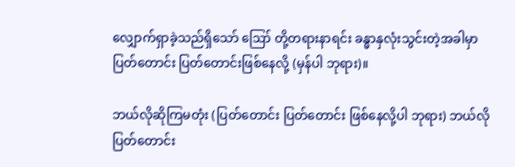လျှောက်ရှာခဲ့သည်ရှိသော် ဪ တို့တရားနာရင်း ခန္ဓာနှလုံးသွင်းတဲ့အခါမှာ ပြတ်တောင်း ပြတ်တောင်းဖြစ်နေလို့ (မှန်ပါ ဘုရား)။

ဘယ်လိုဆိုကြမတုံး (ပြတ်တောင်း ပြတ်တောင်း ဖြစ်နေလို့ပါ ဘုရား) ဘယ်လို ပြတ်တောင်း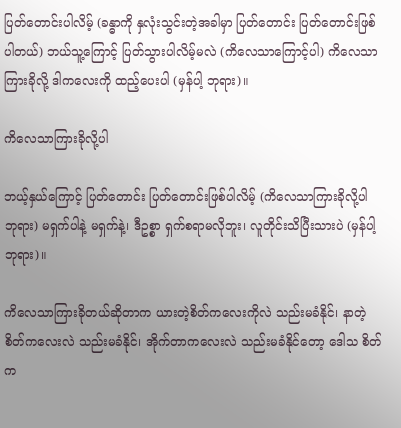ပြတ်တောင်းပါလိမ့် (ခန္ဓာကို နှလုံးသွင်းတဲ့အခါမှာ ပြတ်တောင်း ပြတ်တောင်းဖြစ်ပါတယ်) ဘယ်သူ့ကြောင့် ပြတ်သွားပါလိမ့်မလဲ (ကိလေသာကြောင့်ပါ) ကိလေသာကြားခိုလို့ ဒါကလေးကို ထည့်ပေးပါ (မှန်ပါ့ ဘုရား)။

ကိလေသာကြားခိုလို့ပါ

ဘယ့်နှယ်ကြောင့် ပြတ်တောင်း ပြတ်တောင်းဖြစ်ပါလိမ့် (ကိလေသာကြားခိုလို့ပါ ဘုရား) မရှက်ပါနဲ့ မရှက်နဲ့၊ ဒီဥစ္စာ ရှက်စရာမလိုဘူး၊ လူတိုင်းသိပြီးသားပဲ (မှန်ပါ့ ဘုရား)။

ကိလေသာကြားခိုတယ်ဆိုတာက ယားတဲ့စိတ်ကလေးကိုလဲ သည်းမခံနိုင်၊ နာတဲ့စိတ်ကလေးလဲ သည်းမခံနိုင်၊ အိုက်တာကလေးလဲ သည်းမခံနိုင်တော့ ဒေါသ စိတ်က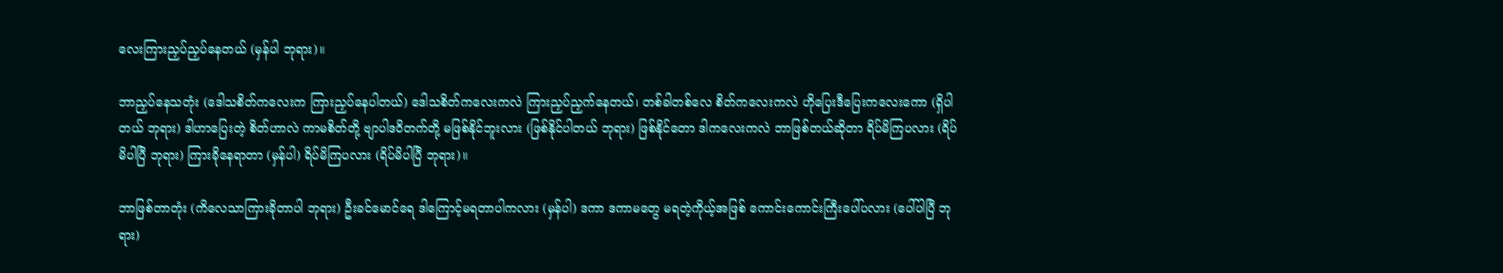လေးကြားညှပ်ညှပ်နေတယ် (မှန်ပါ ဘုရား)။

ဘာညှပ်နေသတုံး (ဒေါသစိတ်ကလေးက ကြားညှပ်နေပါတယ်) ဒေါသစိတ်ကလေးကလဲ ကြားညှပ်ညှက်နေတယ်၊ တစ်ခါတစ်လေ စိတ်ကလေးကလဲ ဟိုပြေးဒီပြေးကလေးကော (ရှိပါတယ် ဘုရား) ဒါဟာပြေးတဲ့ စိတ်ဟာလဲ ကာမစိတ်တို့ ဗျာပါဒဝိတက်တို့ မဖြစ်နိုင်ဘူးလား (ဖြစ်နိုင်ပါတယ် ဘုရား) ဖြစ်နိုင်တော ဒါကလေးကလဲ ဘာဖြစ်တယ်ဆိုတာ ရိပ်မိကြပလား (ရိပ်မိပါပြီ ဘုရား) ကြားခိုနေရာတာ (မှန်ပါ) ရိပ်မိကြပလား (ရိပ်မိပါပြီ ဘုရား)။

ဘာဖြစ်တာတုံး (ကိလေသာကြားခိုတာပါ ဘုရား) ဦးခင်မောင်ရေ ဒါကြောင့်မရတာပါကလား (မှန်ပါ) ဒကာ ဒကာမတွေ မရတဲ့ကိုယ့်အဖြစ် ကောင်းကောင်းကြီးပေါ်ပလား (ပေါ်ပါပြီ ဘုရား)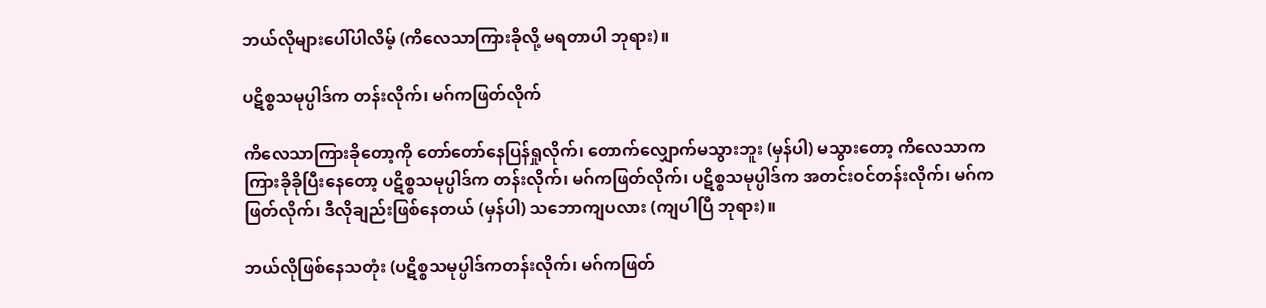ဘယ်လိုများပေါ်ပါလိမ့် (ကိလေသာကြားခိုလို့ မရတာပါ ဘုရား)။

ပဋိစ္စသမုပ္ပါဒ်က တန်းလိုက်၊ မဂ်ကဖြတ်လိုက်

ကိလေသာကြားခိုတော့ကို တော်တော်နေပြန်ရှုလိုက်၊ တောက်လျှောက်မသွားဘူး (မှန်ပါ) မသွားတော့ ကိလေသာက ကြားခိုခိုပြီးနေတော့ ပဋိစ္စသမုပ္ပါဒ်က တန်းလိုက်၊ မဂ်ကဖြတ်လိုက်၊ ပဋိစ္စသမုပ္ပါဒ်က အတင်းဝင်တန်းလိုက်၊ မဂ်ကဖြတ်လိုက်၊ ဒီလိုချည်းဖြစ်နေတယ် (မှန်ပါ) သဘောကျပလား (ကျပါပြီ ဘုရား)။

ဘယ်လိုဖြစ်နေသတုံး (ပဋိစ္စသမုပ္ပါဒ်ကတန်းလိုက်၊ မဂ်ကဖြတ်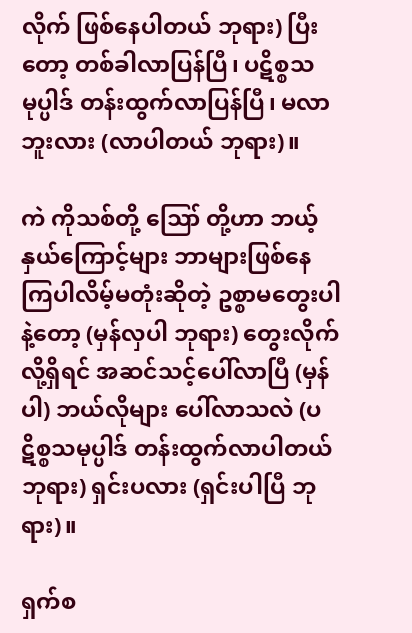လိုက် ဖြစ်နေပါတယ် ဘုရား) ပြီးတော့ တစ်ခါလာပြန်ပြီ၊ ပဋိစ္စသမုပ္ပါဒ် တန်းထွက်လာပြန်ပြီ၊ မလာဘူးလား (လာပါတယ် ဘုရား)။

ကဲ ကိုသစ်တို့ ဪ တို့ဟာ ဘယ့်နှယ်ကြောင့်များ ဘာများဖြစ်နေကြပါလိမ့်မတုံးဆိုတဲ့ ဥစ္စာမတွေးပါနဲ့တော့ (မှန်လှပါ ဘုရား) တွေးလိုက်လို့ရှိရင် အဆင်သင့်ပေါ်လာပြီ (မှန်ပါ) ဘယ်လိုများ ပေါ်လာသလဲ (ပဋိစ္စသမုပ္ပါဒ် တန်းထွက်လာပါတယ် ဘုရား) ရှင်းပလား (ရှင်းပါပြီ ဘုရား)။

ရှက်စ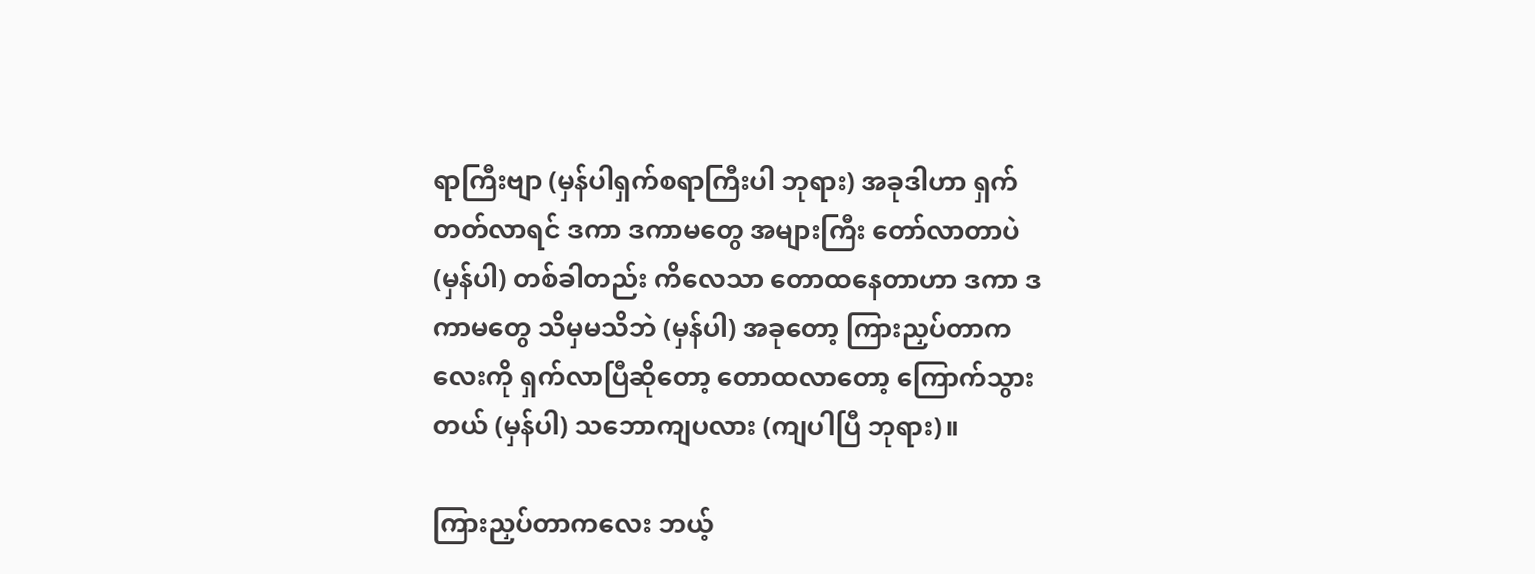ရာကြီးဗျာ (မှန်ပါရှက်စရာကြီးပါ ဘုရား) အခုဒါဟာ ရှက်တတ်လာရင် ဒကာ ဒကာမတွေ အများကြီး တော်လာတာပဲ (မှန်ပါ) တစ်ခါတည်း ကိလေသာ တောထနေတာဟာ ဒကာ ဒကာမတွေ သိမှမသိဘဲ (မှန်ပါ) အခုတော့ ကြားညှပ်တာကလေးကို ရှက်လာပြီဆိုတော့ တောထလာတော့ ကြောက်သွားတယ် (မှန်ပါ) သဘောကျပလား (ကျပါပြီ ဘုရား)။

ကြားညှပ်တာကလေး ဘယ့်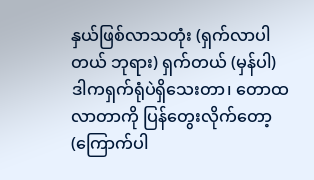နှယ်ဖြစ်လာသတုံး (ရှက်လာပါတယ် ဘုရား) ရှက်တယ် (မှန်ပါ) ဒါကရှက်ရုံပဲရှိသေးတာ၊ တောထလာတာကို ပြန်တွေးလိုက်တော့ (ကြောက်ပါ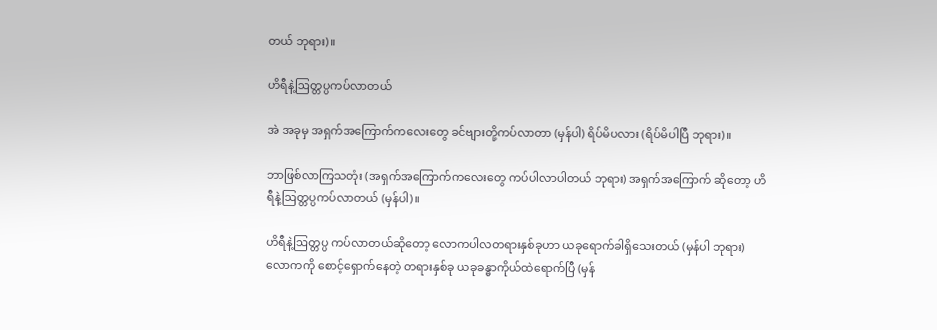တယ် ဘုရား)။

ဟိရီနဲ့ဩတ္တပ္ပကပ်လာတယ်

အဲ အခုမှ အရှက်အကြောက်ကလေးတွေ ခင်ဗျားတို့ကပ်လာတာ (မှန်ပါ) ရိပ်မိပလား (ရိပ်မိပါပြီ ဘုရား)။

ဘာဖြစ်လာကြသတုံး (အရှက်အကြောက်ကလေးတွေ ကပ်ပါလာပါတယ် ဘုရား) အရှက်အကြောက် ဆိုတော့ ဟိရီနဲ့ဩတ္တပ္ပကပ်လာတယ် (မှန်ပါ)။

ဟိရီနဲ့ဩတ္တပ္ပ ကပ်လာတယ်ဆိုတော့ လောကပါလတရားနှစ်ခုဟာ ယခုရောက်ခါရှိသေးတယ် (မှန်ပါ ဘုရား) လောကကို စောင့်ရှောက်နေတဲ့ တရားနှစ်ခု ယခုခန္ဓာကိုယ်ထဲရောက်ပြီ (မှန်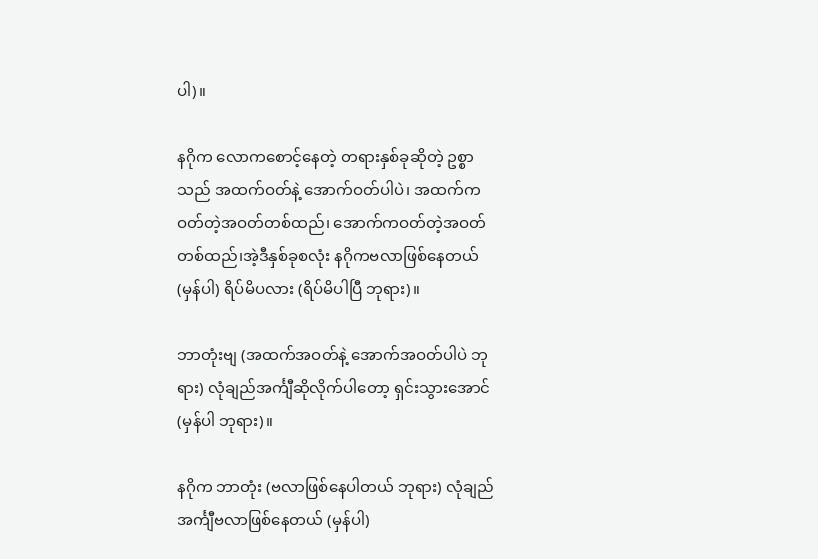ပါ)။

နဂိုက လောကစောင့်နေတဲ့ တရားနှစ်ခုဆိုတဲ့ ဥစ္စာသည် အထက်ဝတ်နဲ့ အောက်ဝတ်ပါပဲ၊ အထက်က ဝတ်တဲ့အဝတ်တစ်ထည်၊ အောက်ကဝတ်တဲ့အဝတ်တစ်ထည်၊အဲ့ဒီနှစ်ခုစလုံး နဂိုကဗလာဖြစ်နေတယ် (မှန်ပါ) ရိပ်မိပလား (ရိပ်မိပါပြီ ဘုရား)။

ဘာတုံးဗျ (အထက်အဝတ်နဲ့ အောက်အဝတ်ပါပဲ ဘုရား) လုံချည်အင်္ကျီဆိုလိုက်ပါတော့ ရှင်းသွားအောင် (မှန်ပါ ဘုရား)။

နဂိုက ဘာတုံး (ဗလာဖြစ်နေပါတယ် ဘုရား) လုံချည် အင်္ကျီဗလာဖြစ်နေတယ် (မှန်ပါ)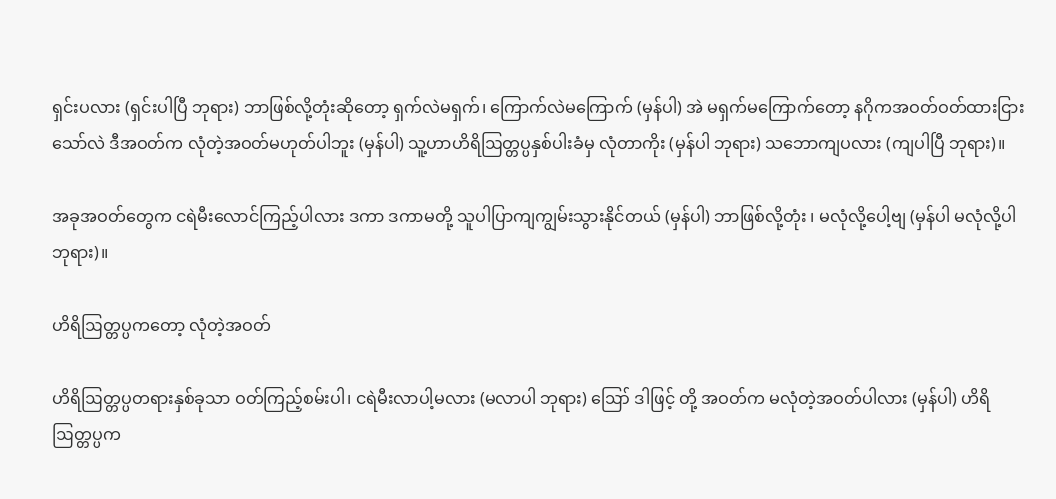ရှင်းပလား (ရှင်းပါပြီ ဘုရား) ဘာဖြစ်လို့တုံးဆိုတော့ ရှက်လဲမရှက်၊ ကြောက်လဲမကြောက် (မှန်ပါ) အဲ မရှက်မကြောက်တော့ နဂိုကအဝတ်ဝတ်ထားငြားသော်လဲ ဒီအဝတ်က လုံတဲ့အဝတ်မဟုတ်ပါဘူး (မှန်ပါ) သူ့ဟာဟိရိဩတ္တပ္ပနှစ်ပါးခံမှ လုံတာကိုး (မှန်ပါ ဘုရား) သဘောကျပလား (ကျပါပြီ ဘုရား)။

အခုအဝတ်တွေက ငရဲမီးလောင်ကြည့်ပါလား ဒကာ ဒကာမတို့ သူပါပြာကျကျွမ်းသွားနိုင်တယ် (မှန်ပါ) ဘာဖြစ်လို့တုံး ၊ မလုံလို့ပေါ့ဗျ (မှန်ပါ မလုံလို့ပါ ဘုရား)။

ဟိရိဩတ္တပ္ပကတော့ လုံတဲ့အဝတ်

ဟိရိဩတ္တပ္ပတရားနှစ်ခုသာ ဝတ်ကြည့်စမ်းပါ၊ ငရဲမီးလာပါ့မလား (မလာပါ ဘုရား) ဪ ဒါဖြင့် တို့ အဝတ်က မလုံတဲ့အဝတ်ပါလား (မှန်ပါ) ဟိရိဩတ္တပ္ပက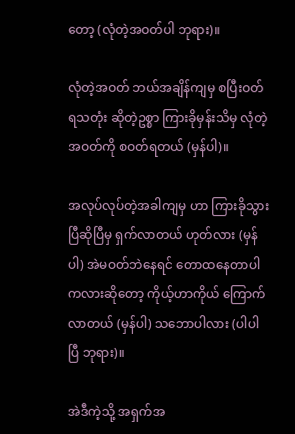တော့ (လုံတဲ့အဝတ်ပါ ဘုရား)။

လုံတဲ့အဝတ် ဘယ်အချိန်ကျမှ စပြီးဝတ်ရသတုံး ဆိုတဲ့ဥစ္စာ ကြားခိုမှန်းသိမှ လုံတဲ့အဝတ်ကို စဝတ်ရတယ် (မှန်ပါ)။

အလုပ်လုပ်တဲ့အခါကျမှ ဟာ ကြားခိုသွားပြီဆိုပြီမှ ရှက်လာတယ် ဟုတ်လား (မှန်ပါ) အဲမဝတ်ဘဲနေရင် တောထနေတာပါကလားဆိုတော့ ကိုယ့်ဟာကိုယ် ကြောက်လာတယ် (မှန်ပါ) သဘောပါလား (ပါပါပြီ ဘုရား)။

အဲဒီကဲ့သို့ အရှက်အ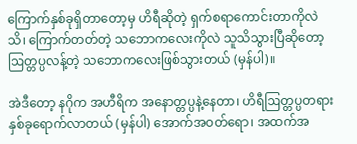ကြောက်နှစ်ခုရှိတာတော့မှ ဟိရီဆိုတဲ့ ရှက်စရာကောင်းတာကိုလဲသိ၊ ကြောက်တတ်တဲ့ သဘောကလေးကိုလဲ သူသိသွားပြီဆိုတော့ ဩတ္တပ္ပလန့်တဲ့ သဘောကလေးဖြစ်သွားတယ် (မှန်ပါ)။

အဲဒီတော့ နဂိုက အဟီရိက အနောတ္တပ္ပနဲ့နေတာ၊ ဟိရီဩတ္တပ္ပတရားနှစ်ခုရောက်လာတယ် (မှန်ပါ) အောက်အဝတ်ရော၊ အထက်အ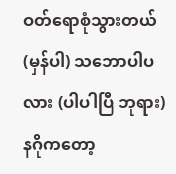ဝတ်ရောစုံသွားတယ် (မှန်ပါ) သဘောပါပလား (ပါပါပြီ ဘုရား) နဂိုကတော့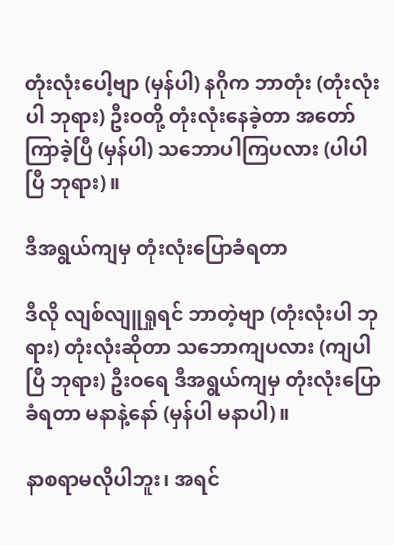တုံးလုံးပေါ့ဗျာ (မှန်ပါ) နဂိုက ဘာတုံး (တုံးလုံးပါ ဘုရား) ဦးဝတို့ တုံးလုံးနေခဲ့တာ အတော်ကြာခဲ့ပြီ (မှန်ပါ) သဘောပါကြပလား (ပါပါပြီ ဘုရား)။

ဒီအရွယ်ကျမှ တုံးလုံးပြောခံရတာ

ဒီလို လျစ်လျူရှုရင် ဘာတဲ့ဗျာ (တုံးလုံးပါ ဘုရား) တုံးလုံးဆိုတာ သဘောကျပလား (ကျပါပြီ ဘုရား) ဦးဝရေ ဒီအရွယ်ကျမှ တုံးလုံးပြောခံရတာ မနာနဲ့နော် (မှန်ပါ မနာပါ)။

နာစရာမလိုပါဘူး၊ အရင်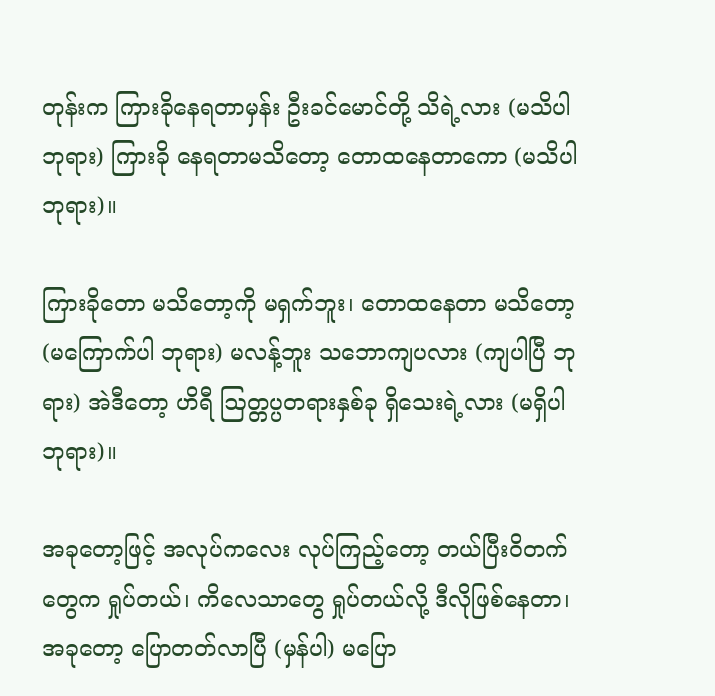တုန်းက ကြားခိုနေရတာမှန်း ဦးခင်မောင်တို့ သိရဲ့လား (မသိပါ ဘုရား) ကြားခို နေရတာမသိတော့ တောထနေတာကော (မသိပါ ဘုရား)။

ကြားခိုတော မသိတော့ကို မရှက်ဘူး၊ တောထနေတာ မသိတော့ (မကြောက်ပါ ဘုရား) မလန့်ဘူး သဘောကျပလား (ကျပါပြီ ဘုရား) အဲဒီတော့ ဟိရီ ဩတ္တပ္ပတရားနှစ်ခု ရှိသေးရဲ့လား (မရှိပါ ဘုရား)။

အခုတော့ဖြင့် အလုပ်ကလေး လုပ်ကြည့်တော့ တယ်ပြီးဝိတက်တွေက ရှုပ်တယ်၊ ကိလေသာတွေ ရှုပ်တယ်လို့ ဒီလိုဖြစ်နေတာ၊ အခုတော့ ပြောတတ်လာပြီ (မှန်ပါ) မပြော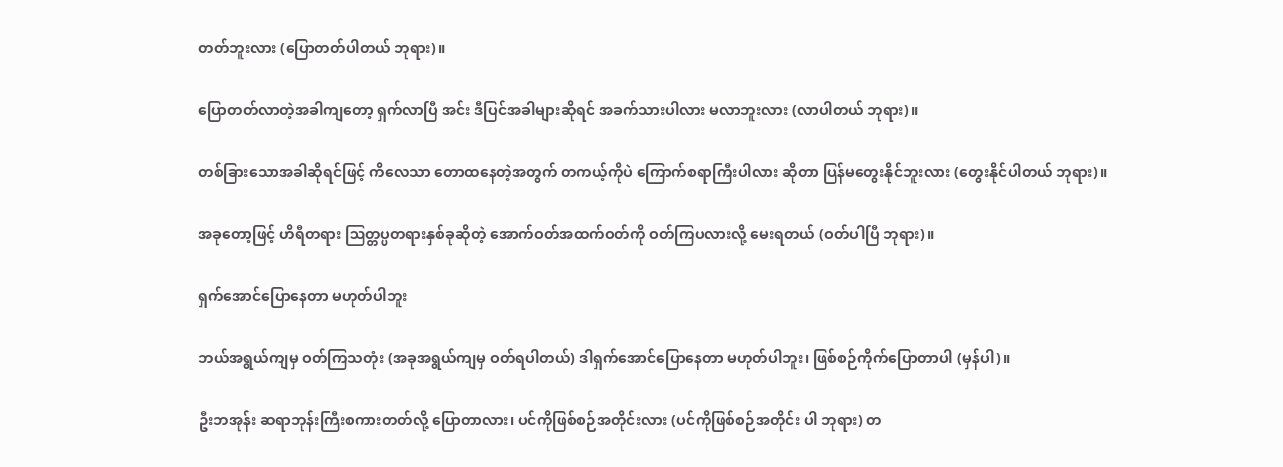တတ်ဘူးလား (ပြောတတ်ပါတယ် ဘုရား)။

ပြောတတ်လာတဲ့အခါကျတော့ ရှက်လာပြီ အင်း ဒီပြင်အခါများဆိုရင် အခက်သားပါလား မလာဘူးလား (လာပါတယ် ဘုရား)။

တစ်ခြားသောအခါဆိုရင်ဖြင့် ကိလေသာ တောထနေတဲ့အတွက် တကယ့်ကိုပဲ ကြောက်စရာကြီးပါလား ဆိုတာ ပြန်မတွေးနိုင်ဘူးလား (တွေးနိုင်ပါတယ် ဘုရား)။

အခုတော့ဖြင့် ဟိရီတရား ဩတ္တပ္ပတရားနှစ်ခုဆိုတဲ့ အောက်ဝတ်အထက်ဝတ်ကို ဝတ်ကြပလားလို့ မေးရတယ် (ဝတ်ပါပြီ ဘုရား)။

ရှက်အောင်ပြောနေတာ မဟုတ်ပါဘူး

ဘယ်အရွယ်ကျမှ ဝတ်ကြသတုံး (အခုအရွယ်ကျမှ ဝတ်ရပါတယ်) ဒါရှက်အောင်ပြောနေတာ မဟုတ်ပါဘူး၊ ဖြစ်စဉ်ကိုက်ပြောတာပါ (မှန်ပါ)။

ဦးဘအုန်း ဆရာဘုန်းကြီးစကားတတ်လို့ ပြောတာလား၊ ပင်ကိုဖြစ်စဉ်အတိုင်းလား (ပင်ကိုဖြစ်စဉ်အတိုင်း ပါ ဘုရား) တ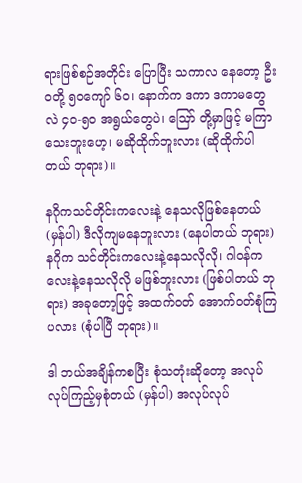ရားဖြစ်စဉ်အတိုင်း ပြောပြီး သကာလ နေတော့ ဦးဝတို့ ၅၀ကျော် ၆၀၊ နောက်က ဒကာ ဒကာမတွေလဲ ၄၀-၅၀ အရွယ်တွေပဲ၊ ဪ တို့မှာဖြင့် မကြာသေးဘူးဟေ့၊ မဆိုထိုက်ဘူးလား (ဆိုထိုက်ပါတယ် ဘုရား)။

နဂိုကသင်တိုင်းကလေးနဲ့ နေသလိုဖြစ်နေတယ် (မှန်ပါ) ဒီလိုကျမနေဘူးလား (နေပါတယ် ဘုရား) နဂိုက သင်တိုင်းကလေးနဲ့နေသလိုလို၊ ဂါဝန်ကလေးနဲ့နေသလိုလို မဖြစ်ဘူးလား (ဖြစ်ပါတယ် ဘုရား) အခုတော့ဖြင့် အထက်ဝတ် အောက်ဝတ်စုံကြပလား (စုံပါပြီ ဘုရား)။

ဒါ ဘယ်အချိန်ကစပြီး စုံသတုံးဆိုတော့ အလုပ်လုပ်ကြည့်မှစုံတယ် (မှန်ပါ) အလုပ်လုပ်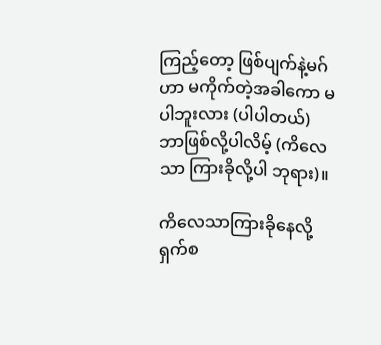ကြည့်တော့ ဖြစ်ပျက်နဲ့မဂ်ဟာ မကိုက်တဲ့အခါကော မပါဘူးလား (ပါပါတယ်) ဘာဖြစ်လို့ပါလိမ့် (ကိလေသာ ကြားခိုလို့ပါ ဘုရား)။

ကိလေသာကြားခိုနေလို့ ရှက်စ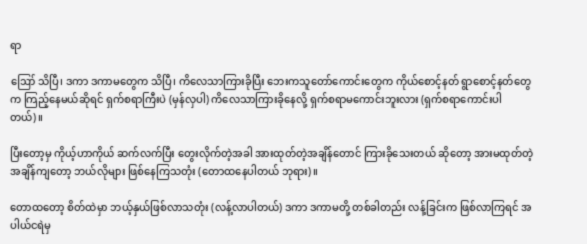ရာ

ဪ သိပြီ၊ ဒကာ ဒကာမတွေက သိပြီ၊ ကိလေသာကြားခိုပြီး ဘေးကသူတော်ကောင်းတွေက ကိုယ်စောင့်နတ် ရွာစောင့်နတ်တွေက ကြည့်နေမယ်ဆိုရင် ရှက်စရာကြီးပဲ (မှန်လှပါ) ကိလေသာကြားခိုနေလို့ ရှက်စရာမကောင်းဘူးလား (ရှက်စရာကောင်းပါတယ်)။

ပြီးတော့မှ ကိုယ့်ဟာကိုယ် ဆက်လက်ပြီး တွေးလိုက်တဲ့အခါ အားထုတ်တဲ့အချိန်တောင် ကြားခိုသေးတယ် ဆိုတော့ အားမထုတ်တဲ့အချိန်ကျတော့ ဘယ်လိုများ ဖြစ်နေကြသတုံး (တောထနေပါတယ် ဘုရား)။

တောထတော့ စိတ်ထဲမှာ ဘယ့်နှယ်ဖြစ်လာသတုံး (လန့်လာပါတယ်) ဒကာ ဒကာမတို့ တစ်ခါတည်း လန့်ခြင်းက ဖြစ်လာကြရင် အပါယ်ငရဲမှ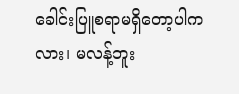ခေါင်းပြူစရာမရှိတော့ပါကလား၊ မလန့်ဘူး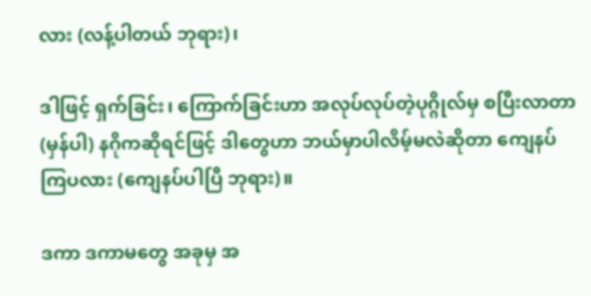လား (လန့်ပါတယ် ဘုရား)၊

ဒါဖြင့် ရှက်ခြင်း၊ ကြောက်ခြင်းဟာ အလုပ်လုပ်တဲ့ပုဂ္ဂိုလ်မှ စပြီးလာတာ (မှန်ပါ) နဂိုကဆိုရင်ဖြင့် ဒါတွေဟာ ဘယ်မှာပါလိမ့်မလဲဆိုတာ ကျေနပ်ကြပလား (ကျေနပ်ပါပြီ ဘုရား)။

ဒကာ ဒကာမတွေ အခုမှ အ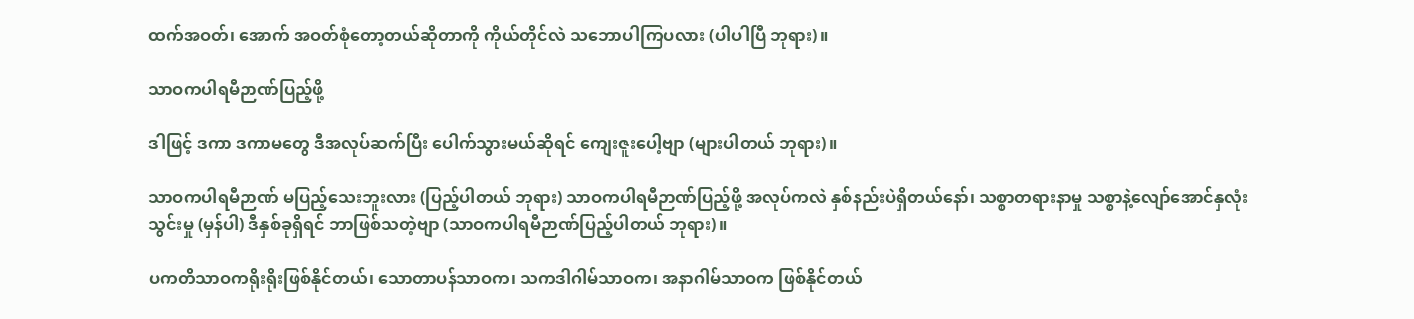ထက်အဝတ်၊ အောက် အဝတ်စုံတော့တယ်ဆိုတာကို ကိုယ်တိုင်လဲ သဘောပါကြပလား (ပါပါပြီ ဘုရား)။

သာဝကပါရမီဉာဏ်ပြည့်ဖို့

ဒါဖြင့် ဒကာ ဒကာမတွေ ဒီအလုပ်ဆက်ပြီး ပေါက်သွားမယ်ဆိုရင် ကျေးဇူးပေါ့ဗျာ (များပါတယ် ဘုရား)။

သာဝကပါရမီဉာဏ် မပြည့်သေးဘူးလား (ပြည့်ပါတယ် ဘုရား) သာဝကပါရမီဉာဏ်ပြည့်ဖို့ အလုပ်ကလဲ နှစ်နည်းပဲရှိတယ်နော်၊ သစ္စာတရားနာမှု သစ္စာနဲ့လျော်အောင်နှလုံးသွင်းမှု (မှန်ပါ) ဒီနှစ်ခုရှိရင် ဘာဖြစ်သတဲ့ဗျာ (သာဝကပါရမီဉာဏ်ပြည့်ပါတယ် ဘုရား)။

ပကတိသာဝကရိုးရိုးဖြစ်နိုင်တယ်၊ သောတာပန်သာဝက၊ သကဒါဂါမ်သာဝက၊ အနာဂါမ်သာဝက ဖြစ်နိုင်တယ်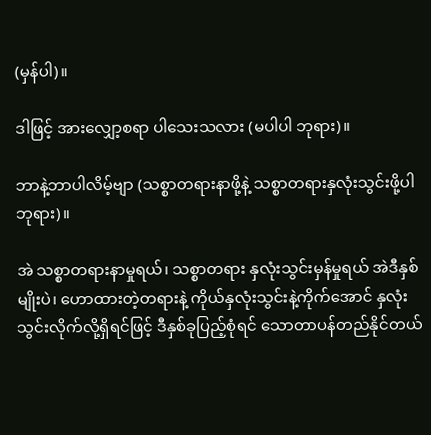(မှန်ပါ)။

ဒါဖြင့် အားလျှော့စရာ ပါသေးသလား (မပါပါ ဘုရား)။

ဘာနဲ့ဘာပါလိမ့်ဗျာ (သစ္စာတရားနာဖို့နဲ့ သစ္စာတရားနှလုံးသွင်းဖို့ပါ ဘုရား)။

အဲ သစ္စာတရားနာမှုရယ်၊ သစ္စာတရား နှလုံးသွင်းမှန်မှုရယ် အဲဒီနှစ်မျိုးပဲ၊ ဟောထားတဲ့တရားနဲ့ ကိုယ်နှလုံးသွင်းနဲ့ကိုက်အောင် နှလုံးသွင်းလိုက်လို့ရှိရင်ဖြင့် ဒီနှစ်ခုပြည့်စုံရင် သောတာပန်တည်နိုင်တယ်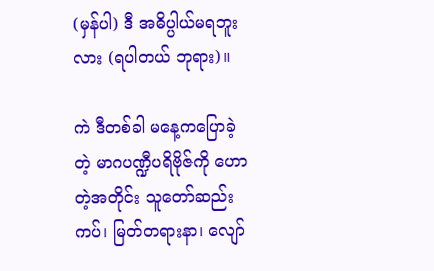(မှန်ပါ) ဒီ အဓိပ္ပါယ်မရဘူးလား (ရပါတယ် ဘုရား)။

ကဲ ဒီတစ်ခါ မနေ့ကပြောခဲ့တဲ့ မာဂပဏ္ဍီပရိဗိုဇ်ကို ဟောတဲ့အတိုင်း သူတော်ဆည်းကပ်၊ မြတ်တရားနာ၊ လျော်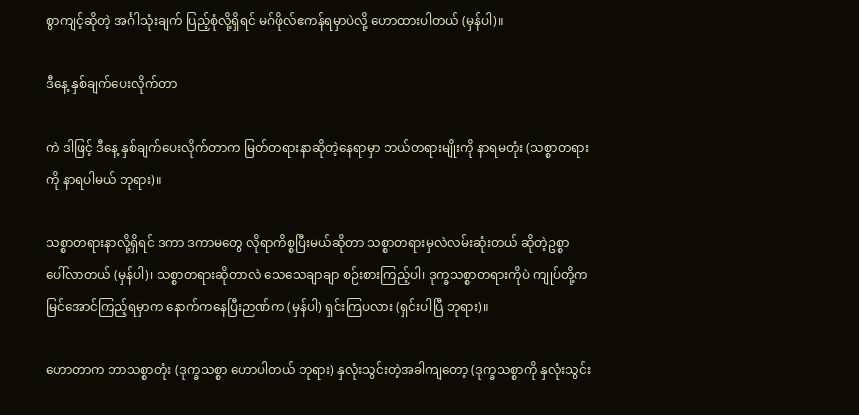စွာကျင့်ဆိုတဲ့ အင်္ဂါသုံးချက် ပြည့်စုံလို့ရှိရင် မဂ်ဖိုလ်ဧကန်ရမှာပဲလို့ ဟောထားပါတယ် (မှန်ပါ)။

ဒီနေ့ နှစ်ချက်ပေးလိုက်တာ

ကဲ ဒါဖြင့် ဒီနေ့ နှစ်ချက်ပေးလိုက်တာက မြတ်တရားနာဆိုတဲ့နေရာမှာ ဘယ်တရားမျိုးကို နာရမတုံး (သစ္စာတရားကို နာရပါမယ် ဘုရား)။

သစ္စာတရားနာလို့ရှိရင် ဒကာ ဒကာမတွေ လိုရာကိစ္စပြီးမယ်ဆိုတာ သစ္စာတရားမှလဲလမ်းဆုံးတယ် ဆိုတဲ့ဥစ္စာ ပေါ်လာတယ် (မှန်ပါ)၊ သစ္စာတရားဆိုတာလဲ သေသေချာချာ စဉ်းစားကြည့်ပါ၊ ဒုက္ခသစ္စာတရားကိုပဲ ကျုပ်တို့က မြင်အောင်ကြည့်ရမှာက နောက်ကနေပြီးဉာဏ်က (မှန်ပါ) ရှင်းကြပလား (ရှင်းပါပြီ ဘုရား)။

ဟောတာက ဘာသစ္စာတုံး (ဒုက္ခသစ္စာ ဟောပါတယ် ဘုရား) နှလုံးသွင်းတဲ့အခါကျတော့ (ဒုက္ခသစ္စာကို နှလုံးသွင်း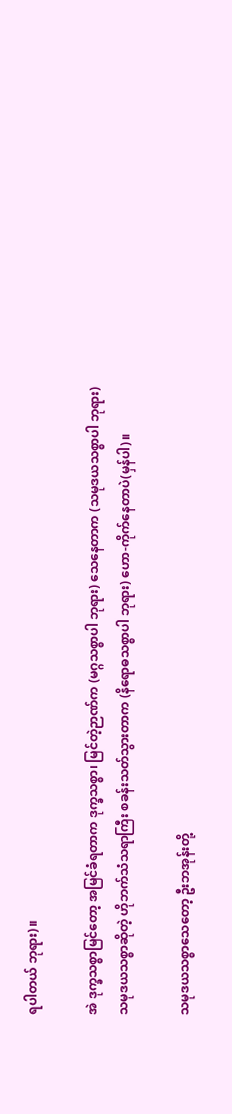ရပါတယ် ဘုရား)။

အဲ ဒုက္ခသစ္စာမြင်တော့ အမြင်ခံရတာက ဒုက္ခသစ္စာ၊ မြင်တဲ့ဉာဏ်က (မဂ္ဂသစ္စာပါ ဘုရား) သေနေတာက (သမုဒယသစ္စာပါ ဘုရား) သမုဒယသစ္စာဆိုတဲ့ ဟိုဘက်သံသရာကြီး စခန်းသတ်သွားတာက (နိရောဓသစ္စာပါ ဘုရား) ဟော-ကိုက်နေတာပဲ(မှန်ပါ)။

သမုဒယသစ္စာသေတော့ ဦးဘအုန်းတို့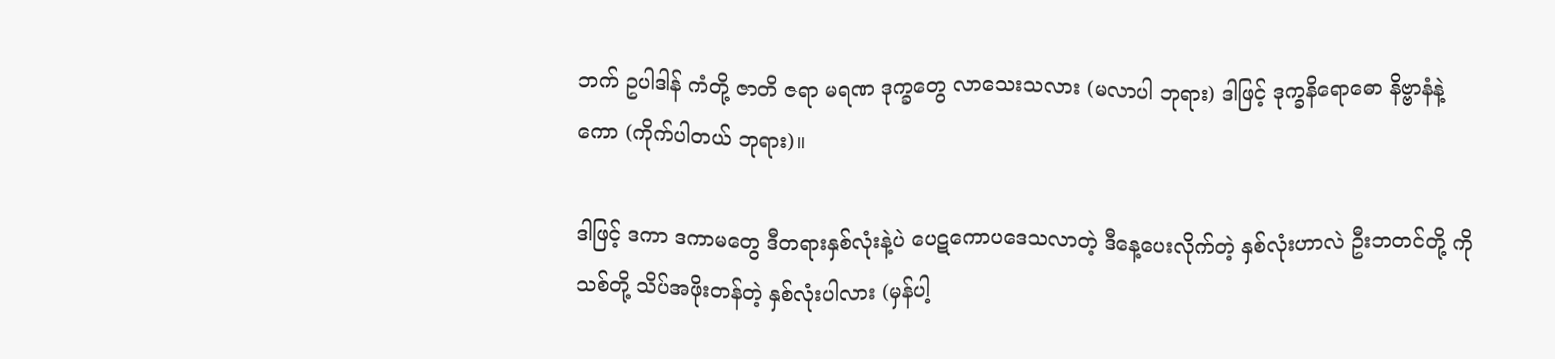ဘက် ဥပါဒါန် ကံတို့ ဇာတိ ဇရာ မရဏ ဒုက္ခတွေ လာသေးသလား (မလာပါ ဘုရား) ဒါဖြင့် ဒုက္ခနိရောဓော နိဗ္ဗာနံနဲ့ကော (ကိုက်ပါတယ် ဘုရား)။

ဒါဖြင့် ဒကာ ဒကာမတွေ ဒီတရားနှစ်လုံးနဲ့ပဲ ပေဋကောပဒေသလာတဲ့ ဒီနေ့ပေးလိုက်တဲ့ နှစ်လုံးဟာလဲ ဦးဘတင်တို့ ကိုသစ်တို့ သိပ်အဖိုးတန်တဲ့ နှစ်လုံးပါလား (မှန်ပါ့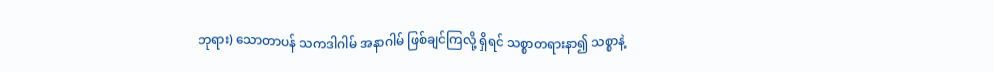ဘုရား) သောတာပန် သကဒါဂါမ် အနာဂါမ် ဖြစ်ချင်ကြလို့ ရှိရင် သစ္စာတရားနာ၍ သစ္စာနဲ့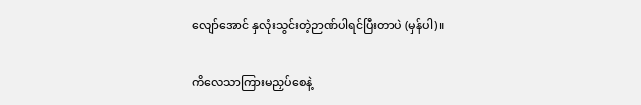လျော်အောင် နှလုံးသွင်းတဲ့ဉာဏ်ပါရင်ပြီးတာပဲ (မှန်ပါ)။

ကိလေသာကြားမညှပ်စေနဲ့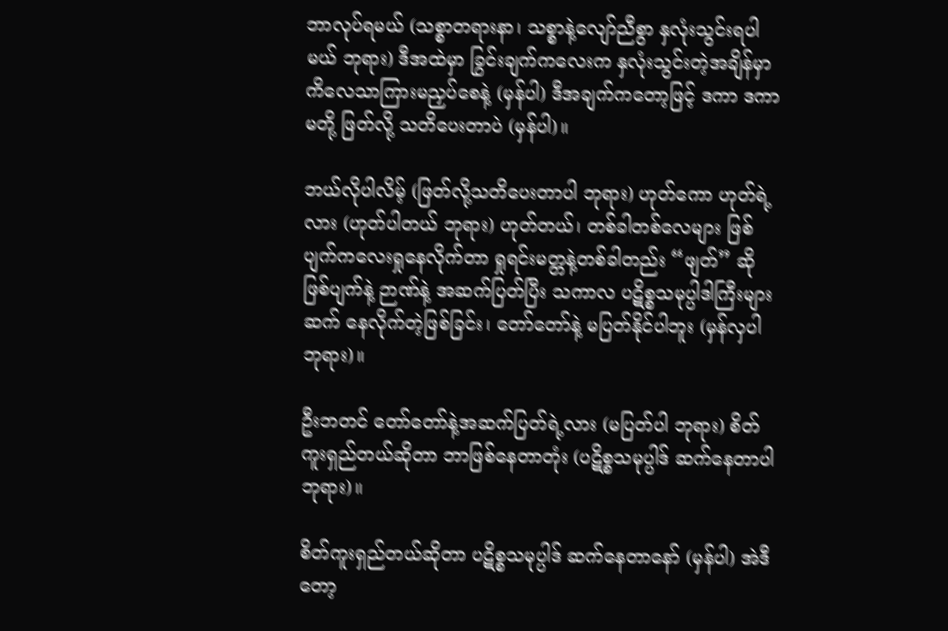ဘာလုပ်ရမယ် (သစ္စာတရားနာ၊ သစ္စာနဲ့လျော်ညီစွာ နှလုံးသွင်းရပါမယ် ဘုရား) ဒီအထဲမှာ ခြွင်းချက်ကလေးက နှလုံးသွင်းတဲ့အချိန်မှာ ကိလေသာကြားမညှပ်စေနဲ့ (မှန်ပါ) ဒီအချက်ကတော့ဖြင့် ဒကာ ဒကာမတို့ ဖြတ်လို့ သတိပေးတာပဲ (မှန်ပါ)။

ဘယ်လိုပါလိမ့် (ဖြတ်လို့သတိပေးတာပါ ဘုရား) ဟုတ်ကော ဟုတ်ရဲ့လား (ဟုတ်ပါတယ် ဘုရား) ဟုတ်တယ်၊ တစ်ခါတစ်လေများ ဖြစ်ပျက်ကလေးရှုနေလိုက်တာ ရှုရင်းမတ္တနဲ့တစ်ခါတည်း “ဖျတ်” ဆိုဖြစ်ပျက်နဲ့ ဉာဏ်နဲ့ အဆက်ပြတ်ပြီး သကာလ ပဋိစ္စသမုပ္ပါဒါကြီးများဆက် နေလိုက်တဲ့ဖြစ်ခြင်း၊ တော်တော်နဲ့ မပြတ်နိုင်ပါဘူး (မှန်လှပါ ဘုရား)။

ဦးဘတင် တော်တော်နဲ့အဆက်ပြတ်ရဲ့လား (မပြတ်ပါ ဘုရား) စိတ်ကူးရှည်တယ်ဆိုတာ ဘာဖြစ်နေတာတုံး (ပဋိစ္စသမုပ္ပါဒ် ဆက်နေတာပါ ဘုရား)။

စိတ်ကူးရှည်တယ်ဆိုတာ ပဋိစ္စသမုပ္ပါဒ် ဆက်နေတာနော် (မှန်ပါ) အဲဒီတော့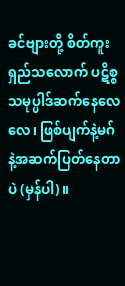ခင်ဗျားတို့ စိတ်ကူးရှည်သလောက် ပဋိစ္စသမုပ္ပါဒ်ဆက်နေလေလေ၊ ဖြစ်ပျက်နဲ့မဂ်နဲ့အဆက်ပြတ်နေတာပဲ (မှန်ပါ)။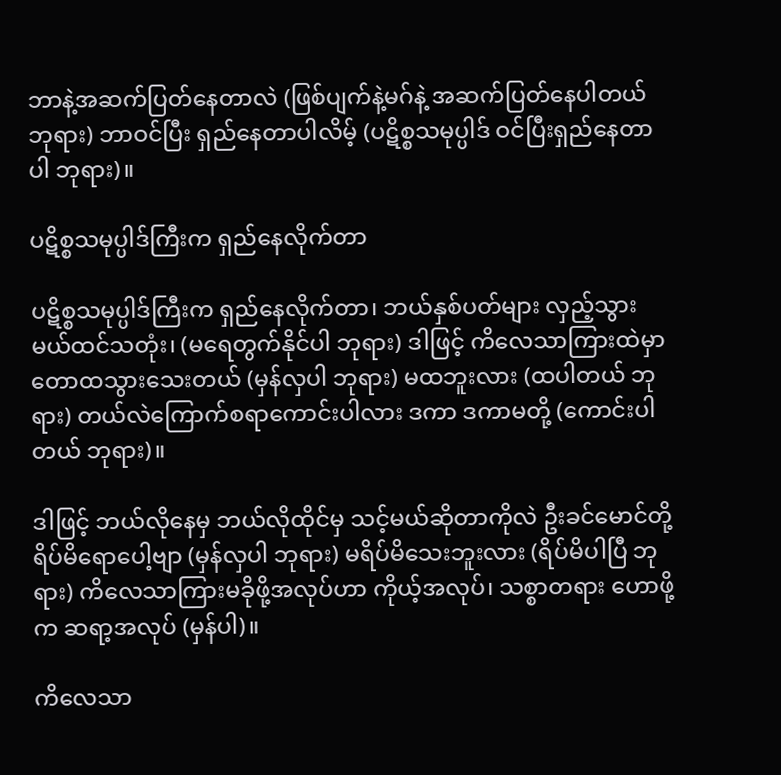ဘာနဲ့အဆက်ပြတ်နေတာလဲ (ဖြစ်ပျက်နဲ့မဂ်နဲ့ အဆက်ပြတ်နေပါတယ် ဘုရား) ဘာဝင်ပြီး ရှည်နေတာပါလိမ့် (ပဋိစ္စသမုပ္ပါဒ် ဝင်ပြီးရှည်နေတာပါ ဘုရား)။

ပဋိစ္စသမုပ္ပါဒ်ကြီးက ရှည်နေလိုက်တာ

ပဋိစ္စသမုပ္ပါဒ်ကြီးက ရှည်နေလိုက်တာ၊ ဘယ်နှစ်ပတ်များ လှည့်သွားမယ်ထင်သတုံး၊ (မရေတွက်နိုင်ပါ ဘုရား) ဒါဖြင့် ကိလေသာကြားထဲမှာ တောထသွားသေးတယ် (မှန်လှပါ ဘုရား) မထဘူးလား (ထပါတယ် ဘုရား) တယ်လဲကြောက်စရာကောင်းပါလား ဒကာ ဒကာမတို့ (ကောင်းပါတယ် ဘုရား)။

ဒါဖြင့် ဘယ်လိုနေမှ ဘယ်လိုထိုင်မှ သင့်မယ်ဆိုတာကိုလဲ ဦးခင်မောင်တို့ ရိပ်မိရောပေါ့ဗျာ (မှန်လှပါ ဘုရား) မရိပ်မိသေးဘူးလား (ရိပ်မိပါပြီ ဘုရား) ကိလေသာကြားမခိုဖို့အလုပ်ဟာ ကိုယ့်အလုပ်၊ သစ္စာတရား ဟောဖို့က ဆရာ့အလုပ် (မှန်ပါ)။

ကိလေသာ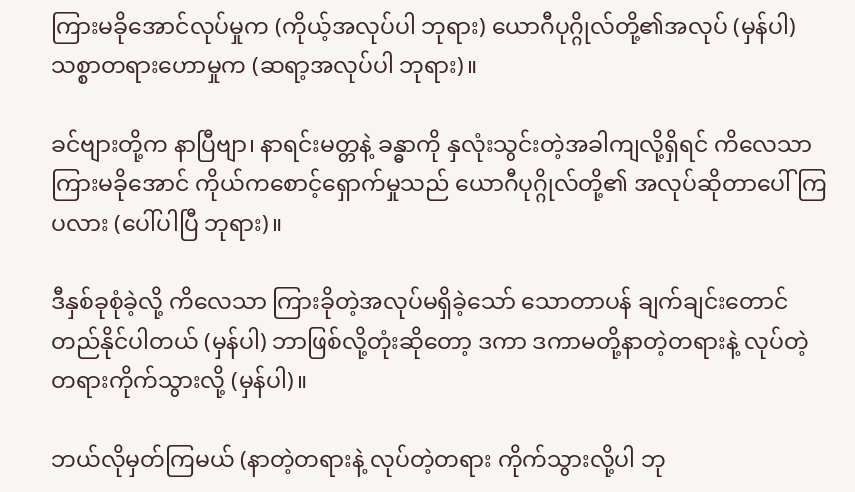ကြားမခိုအောင်လုပ်မှုက (ကိုယ့်အလုပ်ပါ ဘုရား) ယောဂီပုဂ္ဂိုလ်တို့၏အလုပ် (မှန်ပါ) သစ္စာတရားဟောမှုက (ဆရာ့အလုပ်ပါ ဘုရား)။

ခင်ဗျားတို့က နာပြီဗျာ၊ နာရင်းမတ္တနဲ့ ခန္ဓာကို နှလုံးသွင်းတဲ့အခါကျလို့ရှိရင် ကိလေသာကြားမခိုအောင် ကိုယ်ကစောင့်ရှောက်မှုသည် ယောဂီပုဂ္ဂိုလ်တို့၏ အလုပ်ဆိုတာပေါ်ကြပလား (ပေါ်ပါပြီ ဘုရား)။

ဒီနှစ်ခုစုံခဲ့လို့ ကိလေသာ ကြားခိုတဲ့အလုပ်မရှိခဲ့သော် သောတာပန် ချက်ချင်းတောင်တည်နိုင်ပါတယ် (မှန်ပါ) ဘာဖြစ်လို့တုံးဆိုတော့ ဒကာ ဒကာမတို့နာတဲ့တရားနဲ့ လုပ်တဲ့တရားကိုက်သွားလို့ (မှန်ပါ)။

ဘယ်လိုမှတ်ကြမယ် (နာတဲ့တရားနဲ့ လုပ်တဲ့တရား ကိုက်သွားလို့ပါ ဘု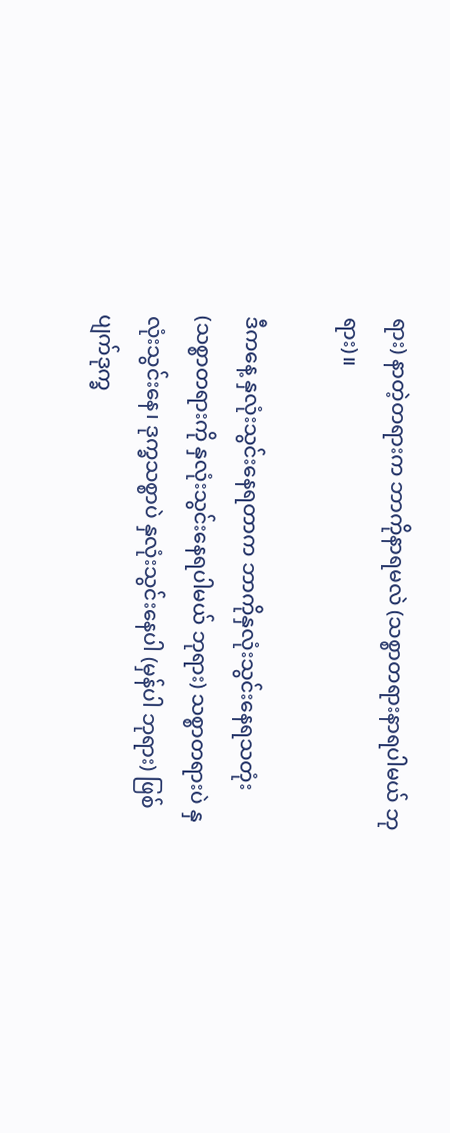ရား) နာတဲ့တရားက ဘာကိုနာရမလဲ (သစ္စာတရားနာရပါမယ် ဘုရား)။

ဒီကနေ့ နှလုံးသွင်းနေရတာက ဘာကိုနှလုံးသွင်းနေရသတုံး (သစ္စာတရားကို နှလုံးသွင်းနေရပါမယ် ဘုရား) သစ္စာတရားပဲ နှလုံးသွင်းနေ၊ ဒုက္ခသစ္စာပဲ နှလုံးသွင်းနေပါ (မှန်ပါ ဘုရား) ဖြစ်ပျက်ဒုက္ခ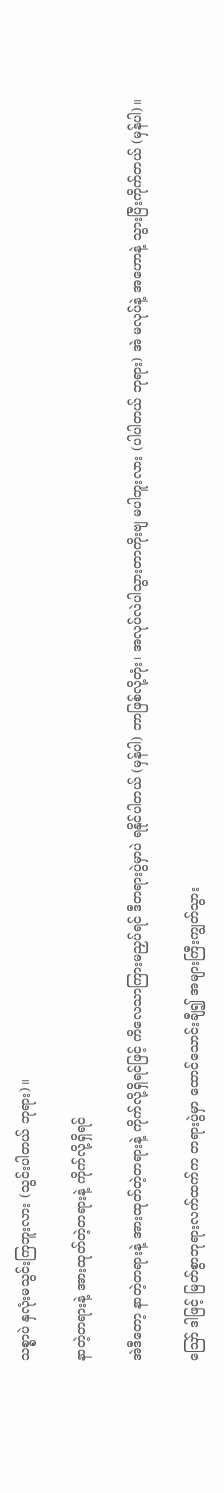သစ္စာပဲ နှလုံးမသွင်းကြဘူးလား (သွင်းပါတယ် ဘုရား)။

နာတဲ့တရားနဲ့ အားထုတ်တဲ့တရားနဲ့ ကိုက်လို့ရှိရင်

အဲဒီတော့ နာတဲ့တရားနဲ့ အားထုတ်တဲ့တရားနဲ့ ကိုက်လို့ရှိရင်ဖြင့် ကိလေသာကြားမညှပ်ရင် ဒီတရားပွဲမှာပဲ ရနိုင်ပါတယ် (မှန်ပါ) ဘာဖြစ်လို့တုံး၊ အလုပ်လဲပါသွားတာကိုးဗျ မပါဘူးလား (ပါပါတယ် ဘုရား) အဲ မလုပ်နဲ့ အဟောနဲ့ သွားပြီးကိုက်တယ် (မှန်ပါ)။

ဪ ဒါဖြင့် မြတ်စွာဘုရားလက်ထက်က တရားပွဲမှာ ထောင်သောင်းချီ၍ အများကြီးကျွတ်သွား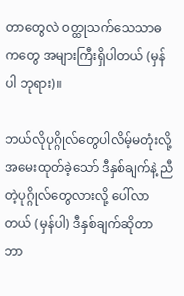တာတွေလဲ ဝတ္ထုသက်သေသာဓကတွေ အများကြီးရှိပါတယ် (မှန်ပါ ဘုရား)။

ဘယ်လိုပုဂ္ဂိုလ်တွေပါလိမ့်မတုံးလို့ အမေးထုတ်ခဲ့သော် ဒီနှစ်ချက်နဲ့ ညီတဲ့ပုဂ္ဂိုလ်တွေလားလို့ ပေါ်လာတယ် (မှန်ပါ) ဒီနှစ်ချက်ဆိုတာ ဘာ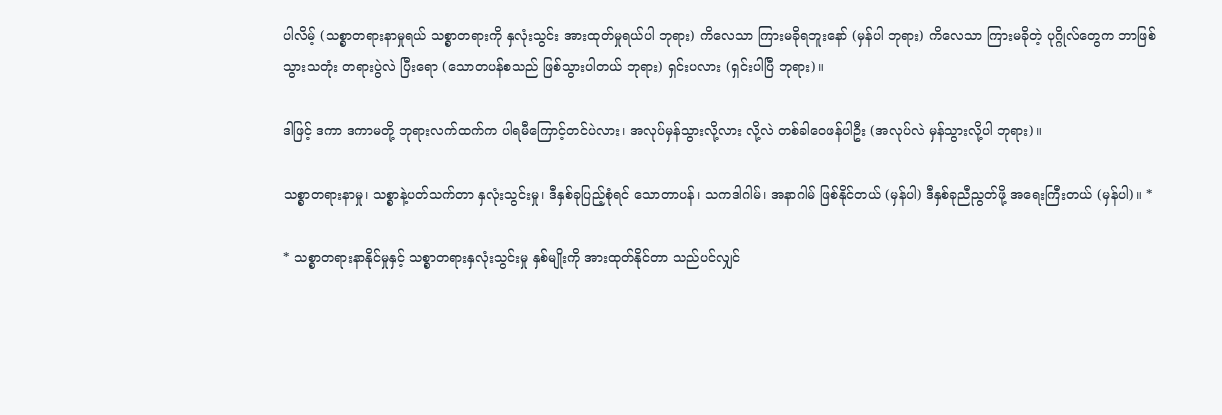ပါလိမ့် (သစ္စာတရားနာမှုရယ် သစ္စာတရားကို နှလုံးသွင်း အားထုတ်မှုရယ်ပါ ဘုရား) ကိလေသာ ကြားမခိုရဘူးနော် (မှန်ပါ ဘုရား) ကိလေသာ ကြားမခိုတဲ့ ပုဂ္ဂိုလ်တွေက ဘာဖြစ်သွားသတုံး တရားပွဲလဲ ပြီးရော (သောတပန်စသည် ဖြစ်သွားပါတယ် ဘုရား) ရှင်းပလား (ရှင်းပါပြီ ဘုရား)။

ဒါဖြင့် ဒကာ ဒကာမတို့ ဘုရားလက်ထက်က ပါရမီကြောင့်တင်ပဲလား၊ အလုပ်မှန်သွားလို့လား လို့လဲ တစ်ခါဝေဖန်ပါဦး (အလုပ်လဲ မှန်သွားလို့ပါ ဘုရား)။

သစ္စာတရားနာမှု၊ သစ္စာနဲ့ပတ်သက်တာ နှလုံးသွင်းမှု၊ ဒီနှစ်ခုပြည့်စုံရင် သောတာပန်၊ သကဒါဂါမ်၊ အနာဂါမ် ဖြစ်နိုင်တယ် (မှန်ပါ) ဒီနှစ်ခုညီညွတ်ဖို့ အရေးကြီးတယ် (မှန်ပါ)။ *

* သစ္စာတရားနာနိုင်မှုနှင့် သစ္စာတရားနှလုံးသွင်းမှု နှစ်မျိုးကို အားထုတ်နိုင်တာ သည်ပင်လျှင်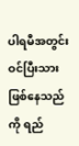ပါရမီအတွင်း ဝင်ပြီးသား ဖြစ်နေသည်ကို ရည်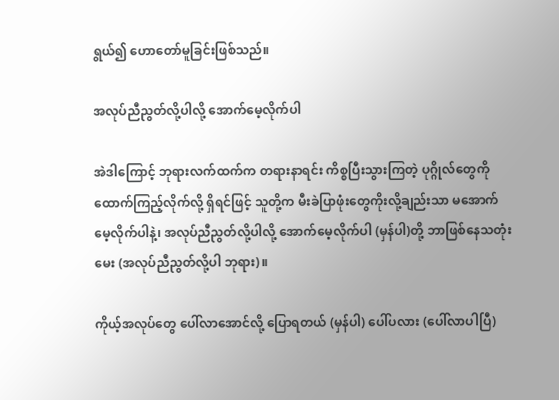ရွယ်၍ ဟောတော်မူခြင်းဖြစ်သည်။

အလုပ်ညီညွတ်လို့ပါလို့ အောက်မေ့လိုက်ပါ

အဲဒါကြောင့် ဘုရားလက်ထက်က တရားနာရင်း ကိစ္စပြီးသွားကြတဲ့ ပုဂ္ဂိုလ်တွေကို ထောက်ကြည့်လိုက်လို့ ရှိရင်ဖြင့် သူတို့က မီးခဲပြာဖုံးတွေကိုးလို့ချည်းသာ မအောက်မေ့လိုက်ပါနဲ့၊ အလုပ်ညီညွတ်လို့ပါလို့ အောက်မေ့လိုက်ပါ (မှန်ပါ)တို့ ဘာဖြစ်နေသတုံးမေး (အလုပ်ညီညွတ်လို့ပါ ဘုရား)။

ကိုယ့်အလုပ်တွေ ပေါ်လာအောင်လို့ ပြောရတယ် (မှန်ပါ) ပေါ်ပလား (ပေါ်လာပါပြီ)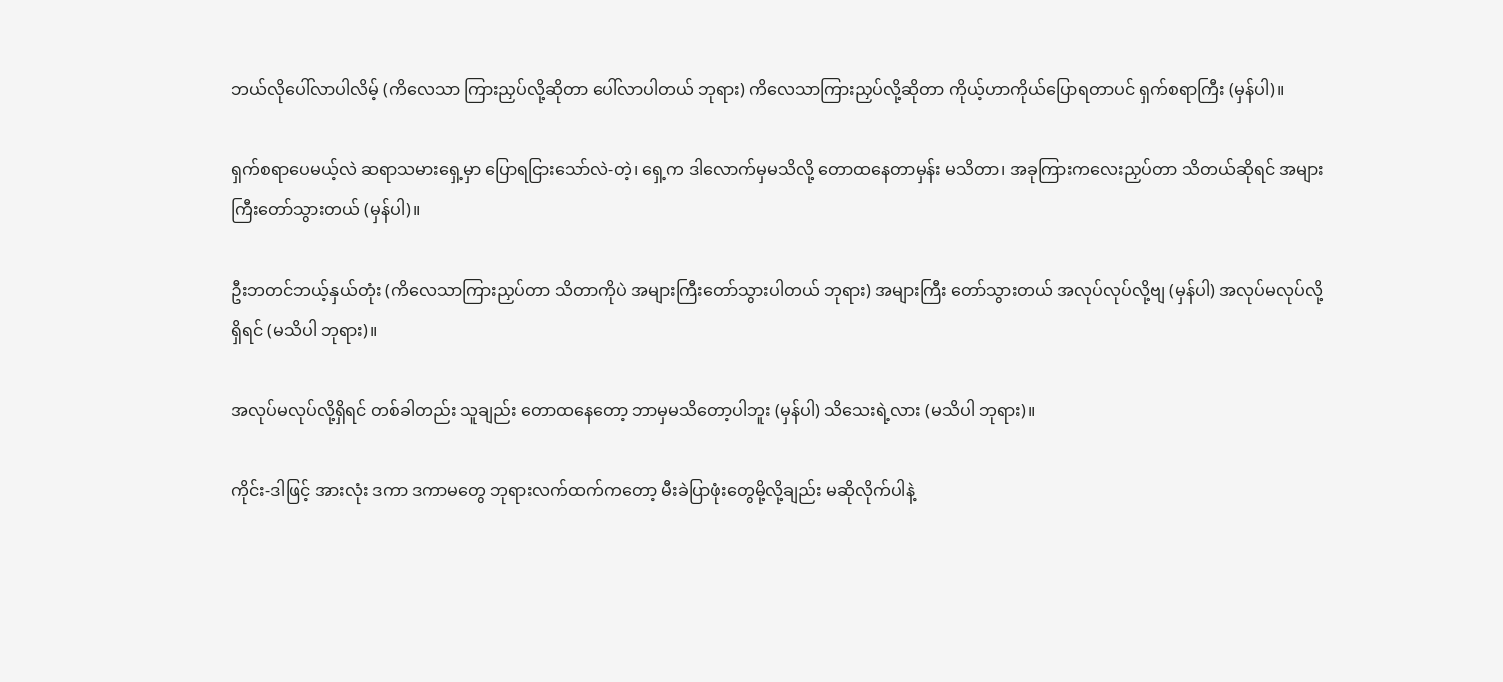ဘယ်လိုပေါ်လာပါလိမ့် (ကိလေသာ ကြားညှပ်လို့ဆိုတာ ပေါ်လာပါတယ် ဘုရား) ကိလေသာကြားညှပ်လို့ဆိုတာ ကိုယ့်ဟာကိုယ်ပြောရတာပင် ရှက်စရာကြီး (မှန်ပါ)။

ရှက်စရာပေမယ့်လဲ ဆရာသမားရှေ့မှာ ပြောရငြားသော်လဲ-တဲ့၊ ရှေ့က ဒါလောက်မှမသိလို့ တောထနေတာမှန်း မသိတာ၊ အခုကြားကလေးညှပ်တာ သိတယ်ဆိုရင် အများကြီးတော်သွားတယ် (မှန်ပါ)။

ဦးဘတင်ဘယ့်နှယ်တုံး (ကိလေသာကြားညှပ်တာ သိတာကိုပဲ အများကြီးတော်သွားပါတယ် ဘုရား) အများကြီး တော်သွားတယ် အလုပ်လုပ်လို့ဗျ (မှန်ပါ) အလုပ်မလုပ်လို့ရှိရင် (မသိပါ ဘုရား)။

အလုပ်မလုပ်လို့ရှိရင် တစ်ခါတည်း သူချည်း တောထနေတော့ ဘာမှမသိတော့ပါဘူး (မှန်ပါ) သိသေးရဲ့လား (မသိပါ ဘုရား)။

ကိုင်း-ဒါဖြင့် အားလုံး ဒကာ ဒကာမတွေ ဘုရားလက်ထက်ကတော့ မီးခဲပြာဖုံးတွေမို့လို့ချည်း မဆိုလိုက်ပါနဲ့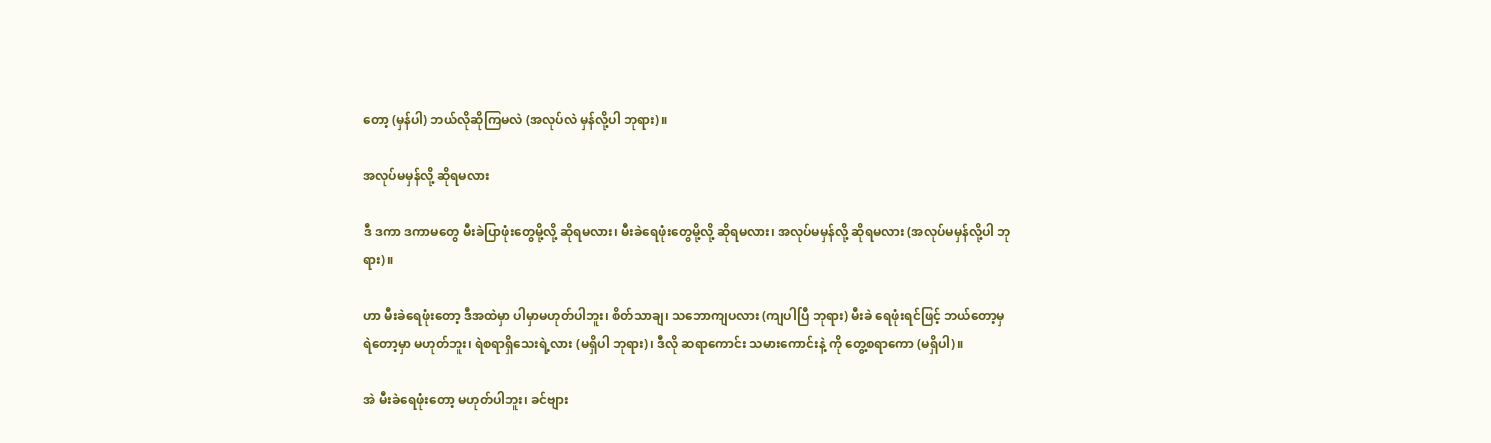တော့ (မှန်ပါ) ဘယ်လိုဆိုကြမလဲ (အလုပ်လဲ မှန်လို့ပါ ဘုရား)။

အလုပ်မမှန်လို့ ဆိုရမလား

ဒီ ဒကာ ဒကာမတွေ မီးခဲပြာဖုံးတွေမို့လို့ ဆိုရမလား၊ မီးခဲရေဖုံးတွေမို့လို့ ဆိုရမလား၊ အလုပ်မမှန်လို့ ဆိုရမလား (အလုပ်မမှန်လို့ပါ ဘုရား)။

ဟာ မီးခဲရေဖုံးတော့ ဒီအထဲမှာ ပါမှာမဟုတ်ပါဘူး၊ စိတ်သာချ၊ သဘောကျပလား (ကျပါပြီ ဘုရား) မီးခဲ ရေဖုံးရင်ဖြင့် ဘယ်တော့မှ ရဲတော့မှာ မဟုတ်ဘူး၊ ရဲစရာရှိသေးရဲ့လား (မရှိပါ ဘုရား)၊ ဒီလို ဆရာကောင်း သမားကောင်းနဲ့ ကို တွေ့စရာကော (မရှိပါ)။

အဲ မီးခဲရေဖုံးတော့ မဟုတ်ပါဘူး၊ ခင်ဗျား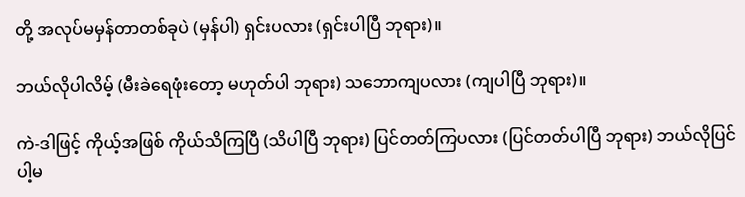တို့ အလုပ်မမှန်တာတစ်ခုပဲ (မှန်ပါ) ရှင်းပလား (ရှင်းပါပြီ ဘုရား)။

ဘယ်လိုပါလိမ့် (မီးခဲရေဖုံးတော့ မဟုတ်ပါ ဘုရား) သဘောကျပလား (ကျပါပြီ ဘုရား)။

ကဲ-ဒါဖြင့် ကိုယ့်အဖြစ် ကိုယ်သိကြပြီ (သိပါပြီ ဘုရား) ပြင်တတ်ကြပလား (ပြင်တတ်ပါပြီ ဘုရား) ဘယ်လိုပြင်ပါ့မ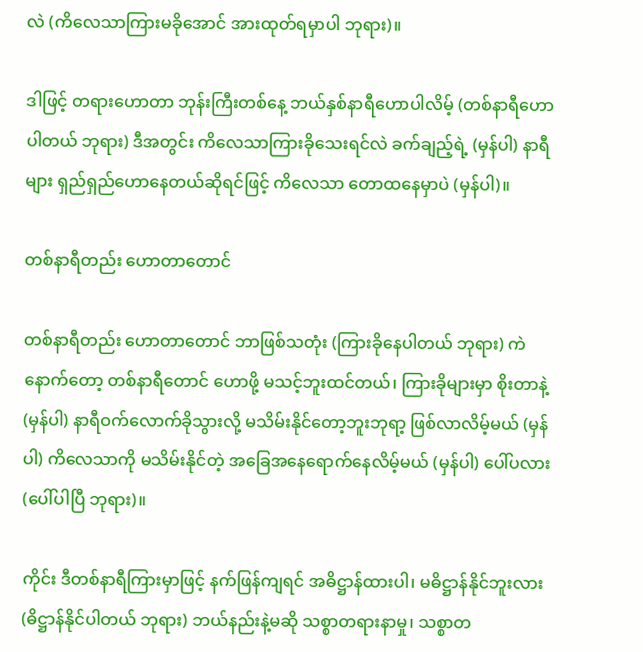လဲ (ကိလေသာကြားမခိုအောင် အားထုတ်ရမှာပါ ဘုရား)။

ဒါဖြင့် တရားဟောတာ ဘုန်းကြီးတစ်နေ့ ဘယ်နှစ်နာရီဟောပါလိမ့် (တစ်နာရီဟောပါတယ် ဘုရား) ဒီအတွင်း ကိလေသာကြားခိုသေးရင်လဲ ခက်ချည့်ရဲ့ (မှန်ပါ) နာရီများ ရှည်ရှည်ဟောနေတယ်ဆိုရင်ဖြင့် ကိလေသာ တောထနေမှာပဲ (မှန်ပါ)။

တစ်နာရီတည်း ဟောတာတောင်

တစ်နာရီတည်း ဟောတာတောင် ဘာဖြစ်သတုံး (ကြားခိုနေပါတယ် ဘုရား) ကဲ နောက်တော့ တစ်နာရီတောင် ဟောဖို့ မသင့်ဘူးထင်တယ်၊ ကြားခိုများမှာ စိုးတာနဲ့ (မှန်ပါ) နာရီဝက်လောက်ခိုသွားလို့ မသိမ်းနိုင်တော့ဘူးဘုရာ့ ဖြစ်လာလိမ့်မယ် (မှန်ပါ) ကိလေသာကို မသိမ်းနိုင်တဲ့ အခြေအနေရောက်နေလိမ့်မယ် (မှန်ပါ) ပေါ်ပလား (ပေါ်ပါပြီ ဘုရား)။

ကိုင်း ဒီတစ်နာရီကြားမှာဖြင့် နက်ဖြန်ကျရင် အဓိဋ္ဌာန်ထားပါ၊ မဓိဋ္ဌာန်နိုင်ဘူးလား (ဓိဋ္ဌာန်နိုင်ပါတယ် ဘုရား) ဘယ်နည်းနဲ့မဆို သစ္စာတရားနာမှု၊ သစ္စာတ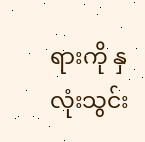ရားကို နှလုံးသွင်း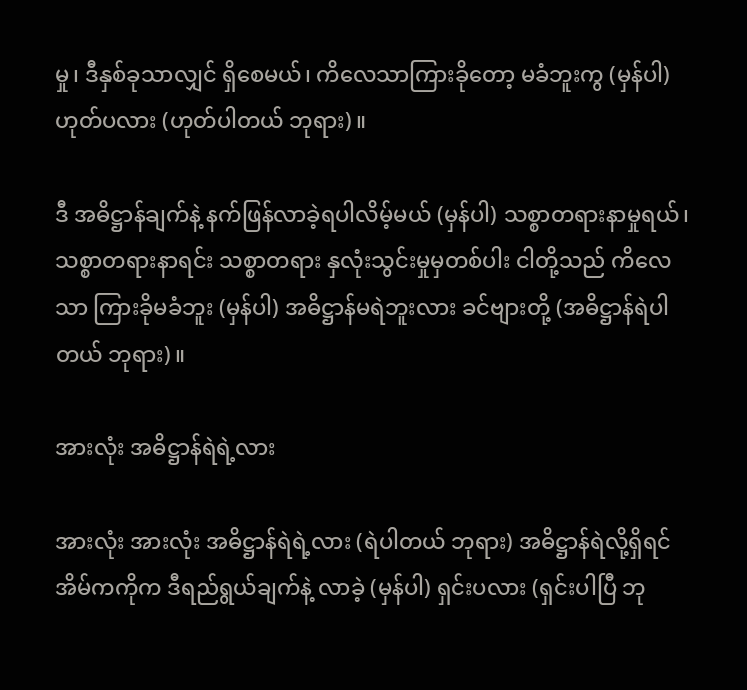မှု၊ ဒီနှစ်ခုသာလျှင် ရှိစေမယ်၊ ကိလေသာကြားခိုတော့ မခံဘူးကွ (မှန်ပါ) ဟုတ်ပလား (ဟုတ်ပါတယ် ဘုရား)။

ဒီ အဓိဋ္ဌာန်ချက်နဲ့ နက်ဖြန်လာခဲ့ရပါလိမ့်မယ် (မှန်ပါ) သစ္စာတရားနာမှုရယ်၊ သစ္စာတရားနာရင်း သစ္စာတရား နှလုံးသွင်းမှုမှတစ်ပါး ငါတို့သည် ကိလေသာ ကြားခိုမခံဘူး (မှန်ပါ) အဓိဋ္ဌာန်မရဲဘူးလား ခင်ဗျားတို့ (အဓိဋ္ဌာန်ရဲပါတယ် ဘုရား)။

အားလုံး အဓိဋ္ဌာန်ရဲရဲ့လား

အားလုံး အားလုံး အဓိဋ္ဌာန်ရဲရဲ့လား (ရဲပါတယ် ဘုရား) အဓိဋ္ဌာန်ရဲလို့ရှိရင် အိမ်ကကိုက ဒီရည်ရွယ်ချက်နဲ့ လာခဲ့ (မှန်ပါ) ရှင်းပလား (ရှင်းပါပြီ ဘု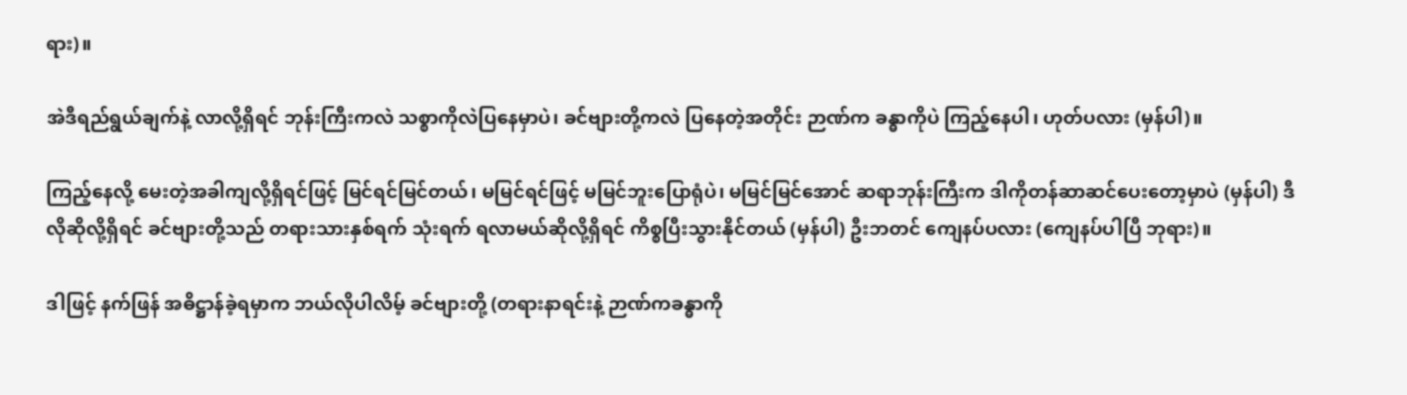ရား)။

အဲဒီရည်ရွယ်ချက်နဲ့ လာလို့ရှိရင် ဘုန်းကြီးကလဲ သစ္စာကိုလဲပြနေမှာပဲ၊ ခင်ဗျားတို့ကလဲ ပြနေတဲ့အတိုင်း ဉာဏ်က ခန္ဓာကိုပဲ ကြည့်နေပါ၊ ဟုတ်ပလား (မှန်ပါ)။

ကြည့်နေလို့ မေးတဲ့အခါကျလို့ရှိရင်ဖြင့် မြင်ရင်မြင်တယ်၊ မမြင်ရင်ဖြင့် မမြင်ဘူးပြောရုံပဲ၊ မမြင်မြင်အောင် ဆရာဘုန်းကြီးက ဒါကိုတန်ဆာဆင်ပေးတော့မှာပဲ (မှန်ပါ) ဒီလိုဆိုလို့ရှိရင် ခင်ဗျားတို့သည် တရားသားနှစ်ရက် သုံးရက် ရလာမယ်ဆိုလို့ရှိရင် ကိစ္စပြီးသွားနိုင်တယ် (မှန်ပါ) ဦးဘတင် ကျေနပ်ပလား (ကျေနပ်ပါပြီ ဘုရား)။

ဒါဖြင့် နက်ဖြန် အဓိဋ္ဌာန်ခဲ့ရမှာက ဘယ်လိုပါလိမ့် ခင်ဗျားတို့ (တရားနာရင်းနဲ့ ဉာဏ်ကခန္ဓာကို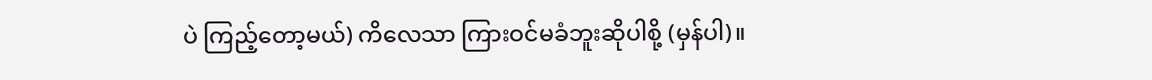ပဲ ကြည့်တော့မယ်) ကိလေသာ ကြားဝင်မခံဘူးဆိုပါစို့ (မှန်ပါ)။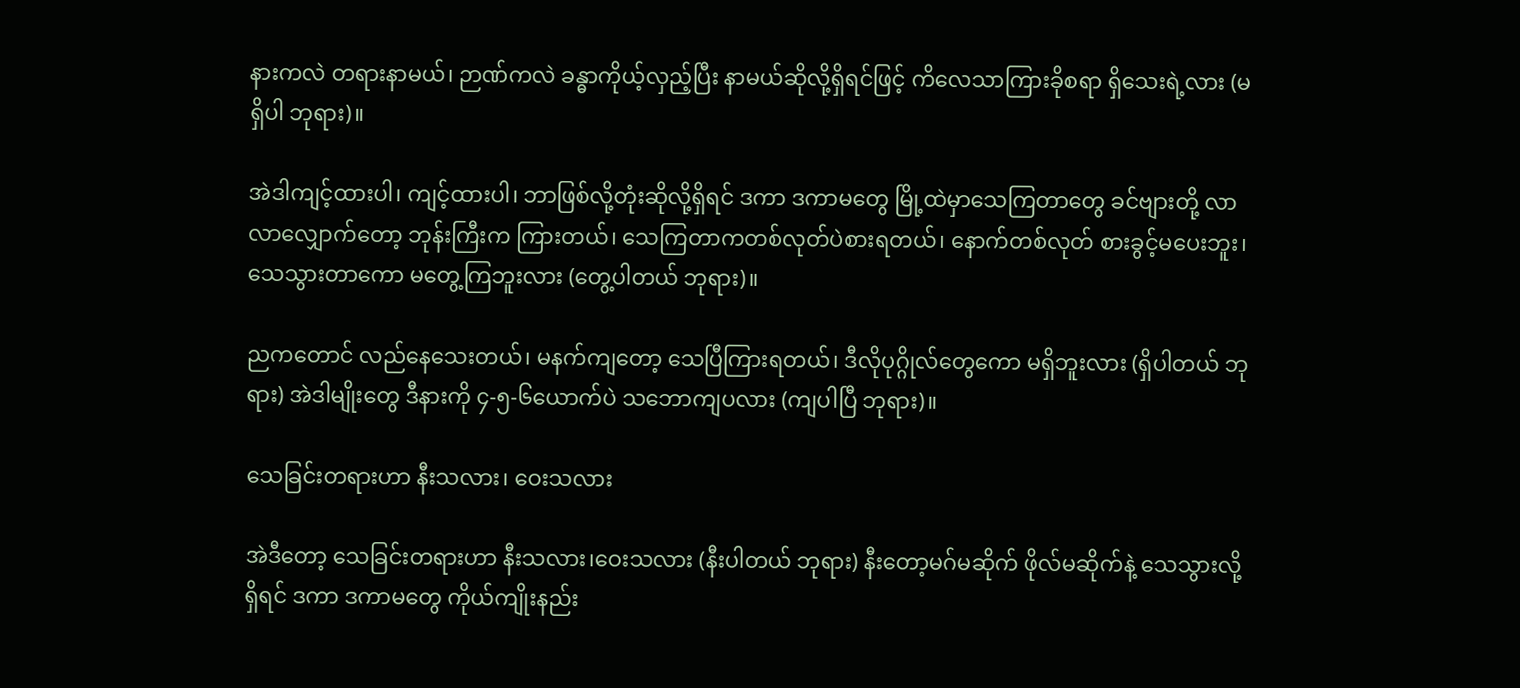နားကလဲ တရားနာမယ်၊ ဉာဏ်ကလဲ ခန္ဓာကိုယ့်လှည့်ပြီး နာမယ်ဆိုလို့ရှိရင်ဖြင့် ကိလေသာကြားခိုစရာ ရှိသေးရဲ့လား (မရှိပါ ဘုရား)။

အဲဒါကျင့်ထားပါ၊ ကျင့်ထားပါ၊ ဘာဖြစ်လို့တုံးဆိုလို့ရှိရင် ဒကာ ဒကာမတွေ မြို့ထဲမှာသေကြတာတွေ ခင်ဗျားတို့ လာလာလျှောက်တော့ ဘုန်းကြီးက ကြားတယ်၊ သေကြတာကတစ်လုတ်ပဲစားရတယ်၊ နောက်တစ်လုတ် စားခွင့်မပေးဘူး၊ သေသွားတာကော မတွေ့ကြဘူးလား (တွေ့ပါတယ် ဘုရား)။

ညကတောင် လည်နေသေးတယ်၊ မနက်ကျတော့ သေပြီကြားရတယ်၊ ဒီလိုပုဂ္ဂိုလ်တွေကော မရှိဘူးလား (ရှိပါတယ် ဘုရား) အဲဒါမျိုးတွေ ဒီနားကို ၄-၅-၆ယောက်ပဲ သဘောကျပလား (ကျပါပြီ ဘုရား)။

သေခြင်းတရားဟာ နီးသလား၊ ဝေးသလား

အဲဒီတော့ သေခြင်းတရားဟာ နီးသလား၊ဝေးသလား (နီးပါတယ် ဘုရား) နီးတော့မဂ်မဆိုက် ဖိုလ်မဆိုက်နဲ့ သေသွားလို့ရှိရင် ဒကာ ဒကာမတွေ ကိုယ်ကျိုးနည်း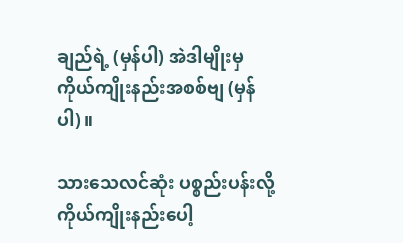ချည်ရဲ့ (မှန်ပါ) အဲဒါမျိုးမှ ကိုယ်ကျိုးနည်းအစစ်ဗျ (မှန်ပါ)။

သားသေလင်ဆုံး ပစ္စည်းပန်းလို့ ကိုယ်ကျိုးနည်းပေါ့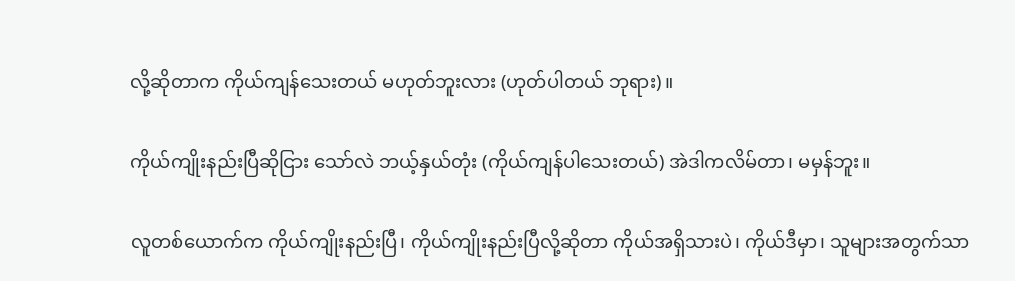လို့ဆိုတာက ကိုယ်ကျန်သေးတယ် မဟုတ်ဘူးလား (ဟုတ်ပါတယ် ဘုရား)။

ကိုယ်ကျိုးနည်းပြီဆိုငြား သော်လဲ ဘယ့်နှယ်တုံး (ကိုယ်ကျန်ပါသေးတယ်) အဲဒါကလိမ်တာ၊ မမှန်ဘူး။

လူတစ်ယောက်က ကိုယ်ကျိုးနည်းပြီ၊ ကိုယ်ကျိုးနည်းပြီလို့ဆိုတာ ကိုယ်အရှိသားပဲ၊ ကိုယ်ဒီမှာ၊ သူများအတွက်သာ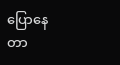ပြောနေတာ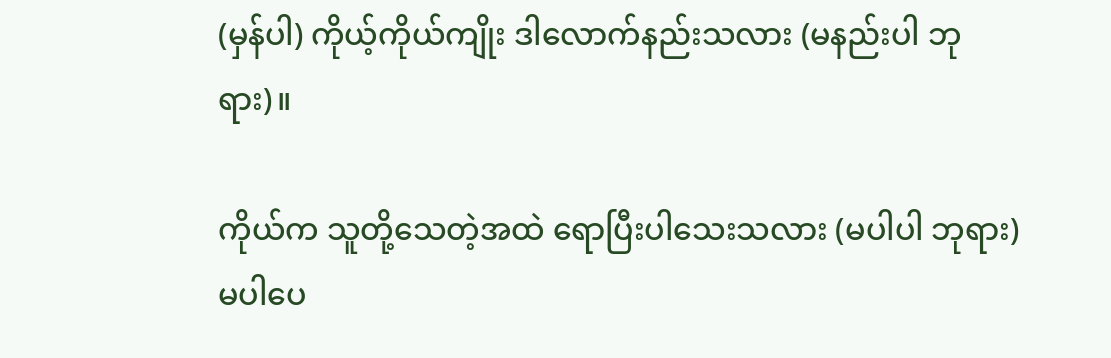(မှန်ပါ) ကိုယ့်ကိုယ်ကျိုး ဒါလောက်နည်းသလား (မနည်းပါ ဘုရား)။

ကိုယ်က သူတို့သေတဲ့အထဲ ရောပြီးပါသေးသလား (မပါပါ ဘုရား) မပါပေ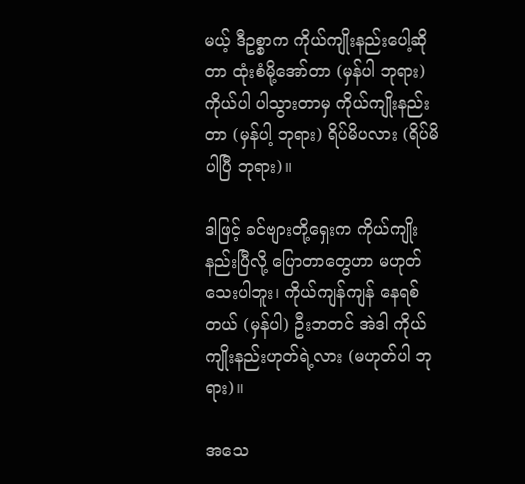မယ့် ဒီဥစ္စာက ကိုယ်ကျိုးနည်းပေါ့ဆို တာ ထုံးစံမို့အော်တာ (မှန်ပါ ဘုရား) ကိုယ်ပါ ပါသွားတာမှ ကိုယ်ကျိုးနည်းတာ (မှန်ပါ့ ဘုရား) ရိပ်မိပလား (ရိပ်မိပါပြီ ဘုရား)။

ဒါဖြင့် ခင်ဗျားတို့ရှေးက ကိုယ်ကျိုးနည်းပြီလို့ ပြောတာတွေဟာ မဟုတ်သေးပါဘူး၊ ကိုယ်ကျန်ကျန် နေရစ်တယ် (မှန်ပါ) ဦးဘတင် အဲဒါ ကိုယ်ကျိုးနည်းဟုတ်ရဲ့လား (မဟုတ်ပါ ဘုရား)။

အသေ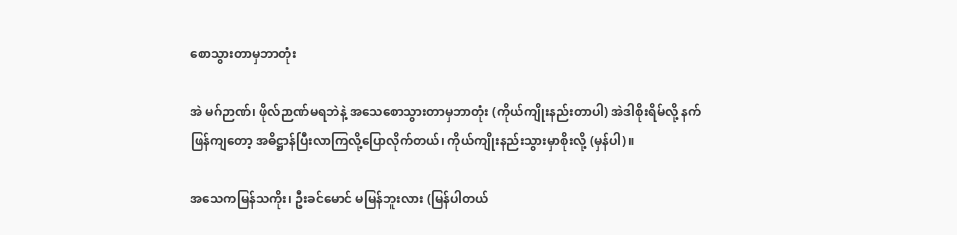စောသွားတာမှဘာတုံး

အဲ မဂ်ဉာဏ်၊ ဖိုလ်ဉာဏ်မရဘဲနဲ့ အသေစောသွားတာမှဘာတုံး (ကိုယ်ကျိုးနည်းတာပါ) အဲဒါစိုးရိမ်လို့ နက်ဖြန်ကျတော့ အဓိဋ္ဌာန်ပြီးလာကြလို့ပြောလိုက်တယ်၊ ကိုယ်ကျိုးနည်းသွားမှာစိုးလို့ (မှန်ပါ)။

အသေကမြန်သကိုး၊ ဦးခင်မောင် မမြန်ဘူးလား (မြန်ပါတယ်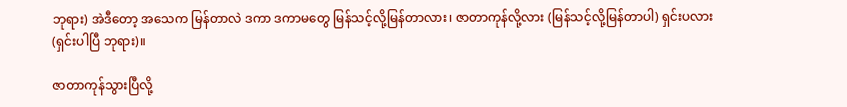ဘုရား) အဲဒီတော့ အသေက မြန်တာလဲ ဒကာ ဒကာမတွေ မြန်သင့်လို့မြန်တာလား၊ ဇာတာကုန်လို့လား (မြန်သင့်လို့မြန်တာပါ) ရှင်းပလား (ရှင်းပါပြီ ဘုရား)။

ဇာတာကုန်သွားပြီလို့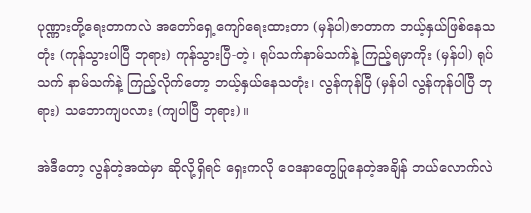ပုဏ္ဏားတို့ရေးတာကလဲ အတော်ရှေ့ကျော်ရေးထားတာ (မှန်ပါ)ဇာတာက ဘယ့်နှယ်ဖြစ်နေသတုံး (ကုန်သွားပါပြီ ဘုရား) ကုန်သွားပြီ-တဲ့၊ ရုပ်သက်နာမ်သက်နဲ့ ကြည့်ရမှာကိုး (မှန်ပါ) ရုပ်သက် နာမ်သက်နဲ့ ကြည့်လိုက်တော့ ဘယ့်နှယ်နေသတုံး၊ လွန်ကုန်ပြီ (မှန်ပါ လွန်ကုန်ပါပြီ ဘုရား) သဘောကျပလား (ကျပါပြီ ဘုရား)။

အဲဒီတော့ လွန်တဲ့အထဲမှာ ဆိုလို့ရှိရင် ရှေးကလို ဝေဒနာတွေပြုနေတဲ့အချိန် ဘယ်လောက်လဲ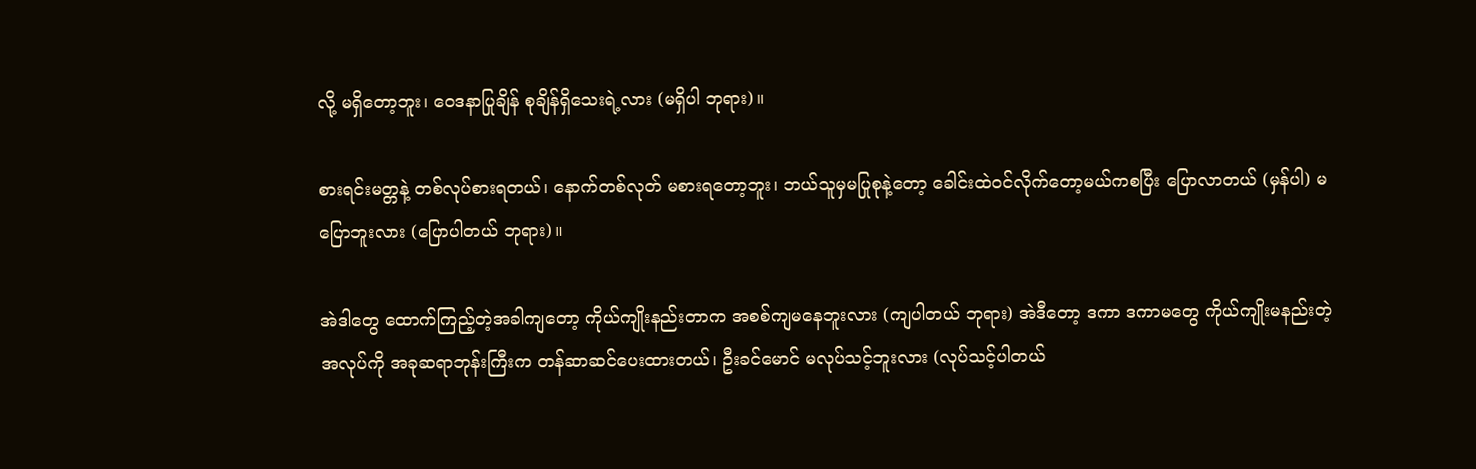လို့ မရှိတော့ဘူး၊ ဝေဒနာပြုချိန် စုချိန်ရှိသေးရဲ့လား (မရှိပါ ဘုရား)။

စားရင်းမတ္တနဲ့ တစ်လုပ်စားရတယ်၊ နောက်တစ်လုတ် မစားရတော့ဘူး၊ ဘယ်သူမှမပြုစုနဲ့တော့ ခေါင်းထဲဝင်လိုက်တော့မယ်ကစပြီး ပြောလာတယ် (မှန်ပါ) မပြောဘူးလား (ပြောပါတယ် ဘုရား)။

အဲဒါတွေ ထောက်ကြည့်တဲ့အခါကျတော့ ကိုယ်ကျိုးနည်းတာက အစစ်ကျမနေဘူးလား (ကျပါတယ် ဘုရား) အဲဒီတော့ ဒကာ ဒကာမတွေ ကိုယ်ကျိုးမနည်းတဲ့ အလုပ်ကို အခုဆရာဘုန်းကြီးက တန်ဆာဆင်ပေးထားတယ်၊ ဦးခင်မောင် မလုပ်သင့်ဘူးလား (လုပ်သင့်ပါတယ်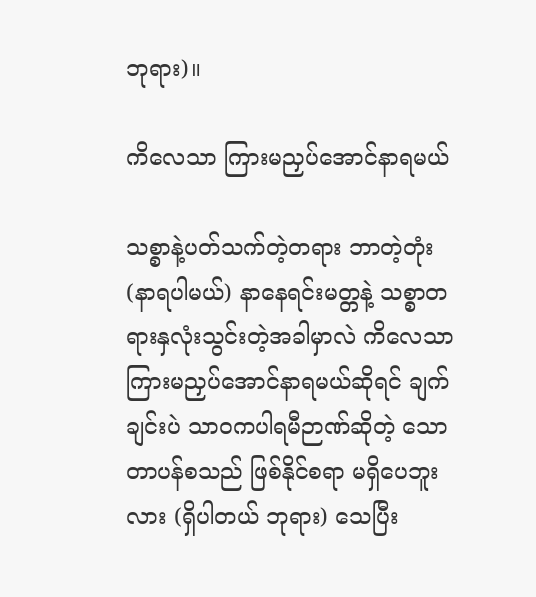ဘုရား)။

ကိလေသာ ကြားမညှပ်အောင်နာရမယ်

သစ္စာနဲ့ပတ်သက်တဲ့တရား ဘာတဲ့တုံး (နာရပါမယ်) နာနေရင်းမတ္တနဲ့ သစ္စာတရားနှလုံးသွင်းတဲ့အခါမှာလဲ ကိလေသာ ကြားမညှပ်အောင်နာရမယ်ဆိုရင် ချက်ချင်းပဲ သာဝကပါရမီဉာဏ်ဆိုတဲ့ သောတာပန်စသည် ဖြစ်နိုင်စရာ မရှိပေဘူးလား (ရှိပါတယ် ဘုရား) သေပြီး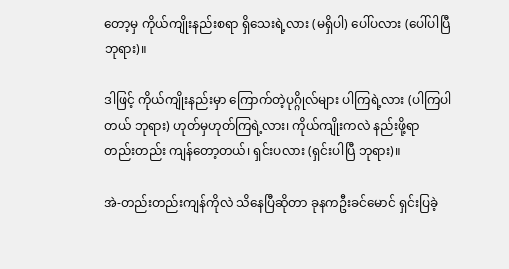တော့မှ ကိုယ်ကျိုးနည်းစရာ ရှိသေးရဲ့လား (မရှိပါ) ပေါ်ပလား (ပေါ်ပါပြီ ဘုရား)။

ဒါဖြင့် ကိုယ်ကျိုးနည်းမှာ ကြောက်တဲ့ပုဂ္ဂိုလ်များ ပါကြရဲ့လား (ပါကြပါတယ် ဘုရား) ဟုတ်မှဟုတ်ကြရဲ့လား၊ ကိုယ်ကျိုးကလဲ နည်းဖို့ရာ တည်းတည်း ကျန်တော့တယ်၊ ရှင်းပလား (ရှင်းပါပြီ ဘုရား)။

အဲ-တည်းတည်းကျန်ကိုလဲ သိနေပြီဆိုတာ ခုနကဦးခင်မောင် ရှင်းပြခဲ့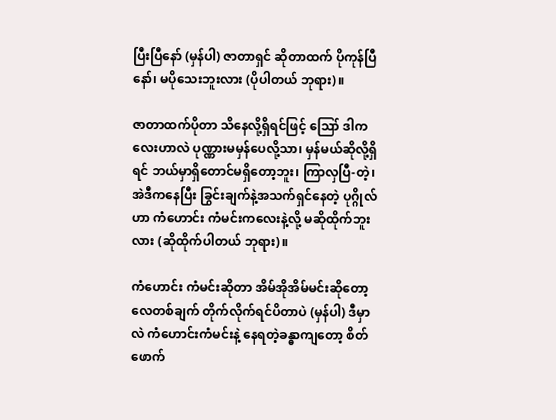ပြီးပြီနော် (မှန်ပါ) ဇာတာရှင် ဆိုတာထက် ပိုကုန်ပြီနော်၊ မပိုသေးဘူးလား (ပိုပါတယ် ဘုရား)။

ဇာတာထက်ပိုတာ သိနေလို့ရှိရင်ဖြင့် ဪ ဒါကလေးဟာလဲ ပုဏ္ဏားမမှန်ပေလို့သာ၊ မှန်မယ်ဆိုလို့ရှိရင် ဘယ်မှာရှိတောင်မရှိတော့ဘူး၊ ကြာလှပြီ-တဲ့၊ အဲဒီကနေပြီး ခြွင်းချက်နဲ့အသက်ရှင်နေတဲ့ ပုဂ္ဂိုလ်ဟာ ကံဟောင်း ကံမင်းကလေးနဲ့လို့ မဆိုထိုက်ဘူးလား (ဆိုထိုက်ပါတယ် ဘုရား)။

ကံဟောင်း ကံမင်းဆိုတာ အိမ်အိုအိမ်မင်းဆိုတော့ လေတစ်ချက် တိုက်လိုက်ရင်ပိတာပဲ (မှန်ပါ) ဒီမှာလဲ ကံဟောင်းကံမင်းနဲ့ နေရတဲ့ခန္ဓာကျတော့ စိတ်ဖောက်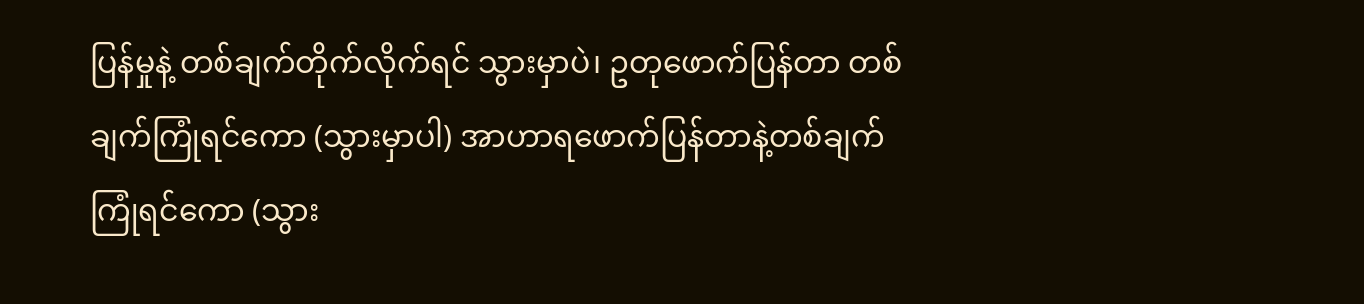ပြန်မှုနဲ့ တစ်ချက်တိုက်လိုက်ရင် သွားမှာပဲ၊ ဥတုဖောက်ပြန်တာ တစ်ချက်ကြုံရင်ကော (သွားမှာပါ) အာဟာရဖောက်ပြန်တာနဲ့တစ်ချက်ကြုံရင်ကော (သွား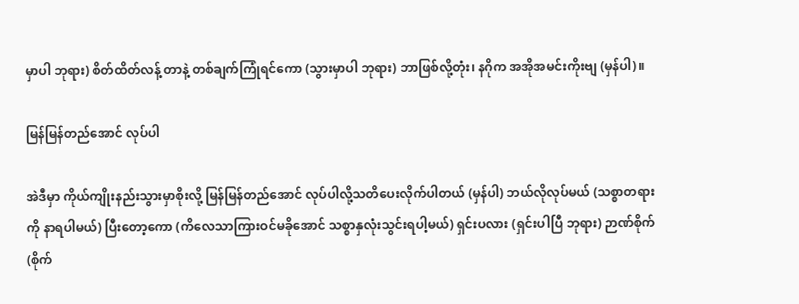မှာပါ ဘုရား) စိတ်ထိတ်လန့် တာနဲ့ တစ်ချက်ကြုံရင်ကော (သွားမှာပါ ဘုရား) ဘာဖြစ်လို့တုံး၊ နဂိုက အအိုအမင်းကိုးဗျ (မှန်ပါ)။

မြန်မြန်တည်အောင် လုပ်ပါ

အဲဒီမှာ ကိုယ်ကျိုးနည်းသွားမှာစိုးလို့ မြန်မြန်တည်အောင် လုပ်ပါလို့သတိပေးလိုက်ပါတယ် (မှန်ပါ) ဘယ်လိုလုပ်မယ် (သစ္စာတရားကို နာရပါမယ်) ပြီးတော့ကော (ကိလေသာကြားဝင်မခိုအောင် သစ္စာနှလုံးသွင်းရပါ့မယ်) ရှင်းပလား (ရှင်းပါပြီ ဘုရား) ဉာဏ်စိုက် (စိုက်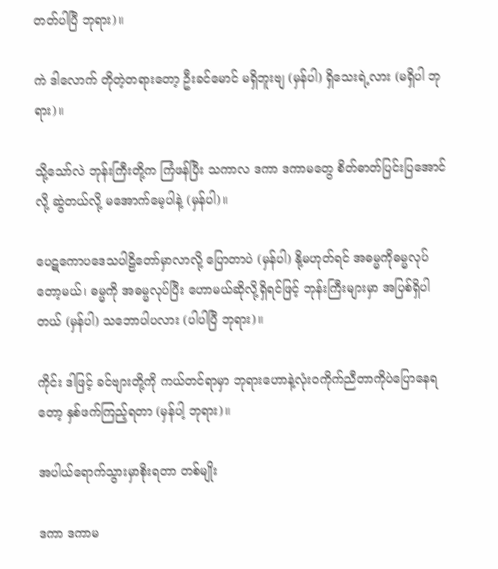တတ်ပါပြီ ဘုရား)။

ကဲ ဒါလောက် တိုတဲ့တရားတော့ ဦးခင်မောင် မရှိဘူးဗျ (မှန်ပါ) ရှိသေးရဲ့လား (မရှိပါ ဘုရား)။

သို့သော်လဲ ဘုန်းကြီးတို့က ကြံဖန်ပြီး သကာလ ဒကာ ဒကာမတွေ စိတ်ဓာတ်ပြင်းပြအောင်လို့ ဆွဲတယ်လို့ မအောက်မေ့ပါနဲ့ (မှန်ပါ)။

ပေဋကောပဒေသပါဠိတော်မှာလာလို့ ပြောတာပဲ (မှန်ပါ) နို့မဟုတ်ရင် အဓမ္မကိုဓမ္မလုပ်တော့မယ်၊ ဓမ္မကို အဓမ္မလုပ်ပြီး ဟောမယ်ဆိုလို့ရှိရင်ဖြင့် ဘုန်းကြီးများမှာ အပြစ်ရှိပါတယ် (မှန်ပါ) သဘောပါပလား (ပါပါပြီ ဘုရား)။

ကိုင်း ဒါဖြင့် ခင်ဗျားတို့ကို ကယ်တင်ရာမှာ ဘုရားဟောနဲ့လုံးဝကိုက်ညီတာကိုပဲပြောနေရတော့ နှစ်ဖက်ကြည့်ရတာ (မှန်ပါ့ ဘုရား)။

အပါယ်ရောက်သွားမှာစိုးရတာ တစ်မျိုး

ဒကာ ဒကာမ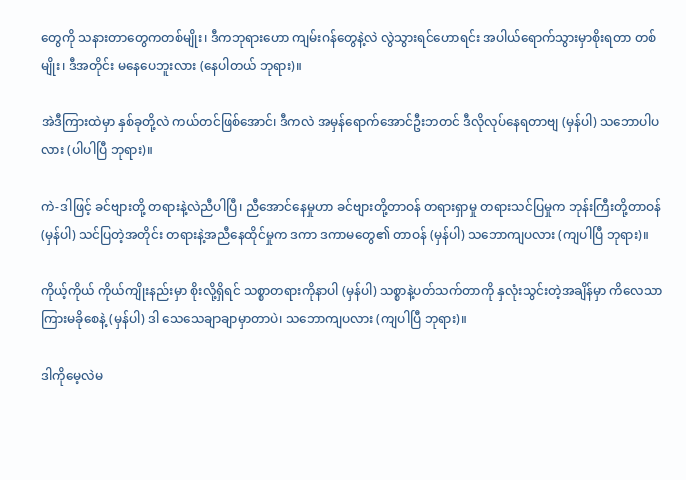တွေကို သနားတာတွေကတစ်မျိုး၊ ဒီကဘုရားဟော ကျမ်းဂန်တွေနဲ့လဲ လွဲသွားရင်ဟောရင်း အပါယ်ရောက်သွားမှာစိုးရတာ တစ်မျိုး၊ ဒီအတိုင်း မနေပေဘူးလား (နေပါတယ် ဘုရား)။

အဲဒီကြားထဲမှာ နှစ်ခုတို့လဲ ကယ်တင်ဖြစ်အောင်၊ ဒီကလဲ အမှန်ရောက်အောင်ဦးဘတင် ဒီလိုလုပ်နေရတာဗျ (မှန်ပါ) သဘောပါပလား (ပါပါပြီ ဘုရား)။

ကဲ-ဒါဖြင့် ခင်ဗျားတို့ တရားနဲ့လဲညီပါပြီ၊ ညီအောင်နေမှုဟာ ခင်ဗျားတို့တာဝန် တရားရှာမှု တရားသင်ပြမှုက ဘုန်းကြီးတို့တာဝန် (မှန်ပါ) သင်ပြတဲ့အတိုင်း တရားနဲ့အညီနေထိုင်မှုက ဒကာ ဒကာမတွေ၏ တာဝန် (မှန်ပါ) သဘောကျပလား (ကျပါပြီ ဘုရား)။

ကိုယ့်ကိုယ် ကိုယ်ကျိုးနည်းမှာ စိုးလို့ရှိရင် သစ္စာတရားကိုနာပါ (မှန်ပါ) သစ္စာနဲ့ပတ်သက်တာကို နှလုံးသွင်းတဲ့အချိန်မှာ ကိလေသာကြားမခိုစေနဲ့ (မှန်ပါ) ဒါ သေသေချာချာမှာတာပဲ၊ သဘောကျပလား (ကျပါပြီ ဘုရား)။

ဒါကိုမေ့လဲမ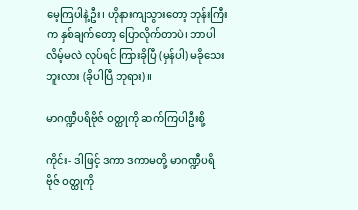မေ့ကြပါနဲ့ဦး၊ ဟိုနားကျသွားတော့ ဘုန်းကြီးက နှစ်ချက်တော့ ပြောလိုက်တာပဲ၊ ဘာပါလိမ့်မလဲ လုပ်ရင် ကြားခိုပြီ (မှန်ပါ) မခိုသေးဘူးလား (ခိုပါပြီ ဘုရား)။

မာဂဏ္ဍီပရိဗိုဇ် ဝတ္ထုကို ဆက်ကြပါဦးစို့

ကိုင်း- ဒါဖြင့် ဒကာ ဒကာမတို့ မာဂဏ္ဍီပရိဗိုဇ် ဝတ္ထုကို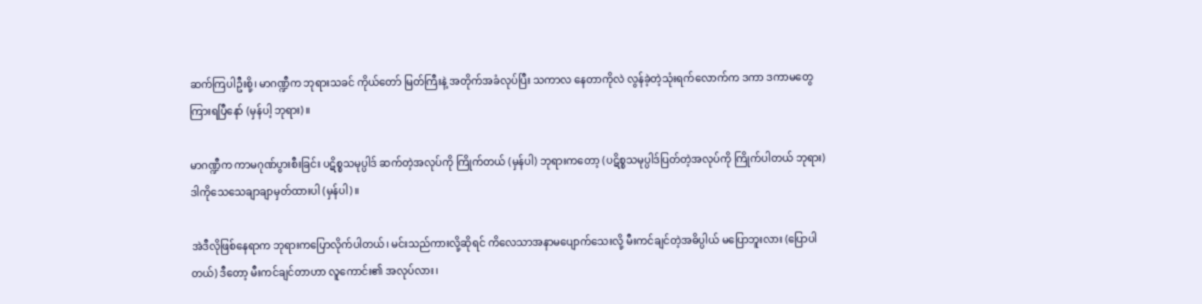ဆက်ကြပါဦးစို့၊ မာဂဏ္ဍီက ဘုရားသခင် ကိုယ်တော် မြတ်ကြီးနဲ့ အတိုက်အခံလုပ်ပြီး သကာလ နေတာကိုလဲ လွန်ခဲ့တဲ့သုံးရက်လောက်က ဒကာ ဒကာမတွေ ကြားရပြီနော် (မှန်ပါ့ ဘုရား)။

မာဂဏ္ဍီက ကာမဂုဏ်ပွားစီးခြင်း ပဋိစ္စသမုပ္ပါဒ် ဆက်တဲ့အလုပ်ကို ကြိုက်တယ် (မှန်ပါ) ဘုရားကတော့ (ပဋိစ္စသမုပ္ပါဒ်ပြတ်တဲ့အလုပ်ကို ကြိုက်ပါတယ် ဘုရား) ဒါကိုသေသေချာချာမှတ်ထားပါ (မှန်ပါ)။

အဲဒီလိုဖြစ်နေရာက ဘုရားကပြောလိုက်ပါတယ်၊ မင်းသည်ကားလို့ဆိုရင် ကိလေသာအနာမပျောက်သေးလို့ မီးကင်ချင်တဲ့အဓိပ္ပါယ် မပြောဘူးလား (ပြောပါတယ်) ဒီတော့ မီးကင်ချင်တာဟာ လူကောင်း၏ အလုပ်လား၊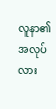လူနာ၏အလုပ်လား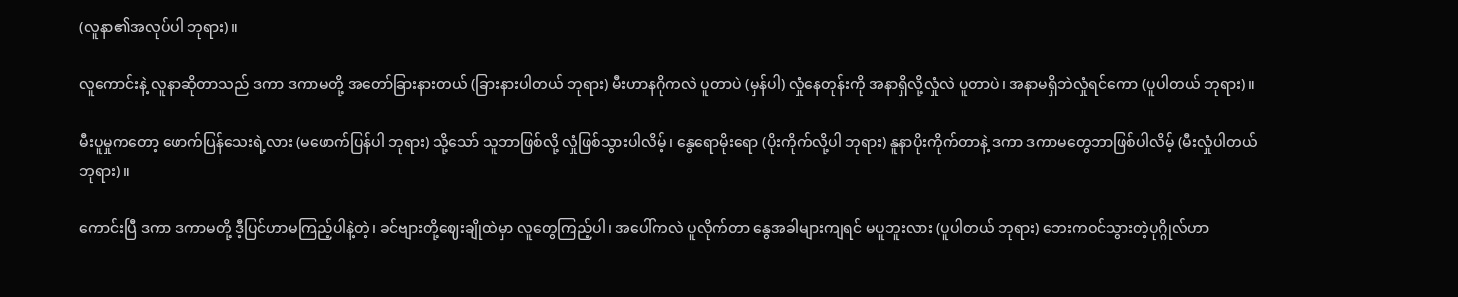(လူနာ၏အလုပ်ပါ ဘုရား)။

လူကောင်းနဲ့ လူနာဆိုတာသည် ဒကာ ဒကာမတို့ အတော်ခြားနားတယ် (ခြားနားပါတယ် ဘုရား) မီးဟာနဂိုကလဲ ပူတာပဲ (မှန်ပါ) လှုံနေတုန်းကို အနာရှိလို့လှုံလဲ ပူတာပဲ၊ အနာမရှိဘဲလှုံရင်ကော (ပူပါတယ် ဘုရား)။

မီးပူမှုကတော့ ဖောက်ပြန်သေးရဲ့လား (မဖောက်ပြန်ပါ ဘုရား) သို့သော် သူဘာဖြစ်လို့ လှုံဖြစ်သွားပါလိမ့်၊ နွေရောမိုးရော (ပိုးကိုက်လို့ပါ ဘုရား) နူနာပိုးကိုက်တာနဲ့ ဒကာ ဒကာမတွေဘာဖြစ်ပါလိမ့် (မီးလှုံပါတယ် ဘုရား)။

ကောင်းပြီ ဒကာ ဒကာမတို့ ဒီ့ပြင်ဟာမကြည့်ပါနဲ့တဲ့၊ ခင်ဗျားတို့ဈေးချိုထဲမှာ လူတွေကြည့်ပါ၊ အပေါ်ကလဲ ပူလိုက်တာ နွေအခါများကျရင် မပူဘူးလား (ပူပါတယ် ဘုရား) ဘေးကဝင်သွားတဲ့ပုဂ္ဂိုလ်ဟာ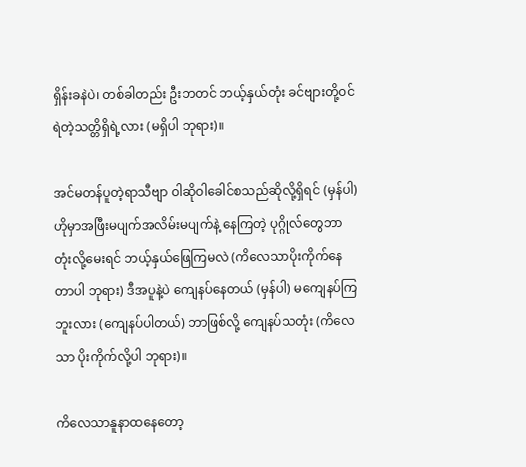ရှိန်းခနဲပဲ၊ တစ်ခါတည်း ဦးဘတင် ဘယ့်နှယ်တုံး ခင်ဗျားတို့ဝင်ရဲတဲ့သတ္တိရှိရဲ့လား (မရှိပါ ဘုရား)။

အင်မတန်ပူတဲ့ရာသီဗျာ ဝါဆိုဝါခေါင်စသည်ဆိုလို့ရှိရင် (မှန်ပါ) ဟိုမှာအဖြီးမပျက်အလိမ်းမပျက်နဲ့ နေကြတဲ့ ပုဂ္ဂိုလ်တွေဘာတုံးလို့မေးရင် ဘယ့်နှယ်ဖြေကြမလဲ (ကိလေသာပိုးကိုက်နေတာပါ ဘုရား) ဒီအပူနဲ့ပဲ ကျေနပ်နေတယ် (မှန်ပါ) မကျေနပ်ကြဘူးလား (ကျေနပ်ပါတယ်) ဘာဖြစ်လို့ ကျေနပ်သတုံး (ကိလေသာ ပိုးကိုက်လို့ပါ ဘုရား)။

ကိလေသာနူနာထနေတော့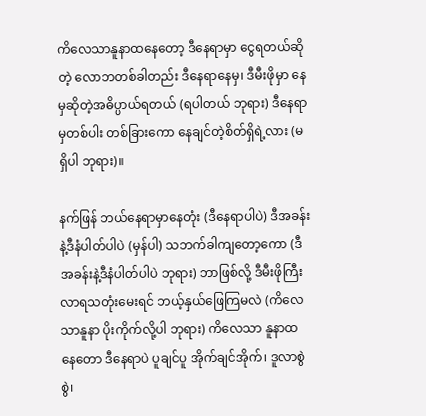ကိလေသာနူနာထနေတော့ ဒီနေရာမှာ ငွေရတယ်ဆိုတဲ့ လောဘတစ်ခါတည်း ဒီနေရာနေမှ၊ ဒီမီးဖိုမှာ နေမှဆိုတဲ့အဓိပ္ပာယ်ရတယ် (ရပါတယ် ဘုရား) ဒီနေရာမှတစ်ပါး တစ်ခြားကော နေချင်တဲ့စိတ်ရှိရဲ့လား (မရှိပါ ဘုရား)။

နက်ဖြန် ဘယ်နေရာမှာနေတုံး (ဒီနေရာပါပဲ) ဒီအခန်းနဲ့ဒီနံပါတ်ပါပဲ (မှန်ပါ) သဘက်ခါကျတော့ကော (ဒီအခန်းနဲ့ဒီနံပါတ်ပါပဲ ဘုရား) ဘာဖြစ်လို့ ဒီမီးဖိုကြီး လာရသတုံးမေးရင် ဘယ့်နှယ်ဖြေကြမလဲ (ကိလေသာနူနာ ပိုးကိုက်လို့ပါ ဘုရား) ကိလေသာ နူနာထနေတော ဒီနေရာပဲ ပူချင်ပူ အိုက်ချင်အိုက်၊ ဒူလာစွဲစွဲ၊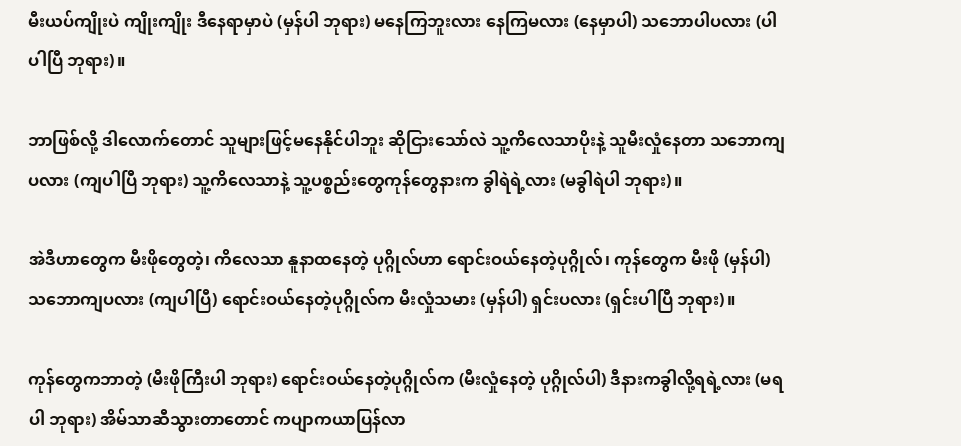မီးယပ်ကျိုးပဲ ကျိုးကျိုး ဒီနေရာမှာပဲ (မှန်ပါ ဘုရား) မနေကြဘူးလား နေကြမလား (နေမှာပါ) သဘောပါပလား (ပါပါပြီ ဘုရား)။

ဘာဖြစ်လို့ ဒါလောက်တောင် သူများဖြင့်မနေနိုင်ပါဘူး ဆိုငြားသော်လဲ သူ့ကိလေသာပိုးနဲ့ သူမီးလှုံနေတာ သဘောကျပလား (ကျပါပြီ ဘုရား) သူ့ကိလေသာနဲ့ သူ့ပစ္စည်းတွေကုန်တွေနားက ခွါရဲရဲ့လား (မခွါရဲပါ ဘုရား)။

အဲဒီဟာတွေက မီးဖိုတွေတဲ့၊ ကိလေသာ နူနာထနေတဲ့ ပုဂ္ဂိုလ်ဟာ ရောင်းဝယ်နေတဲ့ပုဂ္ဂိုလ်၊ ကုန်တွေက မီးဖို (မှန်ပါ) သဘောကျပလား (ကျပါပြီ) ရောင်းဝယ်နေတဲ့ပုဂ္ဂိုလ်က မီးလှုံသမား (မှန်ပါ) ရှင်းပလား (ရှင်းပါပြီ ဘုရား)။

ကုန်တွေကဘာတဲ့ (မီးဖိုကြီးပါ ဘုရား) ရောင်းဝယ်နေတဲ့ပုဂ္ဂိုလ်က (မီးလှုံနေတဲ့ ပုဂ္ဂိုလ်ပါ) ဒီနားကခွါလို့ရရဲ့လား (မရပါ ဘုရား) အိမ်သာဆီသွားတာတောင် ကပျာကယာပြန်လာ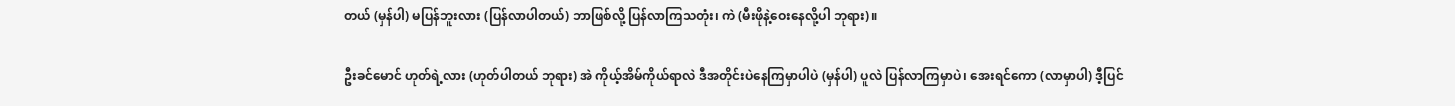တယ် (မှန်ပါ) မပြန်ဘူးလား (ပြန်လာပါတယ်) ဘာဖြစ်လို့ ပြန်လာကြသတုံး၊ ကဲ (မီးဖိုနဲ့ဝေးနေလို့ပါ ဘုရား)။

ဦးခင်မောင် ဟုတ်ရဲ့လား (ဟုတ်ပါတယ် ဘုရား) အဲ ကိုယ့်အိမ်ကိုယ်ရာလဲ ဒီအတိုင်းပဲနေကြမှာပါပဲ (မှန်ပါ) ပူလဲ ပြန်လာကြမှာပဲ၊ အေးရင်ကော (လာမှာပါ) ဒီ့ပြင်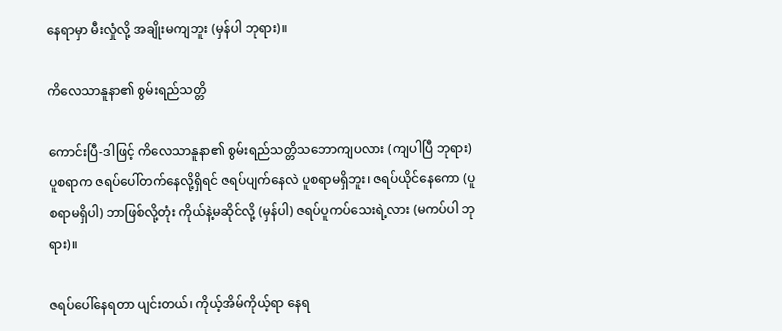နေရာမှာ မီးလှုံလို့ အချိုးမကျဘူး (မှန်ပါ ဘုရား)။

ကိလေသာနူနာ၏ စွမ်းရည်သတ္တိ

ကောင်းပြီ-ဒါဖြင့် ကိလေသာနူနာ၏ စွမ်းရည်သတ္တိသဘောကျပလား (ကျပါပြီ ဘုရား) ပူစရာက ဇရပ်ပေါ်တက်နေလို့ရှိရင် ဇရပ်ပျက်နေလဲ ပူစရာမရှိဘူး၊ ဇရပ်ယိုင်နေကော (ပူစရာမရှိပါ) ဘာဖြစ်လို့တုံး ကိုယ်နဲ့မဆိုင်လို့ (မှန်ပါ) ဇရပ်ပူကပ်သေးရဲ့လား (မကပ်ပါ ဘုရား)။

ဇရပ်ပေါ်နေရတာ ပျင်းတယ်၊ ကိုယ့်အိမ်ကိုယ့်ရာ နေရ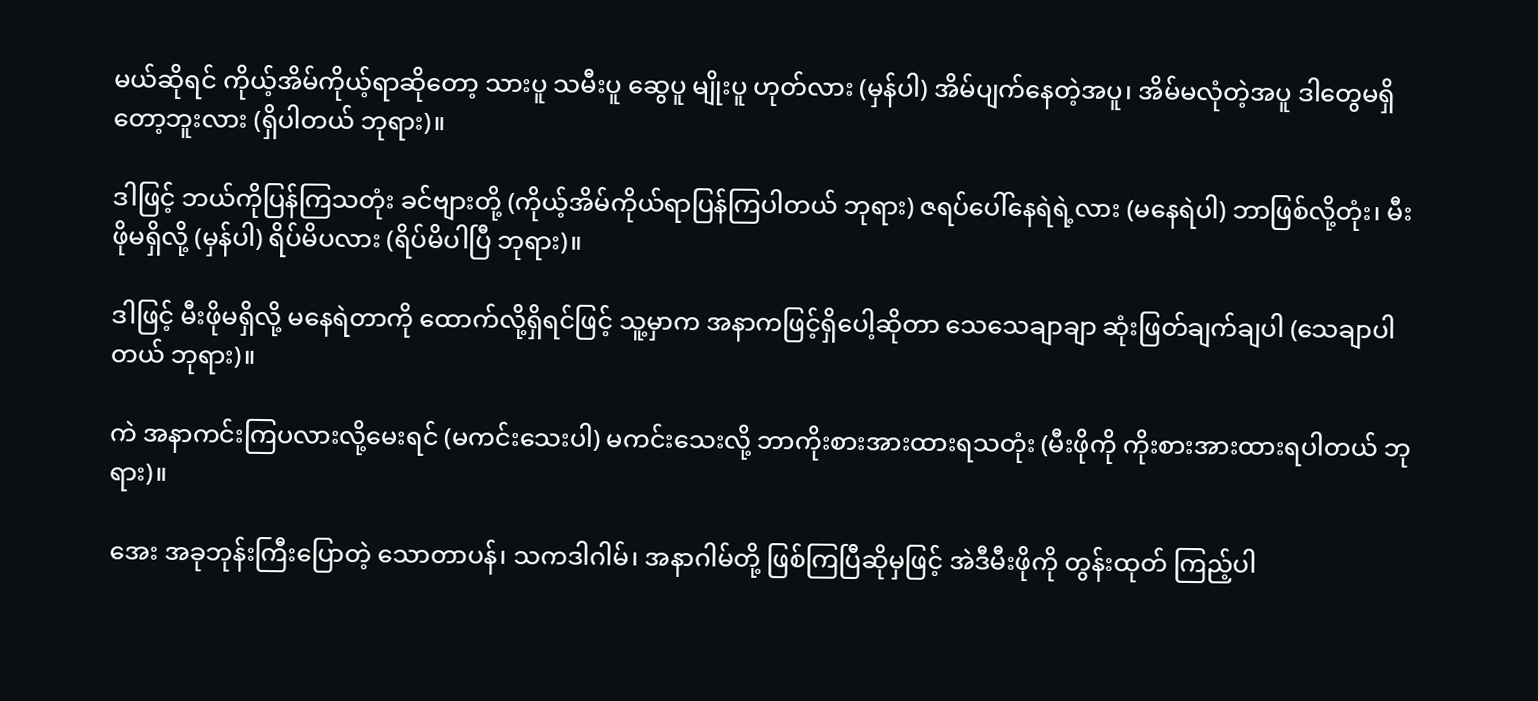မယ်ဆိုရင် ကိုယ့်အိမ်ကိုယ့်ရာဆိုတော့ သားပူ သမီးပူ ဆွေပူ မျိုးပူ ဟုတ်လား (မှန်ပါ) အိမ်ပျက်နေတဲ့အပူ၊ အိမ်မလုံတဲ့အပူ ဒါတွေမရှိတော့ဘူးလား (ရှိပါတယ် ဘုရား)။

ဒါဖြင့် ဘယ်ကိုပြန်ကြသတုံး ခင်ဗျားတို့ (ကိုယ့်အိမ်ကိုယ်ရာပြန်ကြပါတယ် ဘုရား) ဇရပ်ပေါ်နေရဲရဲ့လား (မနေရဲပါ) ဘာဖြစ်လို့တုံး၊ မီးဖိုမရှိလို့ (မှန်ပါ) ရိပ်မိပလား (ရိပ်မိပါပြီ ဘုရား)။

ဒါဖြင့် မီးဖိုမရှိလို့ မနေရဲတာကို ထောက်လို့ရှိရင်ဖြင့် သူ့မှာက အနာကဖြင့်ရှိပေါ့ဆိုတာ သေသေချာချာ ဆုံးဖြတ်ချက်ချပါ (သေချာပါတယ် ဘုရား)။

ကဲ အနာကင်းကြပလားလို့မေးရင် (မကင်းသေးပါ) မကင်းသေးလို့ ဘာကိုးစားအားထားရသတုံး (မီးဖိုကို ကိုးစားအားထားရပါတယ် ဘုရား)။

အေး အခုဘုန်းကြီးပြောတဲ့ သောတာပန်၊ သကဒါဂါမ်၊ အနာဂါမ်တို့ ဖြစ်ကြပြီဆိုမှဖြင့် အဲဒီမီးဖိုကို တွန်းထုတ် ကြည့်ပါ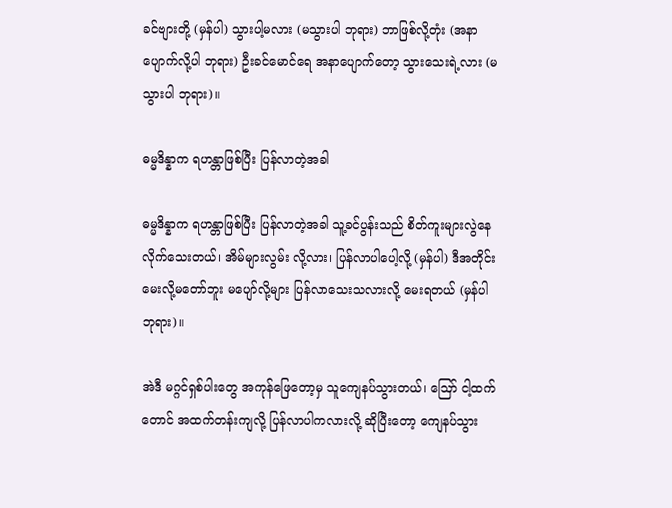ခင်ဗျားတို့ (မှန်ပါ) သွားပါ့မလား (မသွားပါ ဘုရား) ဘာဖြစ်လို့တုံး (အနာပျောက်လို့ပါ ဘုရား) ဦးခင်မောင်ရေ အနာပျောက်တော့ သွားသေးရဲ့လား (မသွားပါ ဘုရား)။

ဓမ္မဒိန္နာက ရဟန္တာဖြစ်ပြီး ပြန်လာတဲ့အခါ

ဓမ္မဒိန္နာက ရဟန္တာဖြစ်ပြီး ပြန်လာတဲ့အခါ သူ့ခင်ပွန်းသည် စိတ်ကူးများလွဲနေလိုက်သေးတယ်၊ အိမ်များလွမ်း လို့လား၊ ပြန်လာပါပေါ့လို့ (မှန်ပါ) ဒီအတိုင်းမေးလို့မတော်ဘူး မပျော်လို့များ ပြန်လာသေးသလားလို့ မေးရတယ် (မှန်ပါ ဘုရား)။

အဲဒီ မဂ္ဂင်ရှစ်ပါးတွေ အကုန်ဖြေတော့မှ သူကျေနပ်သွားတယ်၊ ဪ ငါ့ထက်တောင် အထက်တန်းကျလို့ ပြန်လာပါကလားလို့ ဆိုပြီးတော့ ကျေနပ်သွား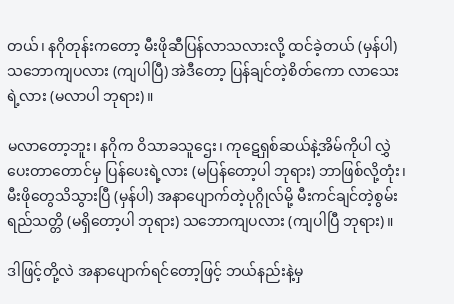တယ်၊ နဂိုတုန်းကတော့ မီးဖိုဆီပြန်လာသလားလို့ ထင်ခဲ့တယ် (မှန်ပါ) သဘောကျပလား (ကျပါပြီ) အဲဒီတော့ ပြန်ချင်တဲ့စိတ်ကော လာသေးရဲ့လား (မလာပါ ဘုရား)။

မလာတော့ဘူး၊ နဂိုက ဝိသာခသူဌေး၊ ကုဋေရှစ်ဆယ်နဲ့အိမ်ကိုပါ လွှဲပေးတာတောင်မှ ပြန်ပေးရဲ့လား (မပြန်တော့ပါ ဘုရား) ဘာဖြစ်လို့တုံး၊ မီးဖိုတွေသိသွားပြီ (မှန်ပါ) အနာပျောက်တဲ့ပုဂ္ဂိုလ်မို့ မီးကင်ချင်တဲ့စွမ်းရည်သတ္တိ (မရှိတော့ပါ ဘုရား) သဘောကျပလား (ကျပါပြီ ဘုရား)။

ဒါဖြင့်တို့လဲ အနာပျောက်ရင်တော့ဖြင့် ဘယ်နည်းနဲ့မှ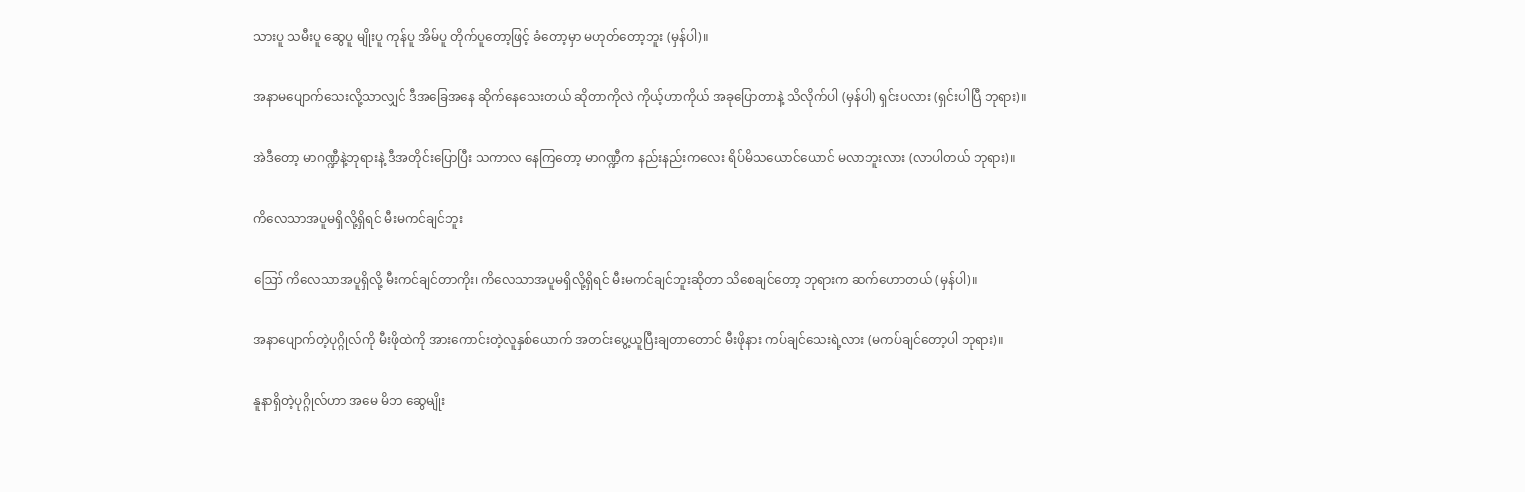သားပူ သမီးပူ ဆွေပူ မျိုးပူ ကုန်ပူ အိမ်ပူ တိုက်ပူတော့ဖြင့် ခံတော့မှာ မဟုတ်တော့ဘူး (မှန်ပါ)။

အနာမပျောက်သေးလို့သာလျှင် ဒီအခြေအနေ ဆိုက်နေသေးတယ် ဆိုတာကိုလဲ ကိုယ့်ဟာကိုယ် အခုပြောတာနဲ့ သိလိုက်ပါ (မှန်ပါ) ရှင်းပလား (ရှင်းပါပြီ ဘုရား)။

အဲဒီတော့ မာဂဏ္ဍီနဲ့ဘုရားနဲ့ ဒီအတိုင်းပြောပြီး သကာလ နေကြတော့ မာဂဏ္ဍီက နည်းနည်းကလေး ရိပ်မိသယောင်ယောင် မလာဘူးလား (လာပါတယ် ဘုရား)။

ကိလေသာအပူမရှိလို့ရှိရင် မီးမကင်ချင်ဘူး

ဪ ကိလေသာအပူရှိလို့ မီးကင်ချင်တာကိုး၊ ကိလေသာအပူမရှိလို့ရှိရင် မီးမကင်ချင်ဘူးဆိုတာ သိစေချင်တော့ ဘုရားက ဆက်ဟောတယ် (မှန်ပါ)။

အနာပျောက်တဲ့ပုဂ္ဂိုလ်ကို မီးဖိုထဲကို အားကောင်းတဲ့လူနှစ်ယောက် အတင်းပွေ့ယူပြီးချတာတောင် မီးဖိုနား ကပ်ချင်သေးရဲ့လား (မကပ်ချင်တော့ပါ ဘုရား)။

နူနာရှိတဲ့ပုဂ္ဂိုလ်ဟာ အမေ မိဘ ဆွေမျိုး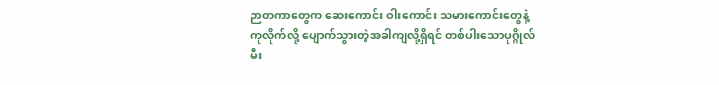ဉာတကာတွေက ဆေးကောင်း ဝါးကောင်း သမားကောင်းတွေနဲ့ ကုလိုက်လို့ ပျောက်သွားတဲ့အခါကျလို့ရှိရင် တစ်ပါးသောပုဂ္ဂိုလ် မီး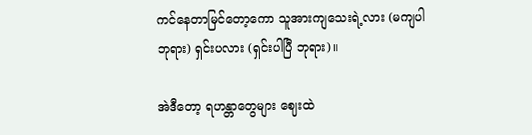ကင်နေတာမြင်တော့ကော သူအားကျသေးရဲ့လား (မကျပါ ဘုရား) ရှင်းပလား (ရှင်းပါပြီ ဘုရား)။

အဲဒီတော့ ရဟန္တာတွေများ ဈေးထဲ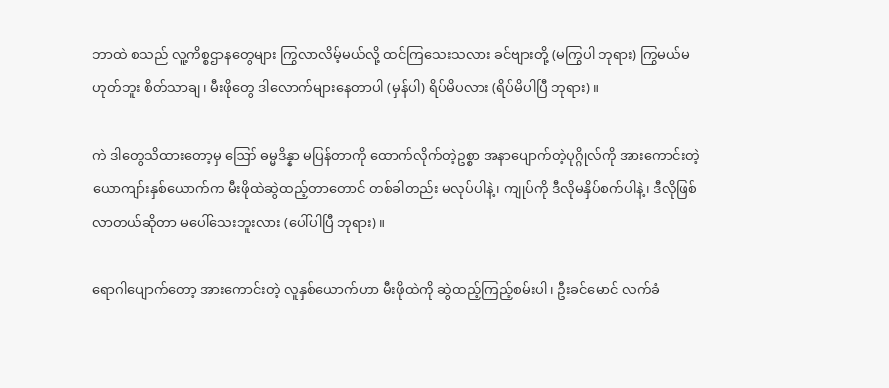ဘာထဲ စသည် လူ့ကိစ္စဌာနတွေများ ကြွလာလိမ့်မယ်လို့ ထင်ကြသေးသလား ခင်ဗျားတို့ (မကြွပါ ဘုရား) ကြွမယ်မဟုတ်ဘူး စိတ်သာချ၊ မီးဖိုတွေ ဒါလောက်များနေတာပါ (မှန်ပါ) ရိပ်မိပလား (ရိပ်မိပါပြီ ဘုရား)။

ကဲ ဒါတွေသိထားတော့မှ ဪ ဓမ္မဒိန္နာ မပြန်တာကို ထောက်လိုက်တဲ့ဥစ္စာ အနာပျောက်တဲ့ပုဂ္ဂိုလ်ကို အားကောင်းတဲ့ ယောကျာ်းနှစ်ယောက်က မီးဖိုထဲဆွဲထည့်တာတောင် တစ်ခါတည်း မလုပ်ပါနဲ့၊ ကျုပ်ကို ဒီလိုမနှိပ်စက်ပါနဲ့၊ ဒီလိုဖြစ်လာတယ်ဆိုတာ မပေါ်သေးဘူးလား (ပေါ်ပါပြီ ဘုရား)။

ရောဂါပျောက်တော့ အားကောင်းတဲ့ လူနှစ်ယောက်ဟာ မီးဖိုထဲကို ဆွဲထည့်ကြည့်စမ်းပါ၊ ဦးခင်မောင် လက်ခံ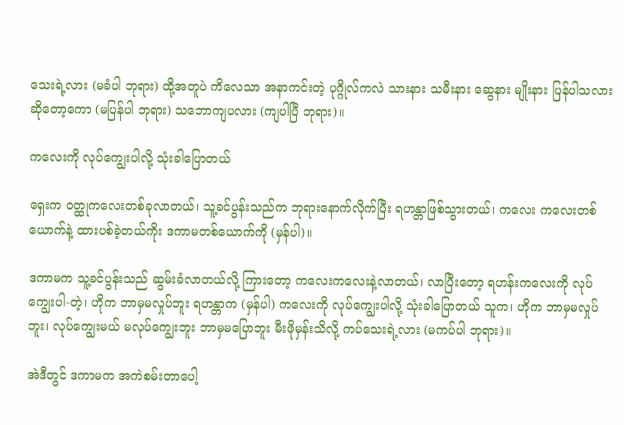သေးရဲ့လား (မခံပါ ဘုရား) ထို့အတူပဲ ကိလေသာ အနာကင်းတဲ့ ပုဂ္ဂိုလ်ကလဲ သားနား သမီးနား ဆွေနား မျိုးနား ပြန်ပါသလားဆိုတော့ကော (မပြန်ပါ ဘုရား) သဘောကျပလား (ကျပါပြီ ဘုရား)။

ကလေးကို လုပ်ကျွေးပါလို့ သုံးခါပြောတယ်

ရှေးက ဝတ္ထုကလေးတစ်ခုလာတယ်၊ သူ့ခင်ပွန်းသည်က ဘုရားနောက်လိုက်ပြီး ရဟန္တာဖြစ်သွားတယ်၊ ကလေး ကလေးတစ်ယောက်နဲ့ ထားပစ်ခဲ့တယ်ကိုး ဒကာမတစ်ယောက်ကို (မှန်ပါ)။

ဒကာမက သူ့ခင်ပွန်းသည် ဆွမ်းခံလာတယ်လို့ ကြားတော့ ကလေးကလေးနဲ့လာတယ်၊ လာပြီးတော့ ရဟန်းကလေးကို လုပ်ကျွေးပါ-တဲ့၊ ဟိုက ဘာမှမလှုပ်ဘူး ရဟန္တာက (မှန်ပါ) ကလေးကို လုပ်ကျွေးပါလို့ သုံးခါပြောတယ် သူက၊ ဟိုက ဘာမှမလှုပ်ဘူး၊ လုပ်ကျွေးမယ် မလုပ်ကျွေးဘူး ဘာမှမပြောဘူး မီးဖိုမှန်းသိလို့ ကပ်သေးရဲ့လား (မကပ်ပါ ဘုရား)။

အဲဒီတွင် ဒကာမက အကဲစမ်းတာပေါ့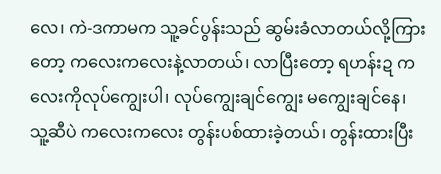လေ၊ ကဲ-ဒကာမက သူ့ခင်ပွန်းသည် ဆွမ်းခံလာတယ်လို့ကြားတော့ ကလေးကလေးနဲ့လာတယ်၊ လာပြီးတော့ ရဟန်းဍ ကလေးကိုလုပ်ကျွေးပါ၊ လုပ်ကျွေးချင်ကျွေး မကျွေးချင်နေ၊ သူ့ဆီပဲ ကလေးကလေး တွန်းပစ်ထားခဲ့တယ်၊ တွန်းထားပြီး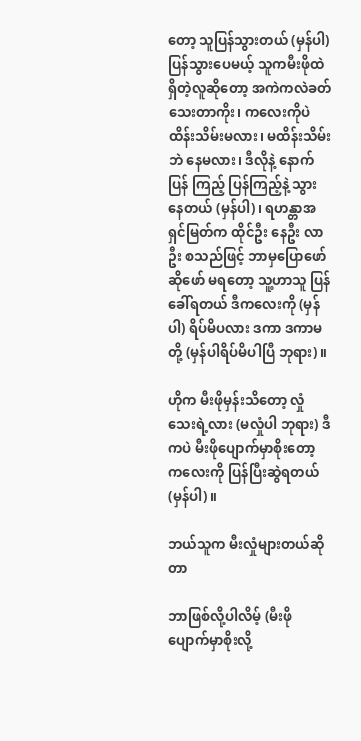တော့ သူပြန်သွားတယ် (မှန်ပါ) ပြန်သွားပေမယ့် သူကမီးဖိုထဲ ရှိတဲ့လူဆိုတော့ အကဲကလဲခတ်သေးတာကိုး၊ ကလေးကိုပဲထိန်းသိမ်းမလား၊ မထိန်းသိမ်းဘဲ နေမလား၊ ဒီလိုနဲ့ နောက်ပြန် ကြည့် ပြန်ကြည့်နဲ့ သွားနေတယ် (မှန်ပါ)၊ ရဟန္တာအရှင်မြတ်က ထိုင်ဦး နေဦး လာဦး စသည်ဖြင့် ဘာမှပြောဖော်ဆိုဖော် မရတော့ သူ့ဟာသူ ပြန်ခေါ်ရတယ် ဒီကလေးကို (မှန်ပါ) ရိပ်မိပလား ဒကာ ဒကာမတို့ (မှန်ပါရိပ်မိပါပြီ ဘုရား)။

ဟိုက မီးဖိုမှန်းသိတော့ လှုံသေးရဲ့လား (မလှုံပါ ဘုရား) ဒီကပဲ မီးဖိုပျောက်မှာစိုးတော့ ကလေးကို ပြန်ပြီးဆွဲရတယ် (မှန်ပါ)။

ဘယ်သူက မီးလှုံများတယ်ဆိုတာ

ဘာဖြစ်လို့ပါလိမ့် (မီးဖိုပျောက်မှာစိုးလို့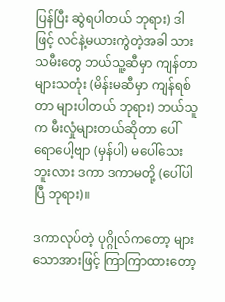ပြန်ပြီး ဆွဲရပါတယ် ဘုရား) ဒါဖြင့် လင်နဲ့မယားကွဲတဲ့အခါ သားသမီးတွေ ဘယ်သူ့ဆီမှာ ကျန်တာများသတုံး (မိန်းမဆီမှာ ကျန်ရစ်တာ များပါတယ် ဘုရား) ဘယ်သူက မီးလှုံများတယ်ဆိုတာ ပေါ်ရောပေါ့ဗျာ (မှန်ပါ) မပေါ်သေးဘူးလား ဒကာ ဒကာမတို့ (ပေါ်ပါပြီ ဘုရား)။

ဒကာလုပ်တဲ့ ပုဂ္ဂိုလ်ကတော့ များသောအားဖြင့် ကြာကြာထားတော့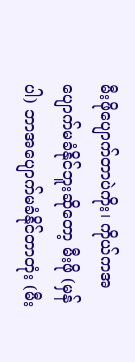မီးဖိုပျောက်တာပဲကိုး၊ ကိုယ်ကအပျောက်မခံနိုင်ဘူးဆိုတော့ မီးဖို (မှန်ပါ) ဘာအပျောက်မခံနိုင်တာတုံး (မီး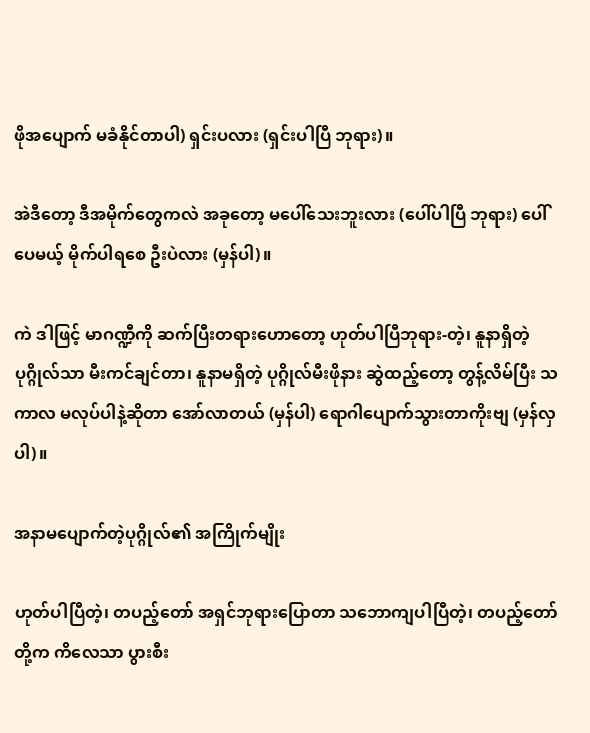ဖိုအပျောက် မခံနိုင်တာပါ) ရှင်းပလား (ရှင်းပါပြီ ဘုရား)။

အဲဒီတော့ ဒီအမိုက်တွေကလဲ အခုတော့ မပေါ်သေးဘူးလား (ပေါ်ပါပြီ ဘုရား) ပေါ်ပေမယ့် မိုက်ပါရစေ ဦးပဲလား (မှန်ပါ)။

ကဲ ဒါဖြင့် မာဂဏ္ဍီကို ဆက်ပြီးတရားဟောတော့ ဟုတ်ပါပြီဘုရား-တဲ့၊ နူနာရှိတဲ့ပုဂ္ဂိုလ်သာ မီးကင်ချင်တာ၊ နူနာမရှိတဲ့ ပုဂ္ဂိုလ်မီးဖိုနား ဆွဲထည့်တော့ တွန့်လိမ်ပြီး သကာလ မလုပ်ပါနဲ့ဆိုတာ အော်လာတယ် (မှန်ပါ) ရောဂါပျောက်သွားတာကိုးဗျ (မှန်လှပါ)။

အနာမပျောက်တဲ့ပုဂ္ဂိုလ်၏ အကြိုက်မျိုး

ဟုတ်ပါပြီတဲ့၊ တပည့်တော် အရှင်ဘုရားပြောတာ သဘောကျပါပြီတဲ့၊ တပည့်တော်တို့က ကိလေသာ ပွားစီး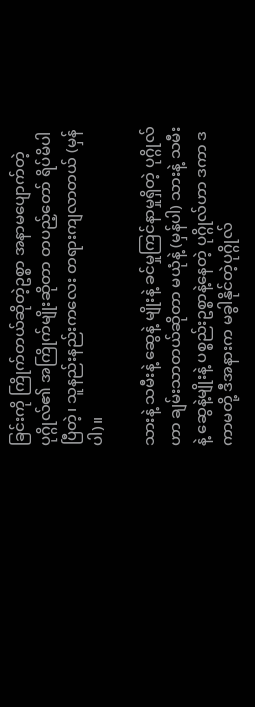ခြင်းကို ကြိုက်တယ်ဆိုတဲ့ဥစ္စာ အနာမပျောက်တဲ့ပုဂ္ဂိုလ်၏ အကြိုက်မျိုးဆိုတာ တပည့်တော် ရိပ်မိပါပြီတဲ့၊ သူနည်းနည်းကလေး တရားကျလာတယ် (မှန်ပါ)။

သားနဲ့ သမီးနဲ့ ဆွေနဲ့ မျိုးနဲ့ ခင်မှုကြင်နာမှုရှိတဲ့ ပုဂ္ဂိုလ်ဟာ ချမ်းသာတယ်ဆိုတာ မယုံနဲ့ (မှန်ပါ) သားနဲ့ သမီးနဲ့ ဆွေနဲ့မျိုးနဲ့ ပစ္စည်းဥစ္စာနဲ့နေတဲ့ ပုဂ္ဂိုလ်ဟာ ဒကာ ဒကာမတို့ ဒီအနားက မခွါနိုင်တဲ့ပုဂ္ဂိုလ်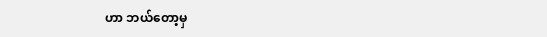ဟာ ဘယ်တော့မှ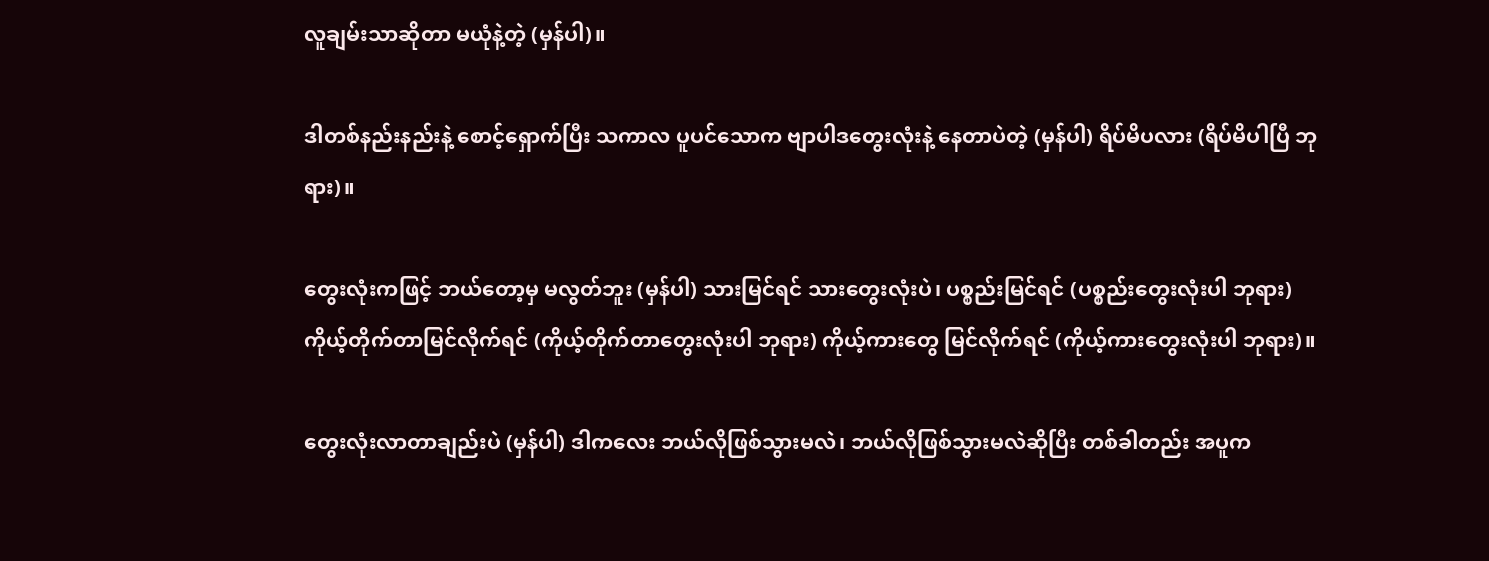လူချမ်းသာဆိုတာ မယုံနဲ့တဲ့ (မှန်ပါ)။

ဒါတစ်နည်းနည်းနဲ့ စောင့်ရှောက်ပြီး သကာလ ပူပင်သောက ဗျာပါဒတွေးလုံးနဲ့ နေတာပဲတဲ့ (မှန်ပါ) ရိပ်မိပလား (ရိပ်မိပါပြီ ဘုရား)။

တွေးလုံးကဖြင့် ဘယ်တော့မှ မလွတ်ဘူး (မှန်ပါ) သားမြင်ရင် သားတွေးလုံးပဲ၊ ပစ္စည်းမြင်ရင် (ပစ္စည်းတွေးလုံးပါ ဘုရား) ကိုယ့်တိုက်တာမြင်လိုက်ရင် (ကိုယ့်တိုက်တာတွေးလုံးပါ ဘုရား) ကိုယ့်ကားတွေ မြင်လိုက်ရင် (ကိုယ့်ကားတွေးလုံးပါ ဘုရား)။

တွေးလုံးလာတာချည်းပဲ (မှန်ပါ) ဒါကလေး ဘယ်လိုဖြစ်သွားမလဲ၊ ဘယ်လိုဖြစ်သွားမလဲဆိုပြီး တစ်ခါတည်း အပူက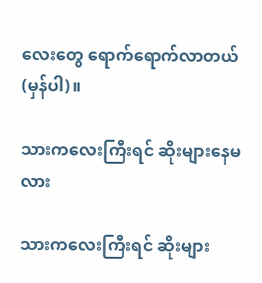လေးတွေ ရောက်ရောက်လာတယ် (မှန်ပါ)။

သားကလေးကြီးရင် ဆိုးများနေမလား

သားကလေးကြီးရင် ဆိုးများ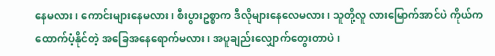နေမလား၊ ကောင်းများနေမလား၊ စီးပွားဥစ္စာက ဒီလိုများနေလေမလား၊ သူတို့လူ လားမြောက်အာင်ပဲ ကိုယ်ကထောက်ပံ့နိုင်တဲ့ အခြေအနေရောက်မလား၊ အပူချည်းလျှောက်တွေးတာပဲ၊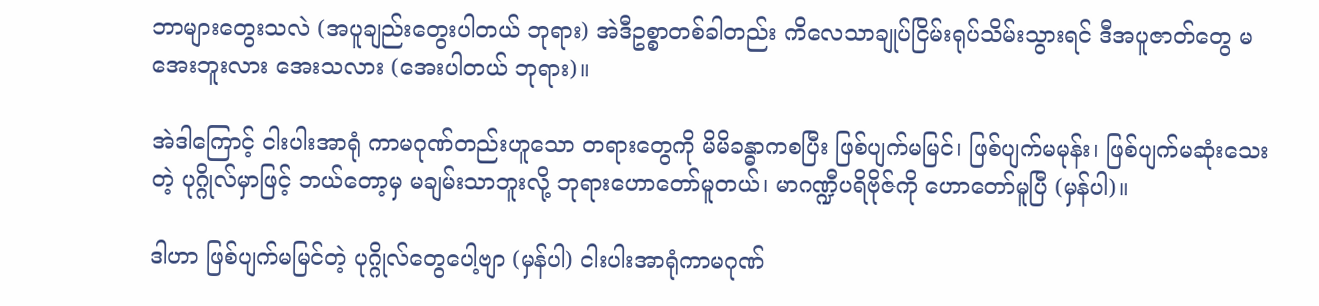ဘာများတွေးသလဲ (အပူချည်းတွေးပါတယ် ဘုရား) အဲဒီဥစ္စာတစ်ခါတည်း ကိလေသာချုပ်ငြိမ်းရုပ်သိမ်းသွားရင် ဒီအပူဇာတ်တွေ မအေးဘူးလား အေးသလား (အေးပါတယ် ဘုရား)။

အဲဒါကြောင့် ငါးပါးအာရုံ ကာမဂုဏ်တည်းဟူသော တရားတွေကို မိမိခန္ဓာကစပြီး ဖြစ်ပျက်မမြင်၊ ဖြစ်ပျက်မမုန်း၊ ဖြစ်ပျက်မဆုံးသေးတဲ့ ပုဂ္ဂိုလ်မှာဖြင့် ဘယ်တော့မှ မချမ်းသာဘူးလို့ ဘုရားဟောတော်မူတယ်၊ မာဂဏ္ဍီပရိဗိုဇ်ကို ဟောတော်မူပြီ (မှန်ပါ)။

ဒါဟာ ဖြစ်ပျက်မမြင်တဲ့ ပုဂ္ဂိုလ်တွေပေါ့ဗျာ (မှန်ပါ) ငါးပါးအာရုံကာမဂုဏ်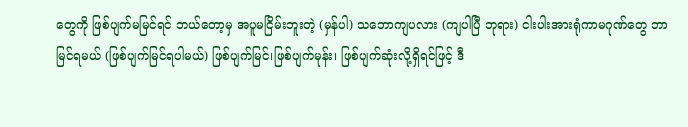တွေကို ဖြစ်ပျက်မမြင်ရင် ဘယ်တော့မှ အပူမငြိမ်းဘူးတဲ့ (မှန်ပါ) သဘောကျပလား (ကျပါပြီ ဘုရား) ငါးပါးအားရုံကာမဂုဏ်တွေ ဘာမြင်ရမယ် (ဖြစ်ပျက်မြင်ရပါမယ်) ဖြစ်ပျက်မြင်၊ဖြစ်ပျက်မုန်း၊ ဖြစ်ပျက်ဆုံးလို့ရှိရင်ဖြင့် ဒီ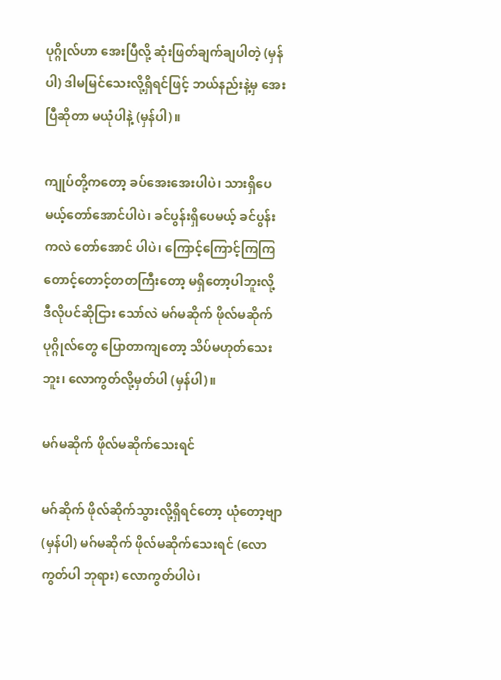ပုဂ္ဂိုလ်ဟာ အေးပြီလို့ ဆုံးဖြတ်ချက်ချပါတဲ့ (မှန်ပါ) ဒါမမြင်သေးလို့ရှိရင်ဖြင့် ဘယ်နည်းနဲ့မှ အေးပြီဆိုတာ မယုံပါနဲ့ (မှန်ပါ)။

ကျုပ်တို့ကတော့ ခပ်အေးအေးပါပဲ၊ သားရှိပေမယ့်တော်အောင်ပါပဲ၊ ခင်ပွန်းရှိပေမယ့် ခင်ပွန်းကလဲ တော်အောင် ပါပဲ၊ ကြောင့်ကြောင့်ကြကြ တောင့်တောင့်တတကြီးတော့ မရှိတော့ပါဘူးလို့ ဒီလိုပင်ဆိုငြား သော်လဲ မဂ်မဆိုက် ဖိုလ်မဆိုက်ပုဂ္ဂိုလ်တွေ ပြောတာကျတော့ သိပ်မဟုတ်သေးဘူး၊ လောကွတ်လို့မှတ်ပါ (မှန်ပါ)။

မဂ်မဆိုက် ဖိုလ်မဆိုက်သေးရင်

မဂ်ဆိုက် ဖိုလ်ဆိုက်သွားလို့ရှိရင်တော့ ယုံတော့ဗျာ (မှန်ပါ) မဂ်မဆိုက် ဖိုလ်မဆိုက်သေးရင် (လောကွတ်ပါ ဘုရား) လောကွတ်ပါပဲ၊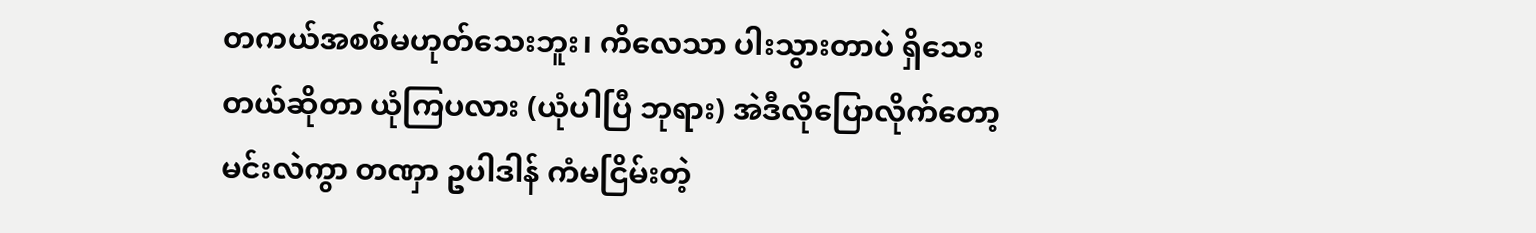တကယ်အစစ်မဟုတ်သေးဘူး၊ ကိလေသာ ပါးသွားတာပဲ ရှိသေးတယ်ဆိုတာ ယုံကြပလား (ယုံပါပြီ ဘုရား) အဲဒီလိုပြောလိုက်တော့ မင်းလဲကွာ တဏှာ ဥပါဒါန် ကံမငြိမ်းတဲ့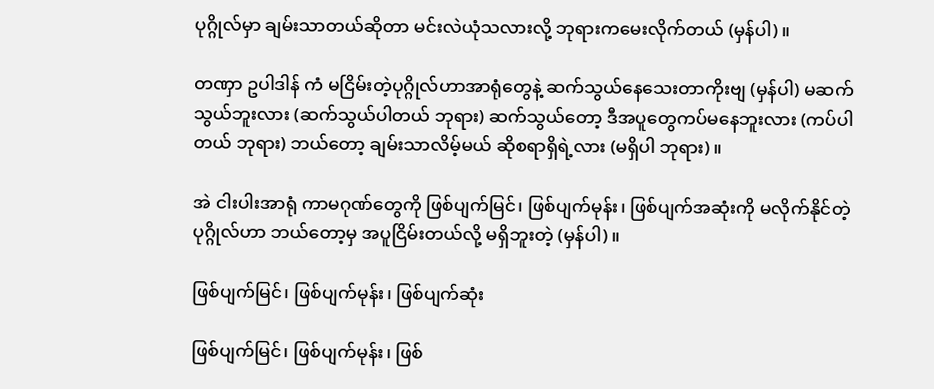ပုဂ္ဂိုလ်မှာ ချမ်းသာတယ်ဆိုတာ မင်းလဲယုံသလားလို့ ဘုရားကမေးလိုက်တယ် (မှန်ပါ)။

တဏှာ ဥပါဒါန် ကံ မငြိမ်းတဲ့ပုဂ္ဂိုလ်ဟာအာရုံတွေနဲ့ ဆက်သွယ်နေသေးတာကိုးဗျ (မှန်ပါ) မဆက်သွယ်ဘူးလား (ဆက်သွယ်ပါတယ် ဘုရား) ဆက်သွယ်တော့ ဒီအပူတွေကပ်မနေဘူးလား (ကပ်ပါတယ် ဘုရား) ဘယ်တော့ ချမ်းသာလိမ့်မယ် ဆိုစရာရှိရဲ့လား (မရှိပါ ဘုရား)။

အဲ ငါးပါးအာရုံ ကာမဂုဏ်တွေကို ဖြစ်ပျက်မြင်၊ ဖြစ်ပျက်မုန်း၊ ဖြစ်ပျက်အဆုံးကို မလိုက်နိုင်တဲ့ ပုဂ္ဂိုလ်ဟာ ဘယ်တော့မှ အပူငြိမ်းတယ်လို့ မရှိဘူးတဲ့ (မှန်ပါ)။

ဖြစ်ပျက်မြင်၊ ဖြစ်ပျက်မုန်း၊ ဖြစ်ပျက်ဆုံး

ဖြစ်ပျက်မြင်၊ ဖြစ်ပျက်မုန်း၊ ဖြစ်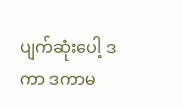ပျက်ဆုံးပေါ့ ဒကာ ဒကာမ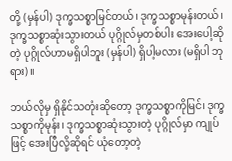တို့ (မှန်ပါ) ဒုက္ခသစ္စာမြင်တယ်၊ ဒုက္ခသစ္စာမုန်းတယ်၊ ဒုက္ခသစ္စာဆုံးသွားတယ် ပုဂ္ဂိုလ်မှတစ်ပါး အေးပေါ့ဆိုတဲ့ ပုဂ္ဂိုလ်ဟာမရှိပါဘူး (မှန်ပါ) ရှိပါ့မလား (မရှိပါ ဘုရား)။

ဘယ်လိုမှ ရှိနိုင်သတုံးဆိုတော့ ဒုက္ခသစ္စာကိုမြင်၊ ဒုက္ခသစ္စာကိုမုန်း၊ ဒုက္ခသစ္စာဆုံးသွားတဲ့ ပုဂ္ဂိုလ်မှာ ကျုပ်ဖြင့် အေးပြီလို့ဆိုရင် ယုံတော့တဲ့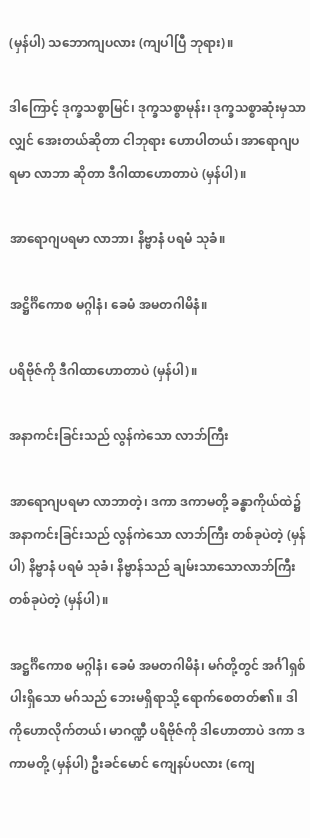(မှန်ပါ) သဘောကျပလား (ကျပါပြီ ဘုရား)။

ဒါကြောင့် ဒုက္ခသစ္စာမြင်၊ ဒုက္ခသစ္စာမုန်း၊ ဒုက္ခသစ္စာဆုံးမှသာလျှင် အေးတယ်ဆိုတာ ငါဘုရား ဟောပါတယ်၊ အာရောဂျပရမာ လာဘာ ဆိုတာ ဒီဂါထာဟောတာပဲ (မှန်ပါ)။

အာရောဂျပရမာ လာဘာ၊ နိဗ္ဗာနံ ပရမံ သုခံ။

အဋ္ဌိင်္ဂိကောစ မဂ္ဂါနံ၊ ခေမံ အမတဂါမိနံ။

ပရိဗိုဇ်ကို ဒီဂါထာဟောတာပဲ (မှန်ပါ)။

အနာကင်းခြင်းသည် လွန်ကဲသော လာဘ်ကြီး

အာရောဂျပရမာ လာဘာတဲ့၊ ဒကာ ဒကာမတို့ ခန္ဓာကိုယ်ထဲ၌ အနာကင်းခြင်းသည် လွန်ကဲသော လာဘ်ကြီး တစ်ခုပဲတဲ့ (မှန်ပါ) နိဗ္ဗာနံ ပရမံ သုခံ၊ နိဗ္ဗာန်သည် ချမ်းသာသောလာဘ်ကြီးတစ်ခုပဲတဲ့ (မှန်ပါ)။

အဋ္ဌင်္ဂိကောစ မဂ္ဂါနံ၊ ခေမံ အမတဂါမိနံ၊ မဂ်တို့တွင် အင်္ဂါရှစ်ပါးရှိသော မဂ်သည် ဘေးမရှိရာသို့ ရောက်စေတတ်၏။ ဒါကိုဟောလိုက်တယ်၊ မာဂဏ္ဍီ ပရိဗိုဇ်ကို ဒါဟောတာပဲ ဒကာ ဒကာမတို့ (မှန်ပါ) ဦးခင်မောင် ကျေနပ်ပလား (ကျေ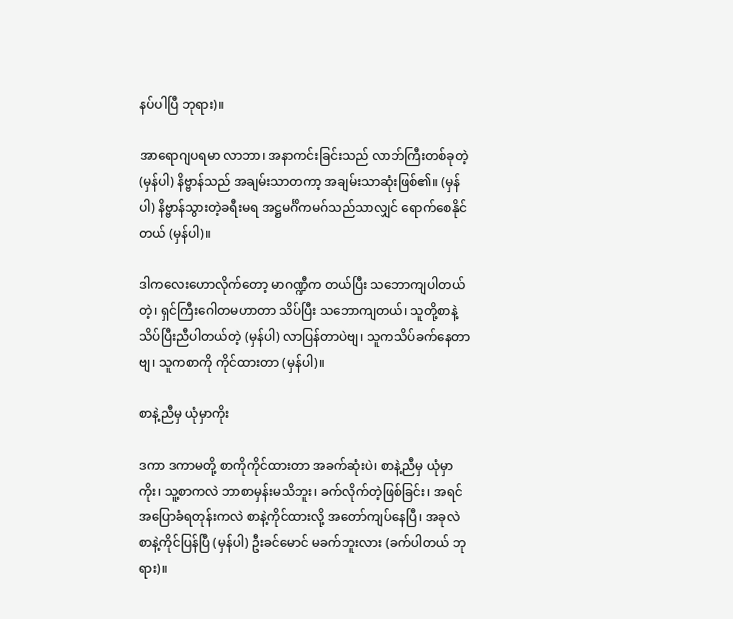နပ်ပါပြီ ဘုရား)။

အာရောဂျပရမာ လာဘာ၊ အနာကင်းခြင်းသည် လာဘ်ကြီးတစ်ခုတဲ့ (မှန်ပါ) နိဗ္ဗာန်သည် အချမ်းသာတကာ့ အချမ်းသာဆုံးဖြစ်၏။ (မှန်ပါ) နိဗ္ဗာန်သွားတဲ့ခရီးမရ အဋ္ဌမင်္ဂိကမဂ်သည်သာလျှင် ရောက်စေနိုင်တယ် (မှန်ပါ)။

ဒါကလေးဟောလိုက်တော့ မာဂဏ္ဍီက တယ်ပြီး သဘောကျပါတယ်တဲ့၊ ရှင်ကြီးဂေါတမဟာတာ သိပ်ပြီး သဘောကျတယ်၊ သူတို့စာနဲ့ သိပ်ပြီးညီပါတယ်တဲ့ (မှန်ပါ) လာပြန်တာပဲဗျ၊ သူကသိပ်ခက်နေတာဗျ၊ သူကစာကို ကိုင်ထားတာ (မှန်ပါ)။

စာနဲ့ညီမှ ယုံမှာကိုး

ဒကာ ဒကာမတို့ စာကိုကိုင်ထားတာ အခက်ဆုံးပဲ၊ စာနဲ့ညီမှ ယုံမှာကိုး၊ သူ့စာကလဲ ဘာစာမှန်းမသိဘူး၊ ခက်လိုက်တဲ့ဖြစ်ခြင်း၊ အရင်အပြောခံရတုန်းကလဲ စာနဲ့ကိုင်ထားလို့ အတော်ကျပ်နေပြီ၊ အခုလဲစာနဲ့ကိုင်ပြန်ပြီ (မှန်ပါ) ဦးခင်မောင် မခက်ဘူးလား (ခက်ပါတယ် ဘုရား)။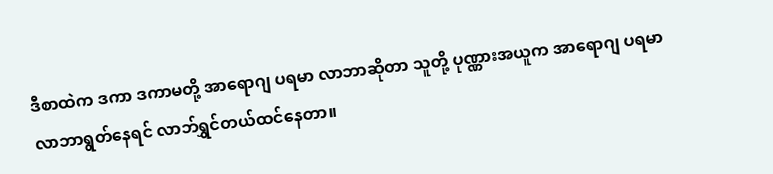ဒီစာထဲက ဒကာ ဒကာမတို့ အာရောဂျ ပရမာ လာဘာဆိုတာ သူတို့ ပုဏ္ဏားအယူက အာရောဂျ ပရမာ လာဘာရွတ်နေရင် လာဘ်ရွှင်တယ်ထင်နေတာ။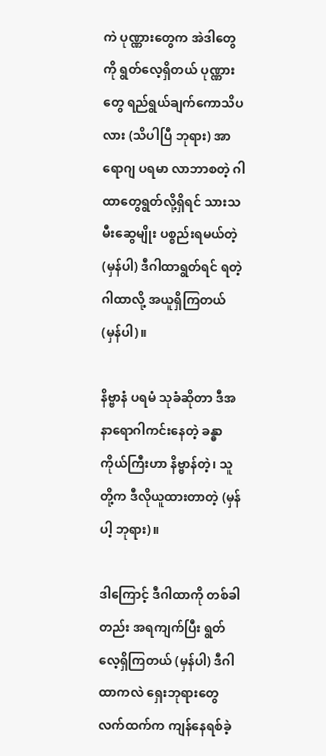ကဲ ပုဏ္ဏားတွေက အဲဒါတွေကို ရွတ်လေ့ရှိတယ် ပုဏ္ဏားတွေ ရည်ရွယ်ချက်ကောသိပလား (သိပါပြီ ဘုရား) အာရောဂျ ပရမာ လာဘာစတဲ့ ဂါထာတွေရွတ်လို့ရှိရင် သားသမီးဆွေမျိုး ပစ္စည်းရမယ်တဲ့ (မှန်ပါ) ဒီဂါထာရွတ်ရင် ရတဲ့ဂါထာလို့ အယူရှိကြတယ် (မှန်ပါ)။

နိဗ္ဗာနံ ပရမံ သုခံဆိုတာ ဒီအနာရောဂါကင်းနေတဲ့ ခန္ဓာကိုယ်ကြီးဟာ နိဗ္ဗာန်တဲ့၊ သူတို့က ဒီလိုယူထားတာတဲ့ (မှန်ပါ့ ဘုရား)။

ဒါကြောင့် ဒီဂါထာကို တစ်ခါတည်း အရကျက်ပြီး ရွတ်လေ့ရှိကြတယ် (မှန်ပါ) ဒီဂါထာကလဲ ရှေးဘုရားတွေ လက်ထက်က ကျန်နေရစ်ခဲ့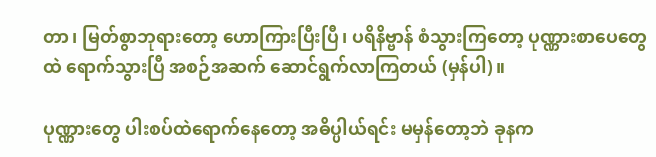တာ၊ မြတ်စွာဘုရားတော့ ဟောကြားပြီးပြီ၊ ပရိနိဗ္ဗာန် စံသွားကြတော့ ပုဏ္ဏားစာပေတွေထဲ ရောက်သွားပြီ အစဉ်အဆက် ဆောင်ရွက်လာကြတယ် (မှန်ပါ)။

ပုဏ္ဏားတွေ ပါးစပ်ထဲရောက်နေတော့ အဓိပ္ပါယ်ရင်း မမှန်တော့ဘဲ ခုနက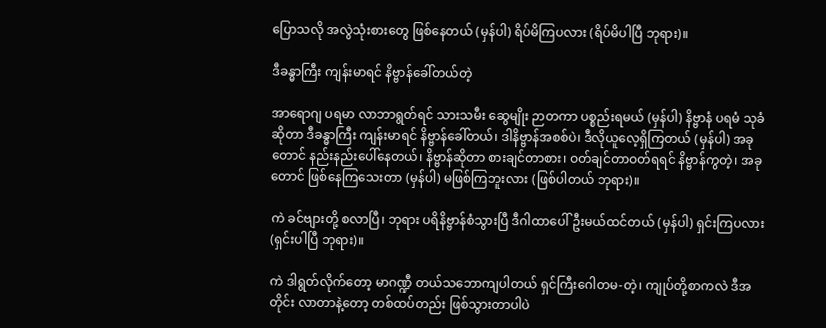ပြောသလို အလွဲသုံးစားတွေ ဖြစ်နေတယ် (မှန်ပါ) ရိပ်မိကြပလား (ရိပ်မိပါပြီ ဘုရား)။

ဒီခန္ဓာကြီး ကျန်းမာရင် နိဗ္ဗာန်ခေါ်တယ်တဲ့

အာရောဂျ ပရမာ လာဘာရွတ်ရင် သားသမီး ဆွေမျိုး ဉာတကာ ပစ္စည်းရမယ် (မှန်ပါ) နိဗ္ဗာနံ ပရမံ သုခံဆိုတာ ဒီခန္ဓာကြီး ကျန်းမာရင် နိဗ္ဗာန်ခေါ်တယ်၊ ဒါနိဗ္ဗာန်အစစ်ပဲ၊ ဒီလိုယူလေ့ရှိကြတယ် (မှန်ပါ) အခုတောင် နည်းနည်းပေါ်နေတယ်၊ နိဗ္ဗာန်ဆိုတာ စားချင်တာစား၊ ဝတ်ချင်တာဝတ်ရရင် နိဗ္ဗာန်ကွတဲ့၊ အခုတောင် ဖြစ်နေကြသေးတာ (မှန်ပါ) မဖြစ်ကြဘူးလား (ဖြစ်ပါတယ် ဘုရား)။

ကဲ ခင်ဗျားတို့ စလာပြီ၊ ဘုရား ပရိနိဗ္ဗာန်စံသွားပြီ ဒီဂါထာပေါ်ဦးမယ်ထင်တယ် (မှန်ပါ) ရှင်းကြပလား (ရှင်းပါပြီ ဘုရား)။

ကဲ ဒါရွတ်လိုက်တော့ မာဂဏ္ဍီ တယ်သဘောကျပါတယ် ရှင်ကြီးဂေါတမ-တဲ့၊ ကျုပ်တို့စာကလဲ ဒီအတိုင်း လာတာနဲ့တော့ တစ်ထပ်တည်း ဖြစ်သွားတာပါပဲ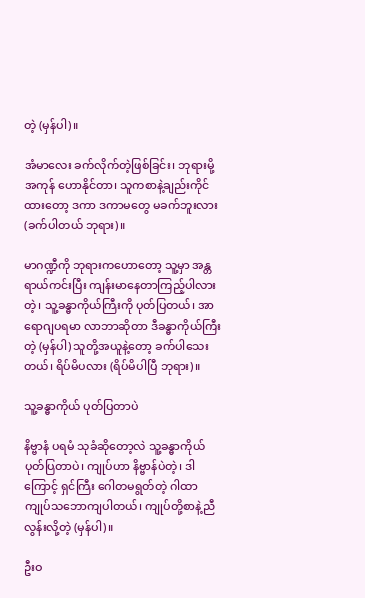တဲ့ (မှန်ပါ)။

အံမာလေး ခက်လိုက်တဲ့ဖြစ်ခြင်း၊ ဘုရားမို့ အကုန် ဟောနိုင်တာ၊ သူကစာနဲ့ချည်းကိုင်ထားတော့ ဒကာ ဒကာမတွေ မခက်ဘူးလား (ခက်ပါတယ် ဘုရား)။

မာဂဏ္ဍီကို ဘုရားကဟောတော့ သူ့မှာ အန္တရာယ်ကင်းပြီး ကျန်းမာနေတာကြည့်ပါလား တဲ့၊ သူ့ခန္ဓာကိုယ်ကြီးကို ပုတ်ပြတယ်၊ အာရောဂျပရမာ လာဘာဆိုတာ ဒီခန္ဓာကိုယ်ကြီးတဲ့ (မှန်ပါ) သူတို့အယူနဲ့တော့ ခက်ပါသေးတယ်၊ ရိပ်မိပလား (ရိပ်မိပါပြီ ဘုရား)။

သူ့ခန္ဓာကိုယ် ပုတ်ပြတာပဲ

နိဗ္ဗာနံ ပရမံ သုခံဆိုတော့လဲ သူ့ခန္ဓာကိုယ် ပုတ်ပြတာပဲ၊ ကျုပ်ဟာ နိဗ္ဗာန်ပဲတဲ့၊ ဒါကြောင့် ရှင်ကြီး ဂေါတမရွတ်တဲ့ ဂါထာ ကျုပ်သဘောကျပါတယ်၊ ကျုပ်တို့စာနဲ့ညီလွန်းလို့တဲ့ (မှန်ပါ)။

ဦးဝ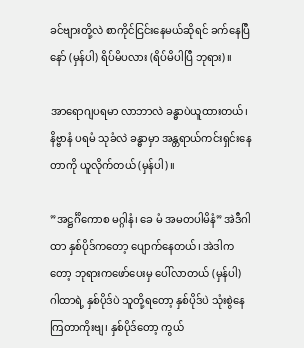ခင်ဗျားတို့လဲ စာကိုင်ငြင်းနေမယ်ဆိုရင် ခက်နေပြီနော် (မှန်ပါ) ရိပ်မိပလား (ရိပ်မိပါပြီ ဘုရား)။

အာရောဂျပရမာ လာဘာလဲ ခန္ဓာပဲယူထားတယ်၊ နိဗ္ဗာနံ ပရမံ သုခံလဲ ခန္ဓာမှာ အန္တရာယ်ကင်းရှင်းနေတာကို ယူလိုက်တယ် (မှန်ပါ)။

”အဋ္ဌင်္ဂိကောစ မဂ္ဂါနံ၊ ခေ မံ အမတပါမိနံ” အဲဒီဂါထာ နှစ်ပိုဒ်ကတော့ ပျောက်နေတယ်၊ အဲဒါကတော့ ဘုရားကဖော်ပေးမှ ပေါ်လာတယ် (မှန်ပါ) ဂါထာရဲ့ နှစ်ပိုဒ်ပဲ သူတို့ရတော့ နှစ်ပိုဒ်ပဲ သုံးစွဲနေကြတာကိုးဗျ၊ နှစ်ပိုဒ်တော့ ကွယ်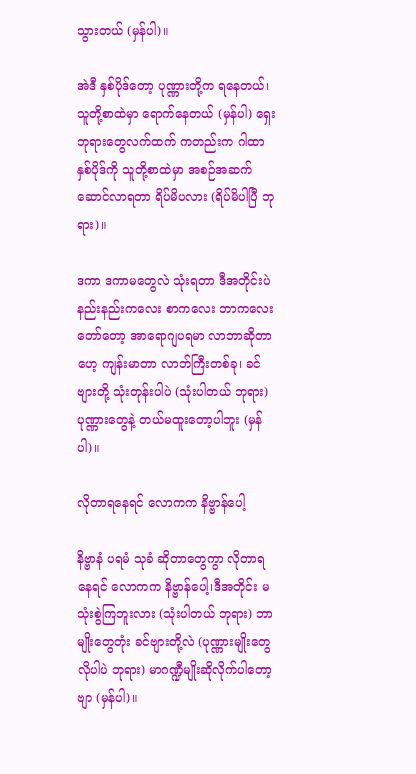သွားတယ် (မှန်ပါ)။

အဲဒီ နှစ်ပိုဒ်တော့ ပုဏ္ဏားတို့က ရနေတယ်၊ သူတို့စာထဲမှာ ရောက်နေတယ် (မှန်ပါ) ရှေးဘုရားတွေလက်ထက် ကတည်းက ဂါထာနှစ်ပိုဒ်ကို သူတို့စာထဲမှာ အစဉ်အဆက်ဆောင်လာရတာ ရိပ်မိပလား (ရိပ်မိပါပြီ ဘုရား)။

ဒကာ ဒကာမတွေလဲ သုံးရတာ ဒီအတိုင်းပဲ နည်းနည်းကလေး စာကလေး ဘာကလေးတော်တော့ အာရောဂျပရမာ လာဘာဆိုတာဟေ့ ကျန်းမာတာ လာဘ်ကြီးတစ်ခု၊ ခင်ဗျားတို့ သုံးတုန်းပါပဲ (သုံးပါတယ် ဘုရား) ပုဏ္ဏားတွေနဲ့ တယ်မထူးတော့ပါဘူး (မှန်ပါ)။

လိုတာရနေရင် လောကက နိဗ္ဗာန်ပေါ့

နိဗ္ဗာနံ ပရမံ သုခံ ဆိုတာတွေကွာ လိုတာရနေရင် လောကက နိဗ္ဗာန်ပေါ့၊ဒီအတိုင်း မသုံးစွဲကြဘူးလား (သုံးပါတယ် ဘုရား) ဘာမျိုးတွေတုံး ခင်ဗျားတို့လဲ (ပုဏ္ဏားမျိုးတွေလိုပါပဲ ဘုရား) မာဂဏ္ဍီမျိုးဆိုလိုက်ပါတော့ဗျာ (မှန်ပါ)။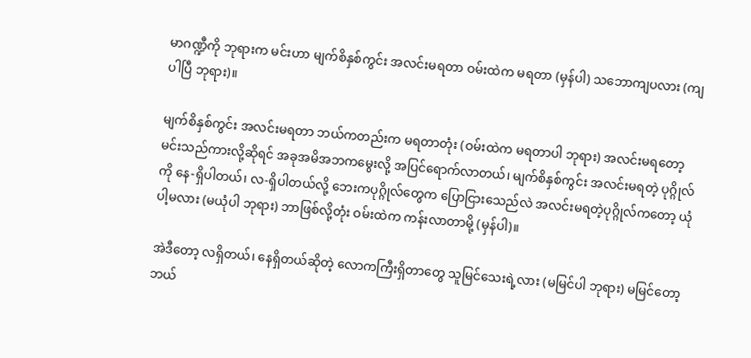မာဂဏ္ဍီကို ဘုရားက မင်းဟာ မျက်စိနှစ်ကွင်း အလင်းမရတာ ဝမ်းထဲက မရတာ (မှန်ပါ) သဘောကျပလား (ကျပါပြီ ဘုရား)။

မျက်စိနှစ်ကွင်း အလင်းမရတာ ဘယ်ကတည်းက မရတာတုံး (ဝမ်းထဲက မရတာပါ ဘုရား) အလင်းမရတော့ မင်းသည်ကားလို့ဆိုရင် အခုအမိအဘကမွေးလို့ အပြင်ရောက်လာတယ်၊ မျက်စိနှစ်ကွင်း အလင်းမရတဲ့ ပုဂ္ဂိုလ်ကို နေ-ရှိပါတယ်၊ လ-ရှိပါတယ်လို့ ဘေးကပုဂ္ဂိုလ်တွေက ပြောငြားသေည်လဲ အလင်းမရတဲ့ပုဂ္ဂိုလ်ကတော့ ယုံပါ့မလား (မယုံပါ ဘုရား) ဘာဖြစ်လို့တုံး ဝမ်းထဲက ကန်းလာတာမို့ (မှန်ပါ)။

အဲဒီတော့ လရှိတယ်၊ နေရှိတယ်ဆိုတဲ့ လောကကြီးရှိတာတွေ သူမြင်သေးရဲ့လား (မမြင်ပါ ဘုရား) မမြင်တော့ ဘယ်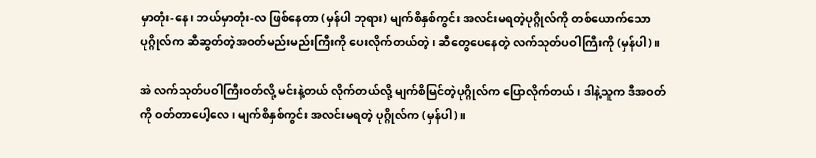မှာတုံး-နေ၊ ဘယ်မှာတုံး-လ ဖြစ်နေတာ (မှန်ပါ ဘုရား) မျက်စိနှစ်ကွင်း အလင်းမရတဲ့ပုဂ္ဂိုလ်ကို တစ်ယောက်သော ပုဂ္ဂိုလ်က ဆီဆွတ်တဲ့အဝတ်မည်းမည်းကြီးကို ပေးလိုက်တယ်တဲ့၊ ဆီတွေပေနေတဲ့ လက်သုတ်ပဝါကြီးကို (မှန်ပါ)။

အဲ လက်သုတ်ပဝါကြီးဝတ်လို့ မင်းနဲ့တယ် လိုက်တယ်လို့ မျက်စိမြင်တဲ့ပုဂ္ဂိုလ်က ပြောလိုက်တယ်၊ ဒါနဲ့သူက ဒီအဝတ်ကို ဝတ်တာပေါ့လေ၊ မျက်စိနှစ်ကွင်း အလင်းမရတဲ့ ပုဂ္ဂိုလ်က (မှန်ပါ)။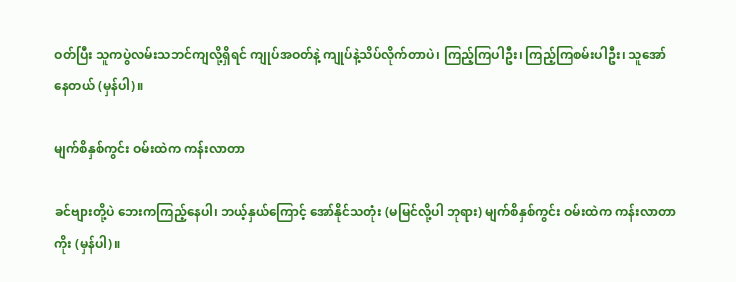ဝတ်ပြီး သူကပွဲလမ်းသဘင်ကျလို့ရှိရင် ကျုပ်အဝတ်နဲ့ ကျုပ်နဲ့သိပ်လိုက်တာပဲ၊ ကြည့်ကြပါဦး၊ ကြည့်ကြစမ်းပါဦး၊ သူအော်နေတယ် (မှန်ပါ)။

မျက်စိနှစ်ကွင်း ဝမ်းထဲက ကန်းလာတာ

ခင်ဗျားတို့ပဲ ဘေးကကြည့်နေပါ၊ ဘယ့်နှယ်ကြောင့် အော်နိုင်သတုံး (မမြင်လို့ပါ ဘုရား) မျက်စိနှစ်ကွင်း ဝမ်းထဲက ကန်းလာတာကိုး (မှန်ပါ)။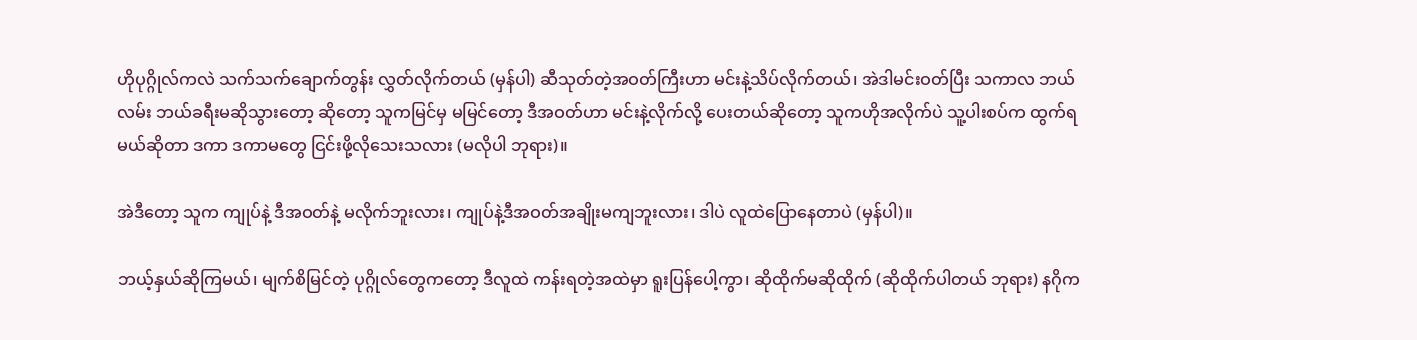ဟိုပုဂ္ဂိုလ်ကလဲ သက်သက်ချောက်တွန်း လွှတ်လိုက်တယ် (မှန်ပါ) ဆီသုတ်တဲ့အဝတ်ကြီးဟာ မင်းနဲ့သိပ်လိုက်တယ်၊ အဲဒါမင်းဝတ်ပြီး သကာလ ဘယ်လမ်း ဘယ်ခရီးမဆိုသွားတော့ ဆိုတော့ သူကမြင်မှ မမြင်တော့ ဒီအဝတ်ဟာ မင်းနဲ့လိုက်လို့ ပေးတယ်ဆိုတော့ သူကဟိုအလိုက်ပဲ သူ့ပါးစပ်က ထွက်ရမယ်ဆိုတာ ဒကာ ဒကာမတွေ ငြင်းဖို့လိုသေးသလား (မလိုပါ ဘုရား)။

အဲဒီတော့ သူက ကျုပ်နဲ့ ဒီအဝတ်နဲ့ မလိုက်ဘူးလား၊ ကျုပ်နဲ့ဒီအဝတ်အချိုးမကျဘူးလား၊ ဒါပဲ လူထဲပြောနေတာပဲ (မှန်ပါ)။

ဘယ့်နှယ်ဆိုကြမယ်၊ မျက်စိမြင်တဲ့ ပုဂ္ဂိုလ်တွေကတော့ ဒီလူထဲ ကန်းရတဲ့အထဲမှာ ရူးပြန်ပေါ့ကွာ၊ ဆိုထိုက်မဆိုထိုက် (ဆိုထိုက်ပါတယ် ဘုရား) နဂိုက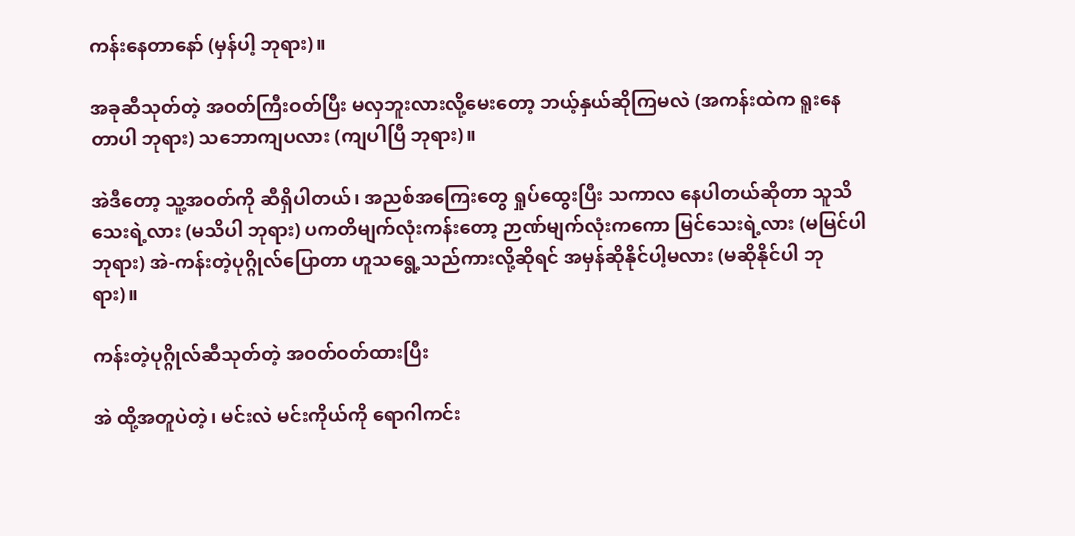ကန်းနေတာနော် (မှန်ပါ့ ဘုရား)။

အခုဆီသုတ်တဲ့ အဝတ်ကြီးဝတ်ပြီး မလှဘူးလားလို့မေးတော့ ဘယ့်နှယ်ဆိုကြမလဲ (အကန်းထဲက ရူးနေတာပါ ဘုရား) သဘောကျပလား (ကျပါပြီ ဘုရား)။

အဲဒီတော့ သူ့အဝတ်ကို ဆီရှိပါတယ်၊ အညစ်အကြေးတွေ ရှုပ်ထွေးပြီး သကာလ နေပါတယ်ဆိုတာ သူသိသေးရဲ့လား (မသိပါ ဘုရား) ပကတိမျက်လုံးကန်းတော့ ဉာဏ်မျက်လုံးကကော မြင်သေးရဲ့လား (မမြင်ပါ ဘုရား) အဲ-ကန်းတဲ့ပုဂ္ဂိုလ်ပြောတာ ဟူသရွေ့သည်ကားလို့ဆိုရင် အမှန်ဆိုနိုင်ပါ့မလား (မဆိုနိုင်ပါ ဘုရား)။

ကန်းတဲ့ပုဂ္ဂိုလ်ဆီသုတ်တဲ့ အဝတ်ဝတ်ထားပြီး

အဲ ထို့အတူပဲတဲ့၊ မင်းလဲ မင်းကိုယ်ကို ရောဂါကင်း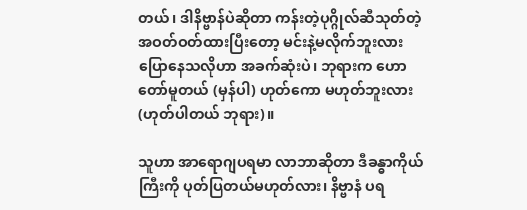တယ်၊ ဒါနိဗ္ဗာန်ပဲဆိုတာ ကန်းတဲ့ပုဂ္ဂိုလ်ဆီသုတ်တဲ့ အဝတ်ဝတ်ထားပြီးတော့ မင်းနဲ့မလိုက်ဘူးလား ပြောနေသလိုဟာ အခက်ဆုံးပဲ၊ ဘုရားက ဟောတော်မူတယ် (မှန်ပါ) ဟုတ်ကော မဟုတ်ဘူးလား (ဟုတ်ပါတယ် ဘုရား)။

သူဟာ အာရောဂျပရမာ လာဘာဆိုတာ ဒီခန္ဓာကိုယ်ကြီးကို ပုတ်ပြတယ်မဟုတ်လား၊ နိဗ္ဗာနံ ပရ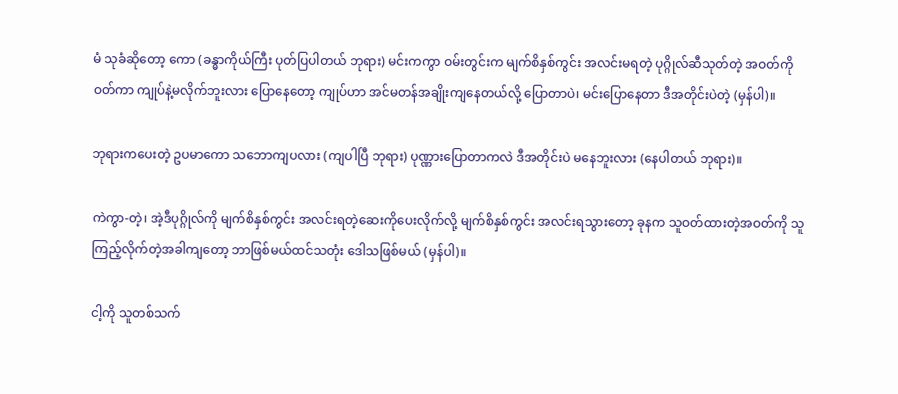မံ သုခံဆိုတော့ ကော (ခန္ဓာကိုယ်ကြီး ပုတ်ပြပါတယ် ဘုရား) မင်းကကွာ ဝမ်းတွင်းက မျက်စိနှစ်ကွင်း အလင်းမရတဲ့ ပုဂ္ဂိုလ်ဆီသုတ်တဲ့ အဝတ်ကိုဝတ်ကာ ကျုပ်နဲ့မလိုက်ဘူးလား ပြောနေတော့ ကျုပ်ဟာ အင်မတန်အချိုးကျနေတယ်လို့ ပြောတာပဲ၊ မင်းပြောနေတာ ဒီအတိုင်းပဲတဲ့ (မှန်ပါ)။

ဘုရားကပေးတဲ့ ဥပမာကော သဘောကျပလား (ကျပါပြီ ဘုရား) ပုဏ္ဏားပြောတာကလဲ ဒီအတိုင်းပဲ မနေဘူးလား (နေပါတယ် ဘုရား)။

ကဲကွာ-တဲ့၊ အဲ့ဒီပုဂ္ဂိုလ်ကို မျက်စိနှစ်ကွင်း အလင်းရတဲ့ဆေးကိုပေးလိုက်လို့ မျက်စိနှစ်ကွင်း အလင်းရသွားတော့ ခုနက သူဝတ်ထားတဲ့အဝတ်ကို သူကြည့်လိုက်တဲ့အခါကျတော့ ဘာဖြစ်မယ်ထင်သတုံး ဒေါသဖြစ်မယ် (မှန်ပါ)။

ငါ့ကို သူတစ်သက်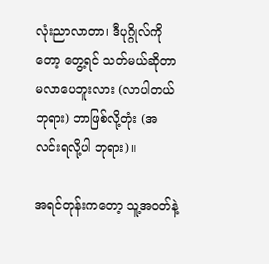လုံးညာလာတာ၊ ဒီပုဂ္ဂိုလ်ကိုတော့ တွေ့ရင် သတ်မယ်ဆိုတာမလာပေဘူးလား (လာပါတယ် ဘုရား) ဘာဖြစ်လို့တုံး (အလင်းရလို့ပါ ဘုရား)။

အရင်တုန်းကတော့ သူ့အဝတ်နဲ့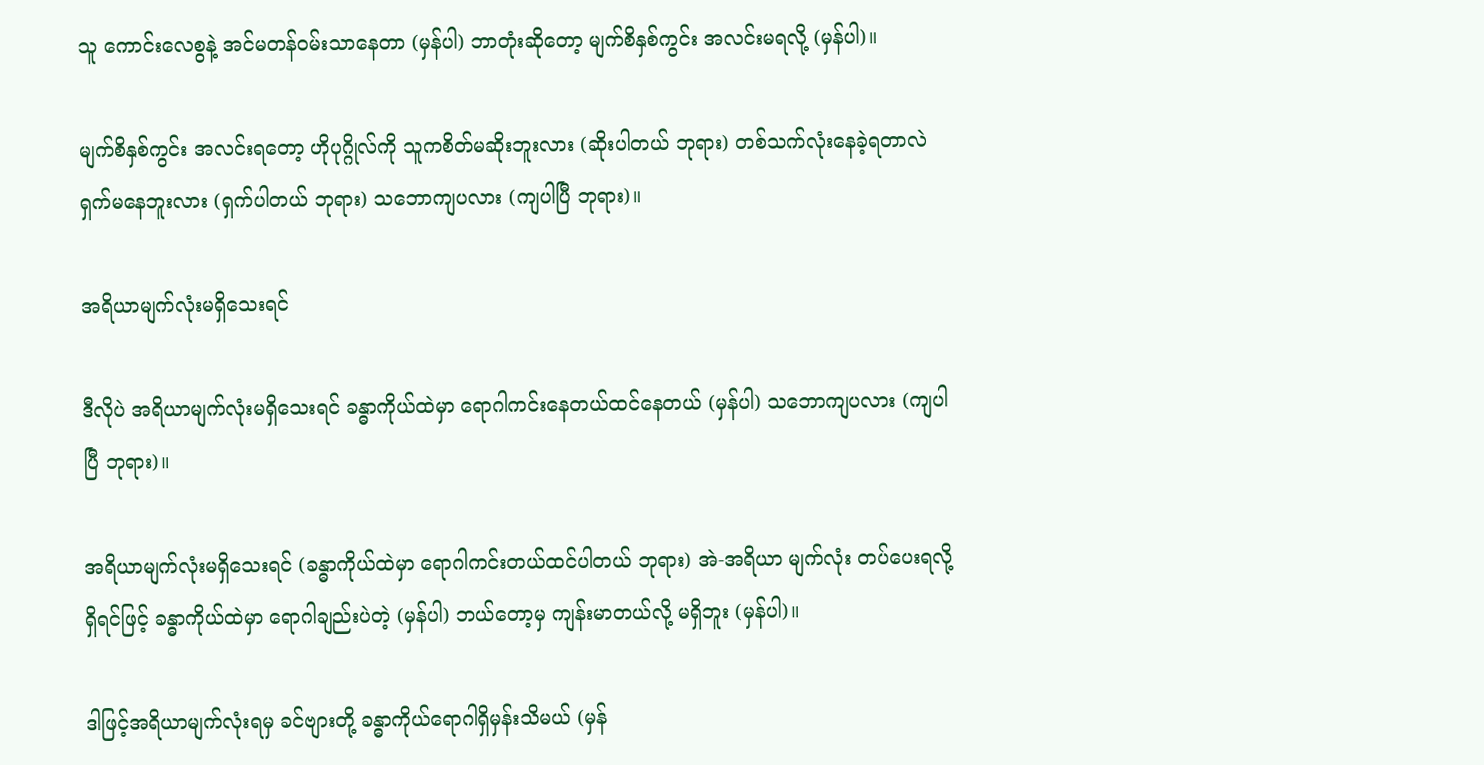သူ ကောင်းလေစွနဲ့ အင်မတန်ဝမ်းသာနေတာ (မှန်ပါ) ဘာတုံးဆိုတော့ မျက်စိနှစ်ကွင်း အလင်းမရလို့ (မှန်ပါ)။

မျက်စိနှစ်ကွင်း အလင်းရတော့ ဟိုပုဂ္ဂိုလ်ကို သူကစိတ်မဆိုးဘူးလား (ဆိုးပါတယ် ဘုရား) တစ်သက်လုံးနေခဲ့ရတာလဲ ရှက်မနေဘူးလား (ရှက်ပါတယ် ဘုရား) သဘောကျပလား (ကျပါပြီ ဘုရား)။

အရိယာမျက်လုံးမရှိသေးရင်

ဒီလိုပဲ အရိယာမျက်လုံးမရှိသေးရင် ခန္ဓာကိုယ်ထဲမှာ ရောဂါကင်းနေတယ်ထင်နေတယ် (မှန်ပါ) သဘောကျပလား (ကျပါပြီ ဘုရား)။

အရိယာမျက်လုံးမရှိသေးရင် (ခန္ဓာကိုယ်ထဲမှာ ရောဂါကင်းတယ်ထင်ပါတယ် ဘုရား) အဲ-အရိယာ မျက်လုံး တပ်ပေးရလို့ရှိရင်ဖြင့် ခန္ဓာကိုယ်ထဲမှာ ရောဂါချည်းပဲတဲ့ (မှန်ပါ) ဘယ်တော့မှ ကျန်းမာတယ်လို့ မရှိဘူး (မှန်ပါ)။

ဒါဖြင့်အရိယာမျက်လုံးရမှ ခင်ဗျားတို့ ခန္ဓာကိုယ်ရောဂါရှိမှန်းသိမယ် (မှန်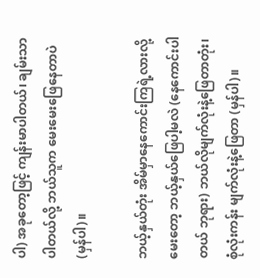ပါ) အခုတော့ဖြင့် ကျန်းမာပါတယ်၊ ချမ်းသာပါတယ်လို့ ဘယ်သူက မေးမေးဖြေနေတာပဲ (မှန်ပါ)။

ဘယ့်နှယ်တုံး အိမ်မှာနေကောင်းကြရဲ့လားလို့ မေးတော့ ဘယ့်နှယ်ဖြေပါ့မလဲ (နေကောင်းပါတယ် ဘုရား) ဘယ်လိုမျက်လုံးနဲ့ဖြေတာတုံး၊ စုံလုံးကန်း မျက်လုံးနဲ့ဖြေတာ (မှန်ပါ)။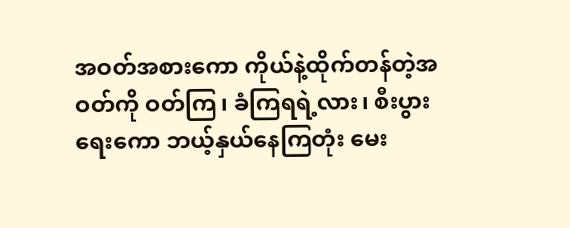အဝတ်အစားကော ကိုယ်နဲ့ထိုက်တန်တဲ့အဝတ်ကို ဝတ်ကြ၊ ခံကြရရဲ့လား၊ စီးပွားရေးကော ဘယ့်နှယ်နေကြတုံး မေး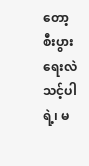တော့ စီးပွားရေးလဲ သင့်ပါရဲ့၊ မ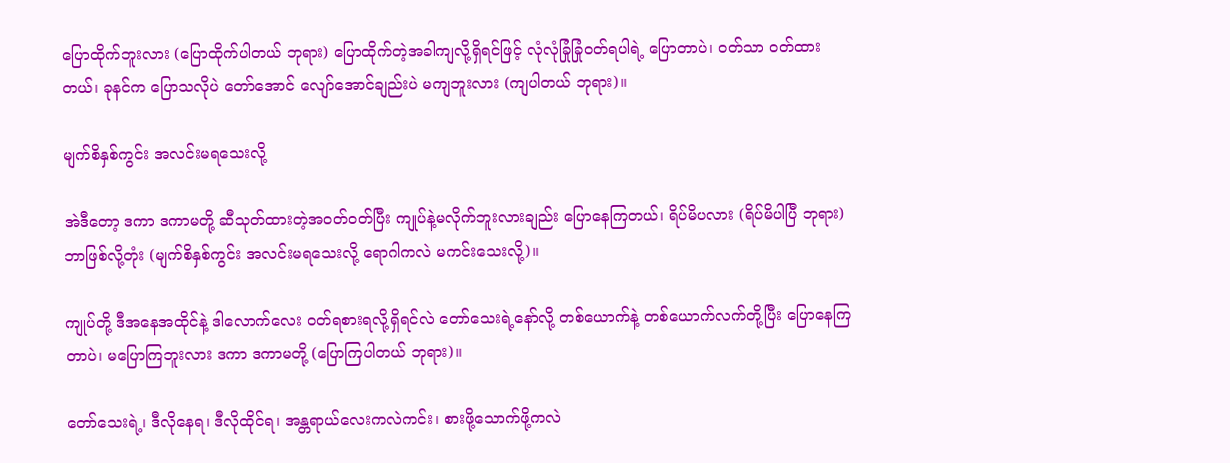ပြောထိုက်ဘူးလား (ပြောထိုက်ပါတယ် ဘုရား) ပြောထိုက်တဲ့အခါကျလို့ရှိရင်ဖြင့် လုံလုံခြုံခြုံဝတ်ရပါရဲ့ ပြောတာပဲ၊ ဝတ်သာ ဝတ်ထားတယ်၊ ခုနင်က ပြောသလိုပဲ တော်အောင် လျော်အောင်ချည်းပဲ မကျဘူးလား (ကျပါတယ် ဘုရား)။

မျက်စိနှစ်ကွင်း အလင်းမရသေးလို့

အဲဒီတော့ ဒကာ ဒကာမတို့ ဆီသုတ်ထားတဲ့အဝတ်ဝတ်ပြီး ကျုပ်နဲ့မလိုက်ဘူးလားချည်း ပြောနေကြတယ်၊ ရိပ်မိပလား (ရိပ်မိပါပြီ ဘုရား) ဘာဖြစ်လို့တုံး (မျက်စိနှစ်ကွင်း အလင်းမရသေးလို့ ရောဂါကလဲ မကင်းသေးလို့)။

ကျုပ်တို့ ဒီအနေအထိုင်နဲ့ ဒါလောက်လေး ဝတ်ရစားရလို့ရှိရင်လဲ တော်သေးရဲ့နော်လို့ တစ်ယောက်နဲ့ တစ်ယောက်လက်တို့ပြီး ပြောနေကြတာပဲ၊ မပြောကြဘူးလား ဒကာ ဒကာမတို့ (ပြောကြပါတယ် ဘုရား)။

တော်သေးရဲ့၊ ဒီလိုနေရ၊ ဒီလိုထိုင်ရ၊ အန္တရာယ်လေးကလဲကင်း၊ စားဖို့သောက်ဖို့ကလဲ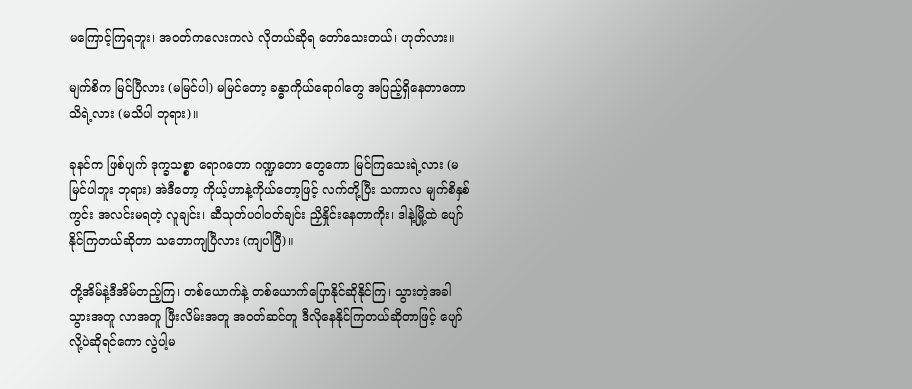မကြောင့်ကြရဘူး၊ အဝတ်ကလေးကလဲ လိုတယ်ဆိုရ တော်သေးတယ်၊ ဟုတ်လား။

မျက်စိက မြင်ပြီလား (မမြင်ပါ) မမြင်တော့ ခန္ဓာကိုယ်ရောဂါတွေ အပြည့်ရှိနေတာကော သိရဲ့လား (မသိပါ ဘုရား)။

ခုနင်က ဖြစ်ပျက် ဒုက္ခသစ္စာ ရောဂတော ဂဏ္ဍတော တွေကော မြင်ကြသေးရဲ့လား (မမြင်ပါဘူး ဘုရား) အဲဒီတော့ ကိုယ့်ဟာနဲ့ကိုယ်တော့ဖြင့် လက်တို့ပြီး သကာလ မျက်စိနှစ်ကွင်း အလင်းမရတဲ့ လူချင်း၊ ဆီသုတ်ပဝါဝတ်ချင်း ညှိနှိုင်းနေတာကိုး၊ ဒါနဲ့မြို့ထဲ ပျော်နိုင်ကြတယ်ဆိုတာ သဘောကျပြီလား (ကျပါပြီ)။

တို့အိမ်နဲ့ဒီအိမ်တည့်ကြ၊ တစ်ယောက်နဲ့ တစ်ယောက်ပြောနိုင်ဆိုနိုင်ကြ၊ သွားတဲ့အခါသွားအတူ လာအတူ ဖြီးလိမ်းအတူ အဝတ်ဆင်တူ ဒီလိုနေနိုင်ကြတယ်ဆိုတာဖြင့် ပျော်လို့ပဲဆိုရင်ကော လွဲပါ့မ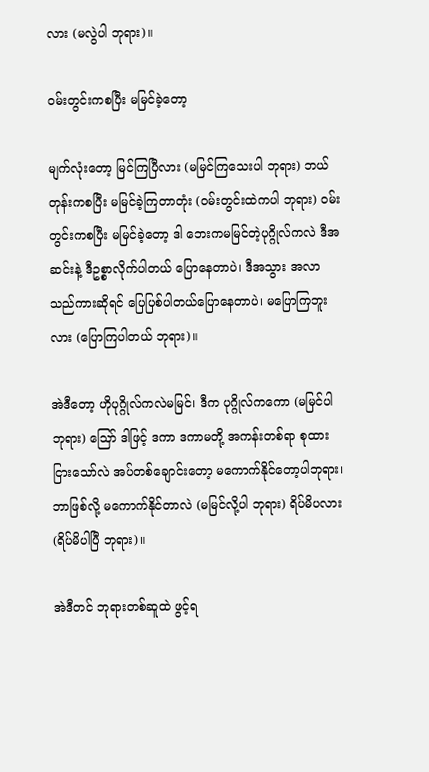လား (မလွဲပါ ဘုရား)။

ဝမ်းတွင်းကစပြီး မမြင်ခဲ့တော့

မျက်လုံးတော့ မြင်ကြပြီလား (မမြင်ကြသေးပါ ဘုရား) ဘယ်တုန်းကစပြီး မမြင်ခဲ့ကြတာတုံး (ဝမ်းတွင်းထဲကပါ ဘုရား) ဝမ်းတွင်းကစပြီး မမြင်ခဲ့တော့ ဒါ ဘေးကမမြင်တဲ့ပုဂ္ဂိုလ်ကလဲ ဒီအဆင်းနဲ့ ဒီဥစ္စာလိုက်ပါတယ် ပြောနေတာပဲ၊ ဒီအသွား အလာသည်ကားဆိုရင် ပြေပြစ်ပါတယ်ပြောနေတာပဲ၊ မပြောကြဘူးလား (ပြောကြပါတယ် ဘုရား)။

အဲဒီတော့ ဟိုပုဂ္ဂိုလ်ကလဲမမြင်၊ ဒီက ပုဂ္ဂိုလ်ကကော (မမြင်ပါ ဘုရား) ဪ ဒါဖြင့် ဒကာ ဒကာမတို့ အကန်းတစ်ရာ စုထားငြားသော်လဲ အပ်တစ်ချောင်းတော့ မကောက်နိုင်တော့ပါဘုရား၊ ဘာဖြစ်လို့ မကောက်နိုင်တာလဲ (မမြင်လို့ပါ ဘုရား) ရိပ်မိပလား (ရိပ်မိပါပြီ ဘုရား)။

အဲဒီတင် ဘုရားတစ်ဆူထဲ ဖွင့်ရ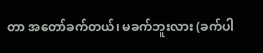တာ အတော်ခက်တယ်၊ မခက်ဘူးလား (ခက်ပါ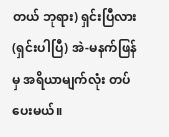တယ် ဘုရား) ရှင်းပြီလား (ရှင်းပါပြီ) အဲ-မနက်ဖြန်မှ အရိယာမျက်လုံး တပ်ပေးမယ်။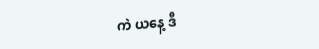ကဲ ယနေ့ ဒီ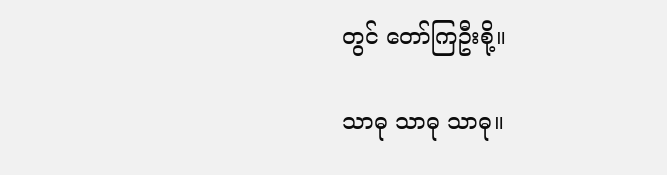တွင် တော်ကြဦးစို့။

သာဓု သာဓု သာဓု။